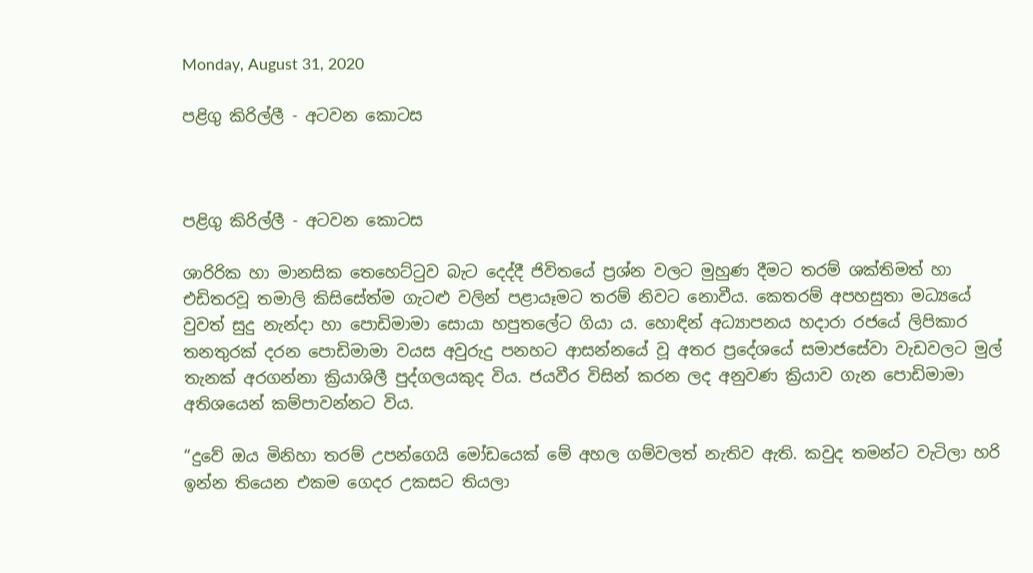Monday, August 31, 2020

පළිගු කිරිල්ලී - අටවන කොටස



පළිගු කිරිල්ලී - අටවන කොටස

ශාරිරික හා මානසික තෙහෙට්ටුව බැට දෙද්දී ජිවිතයේ ප්‍රශ්න වලට මුහුණ දීමට තරම් ශක්තිමත් හා එඩිතරවූ තමාලි කිසිසේත්ම ගැටළු වලින් පළායෑමට තරම් නිවට නොවීය. කෙතරම් අපහසුතා මධ්‍යයේ වුවත් සුදු නැන්දා හා පොඩිමාමා සොයා හපුතලේට ගියා ය. හොඳින් අධ්‍යාපනය හදාරා රජයේ ලිපිකාර තනතුරක් දරන පොඩිමාමා වයස අවුරුදු පනහට ආසන්නයේ වූ අතර ප්‍රදේශයේ සමාජසේවා වැඩවලට මුල් තැනක් අරගන්නා ක්‍රියාශිලී පුද්ගලයකුද විය. ජයවීර විසින් කරන ලද අනුවණ ක්‍රියාව ගැන පොඩිමාමා අතිශයෙන් කම්පාවන්නට විය.

“දුවේ ඔය මිනිහා තරම් උපන්ගෙයි මෝඩයෙක් මේ අහල ගම්වලත් නැතිව ඇති. කවුද තමන්ට වැටිලා හරි ඉන්න තියෙන එකම ගෙදර උකසට තියලා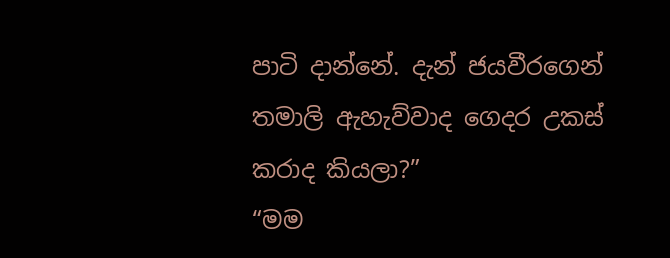පාටි දාන්නේ. දැන් ජයවීරගෙන් තමාලි ඇහැව්වාද ගෙදර උකස් කරාද කියලා?”
“මම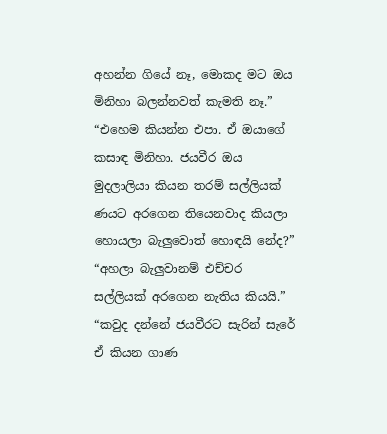අහන්න ගියේ නෑ, මොකද මට ඔය මිනිහා බලන්නවත් කැමති නෑ.”
“එහෙම කියන්න එපා. ඒ ඔයාගේ කසාඳ මිනිහා. ජයවීර ඔය මුදලාලියා කියන තරම් සල්ලියක් ණයට අරගෙන තියෙනවාද කියලා හොයලා බැලුවොත් හොඳයි නේද?”
“අහලා බැලුවානම් එච්චර සල්ලියක් අරගෙන නැතිය කියයි.”
“කවුද දන්නේ ජයවීරට සැරින් සැරේ ඒ කියන ගාණ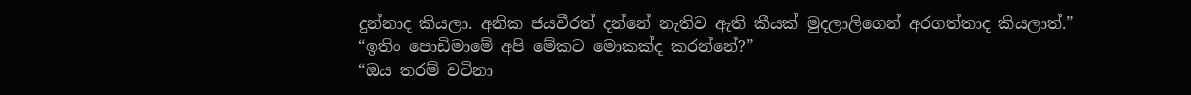දුන්නාද කියලා. අනික ජයවීරත් දන්නේ නැතිව ඇති කීයක් මුදලාලිගෙන් අරගත්තාද කියලාත්.”
“ඉතිං පොඩිමාමේ අපි මේකට මොකක්ද කරන්නේ?”
“ඔය තරම් වටිනා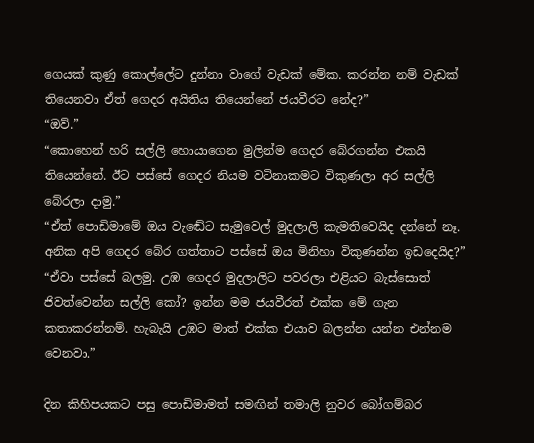ගෙයක් කුණු කොල්ලේට දුන්නා වාගේ වැඩක් මේක. කරන්න නම් වැඩක් තියෙනවා ඒත් ගෙදර අයිතිය තියෙන්නේ ජයවීරට නේද?”
“ඔව්.”
“කොහෙන් හරි සල්ලි හොයාගෙන මුලින්ම ගෙදර බේරගන්න එකයි තියෙන්නේ. ඊට පස්සේ ගෙදර නියම වටිනාකමට විකුණලා අර සල්ලි බේරලා දාමු.”
“ඒත් පොඩිමාමේ ඔය වැඬේට සැමුවෙල් මුදලාලි කැමතිවෙයිද දන්නේ නෑ. අනික අපි ගෙදර බේර ගත්තාට පස්සේ ඔය මිනිහා විකුණන්න ඉඩදෙයිද?”
“ඒවා පස්සේ බලමු. උඹ ගෙදර මුදලාලිට පවරලා එළියට බැස්සොත් ජිවත්වෙන්න සල්ලි කෝ? ඉන්න මම ජයවීරත් එක්ක මේ ගැන කතාකරන්නම්. හැබැයි උඹට මාත් එක්ක එයාව බලන්න යන්න එන්නම වෙනවා.”

දින කිහිපයකට පසු පොඩිමාමත් සමඟින් තමාලි නුවර බෝගම්බර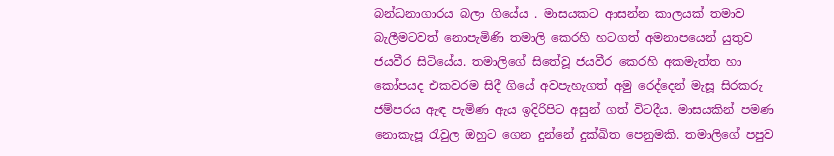බන්ධනාගාරය බලා ගියේය . මාසයකට ආසන්න කාලයක් තමාව බැලීමටවත් නොපැමිණි තමාලි කෙරහි හටගත් අමනාපයෙන් යුතුව ජයවීර සිටියේය. තමාලිගේ සිතේවූ ජයවීර කෙරහි අකමැත්ත හා කෝපයද එකවරම සිදී ගියේ අවපැහැගත් අමු රෙද්දෙන් මැසූ සිරකරු ජම්පරය ඇඳ පැමිණ ඇය ඉදිරිපිට අසුන් ගත් විටදීය. මාසයකින් පමණ නොකැපූ රැවුල ඔහුට ගෙන දුන්නේ දුක්ඛිත පෙනුමකි. තමාලිගේ පපුව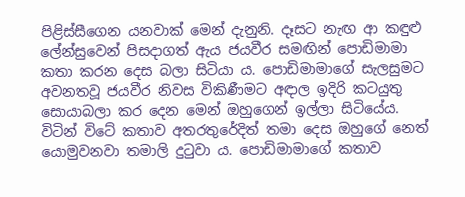පිළිස්සීගෙන යනවාක් මෙන් දැනුනි. දෑසට නැඟ ආ කඳුළු ලේන්සුවෙන් පිසදාගත් ඇය ජයවීර සමඟින් පොඩිමාමා කතා කරන දෙස බලා සිටියා ය. පොඩිමාමාගේ සැලසුමට අවනතවූ ජයවීර නිවස විකිණීමට අඳාල ඉදිරි කටයුතු සොයාබලා කර දෙන මෙන් ඔහුගෙන් ඉල්ලා සිටියේය. විටින් විටේ කතාව අතරතුරේදිත් තමා දෙස ඔහුගේ නෙත් යොමුවනවා තමාලි දුටුවා ය. පොඩිමාමාගේ කතාව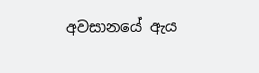අවසානයේ ඇය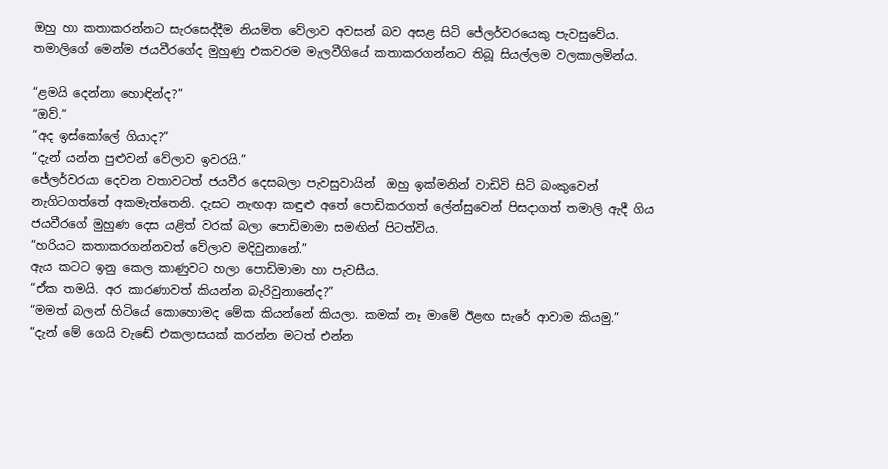ඔහු හා කතාකරන්නට සැරසෙද්දීම නියමිත වේලාව අවසන් බව අසළ සිටි ජේලර්වරයෙකු පැවසුවේය. තමාලිගේ මෙන්ම ජයවීරගේද මුහුණු එකවරම මැලවීගියේ කතාකරගන්නට තිබූ සියල්ලම වලකාලමින්ය.

“ළමයි දෙන්නා හොඳින්ද?”
“ඔව්.”
“අද ඉස්කෝලේ ගියාද?”
“දැන් යන්න පුළුවන් වේලාව ඉවරයි.”
ජේලර්වරයා දෙවන වතාවටත් ජයවීර දෙසබලා පැවසුවායින්  ඔහු ඉක්මනින් වාඩිවි සිටි බංකුවෙන් නැගිටගත්තේ අකමැත්තෙනි. දැසට නැඟආ කඳුළු අතේ පොඩිකරගත් ලේන්සුවෙන් පිසදාගත් තමාලි ඇදී ගිය  ජයවීරගේ මුහුණ දෙස යළිත් වරක් බලා පොඩිමාමා සමඟින් පිටත්විය.
“හරියට කතාකරගන්නවත් වේලාව මදිවුනානේ.”
ඇය කටට ඉනු කෙල කාණුවට හලා පොඩිමාමා හා පැවසීය.
“ඒක තමයි. අර කාරණාවත් කියන්න බැරිවුනානේද?”
“මමත් බලන් හිටියේ කොහොමද මේක කියන්නේ කියලා. කමක් නෑ මාමේ ඊළඟ සැරේ ආවාම කියමු.”
“දැන් මේ ගෙයි වැඬේ එකලාසයක් කරන්න මටත් එන්න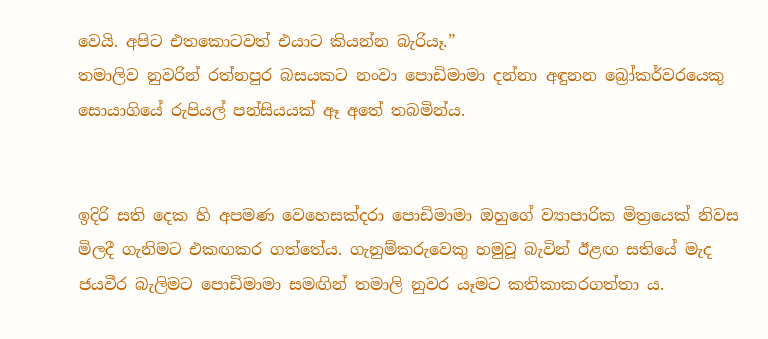වෙයි. අපිට එතකොටවත් එයාට කියන්න බැරියෑ.”
තමාලිව නුවරින් රත්නපුර බසයකට නංවා පොඩිමාමා දන්නා අඳුනන බ්‍රෝකර්වරයෙකු සොයාගියේ රුපියල් පන්සියයක් ඈ අතේ තබමින්ය.


ඉදිරි සති දෙක හි අපමණ වෙහෙසක්දරා පොඩිමාමා ඔහුගේ ව්‍යාපාරික මිත්‍රයෙක් නිවස මිලදී ගැනිමට එකඟකර ගත්තේය. ගැනුම්කරුවෙකු හමුවූ බැවින් ඊළඟ සතියේ මැද ජයවීර බැලිමට පොඩිමාමා සමඟින් තමාලි නුවර යෑමට කතිකාකරගත්තා ය.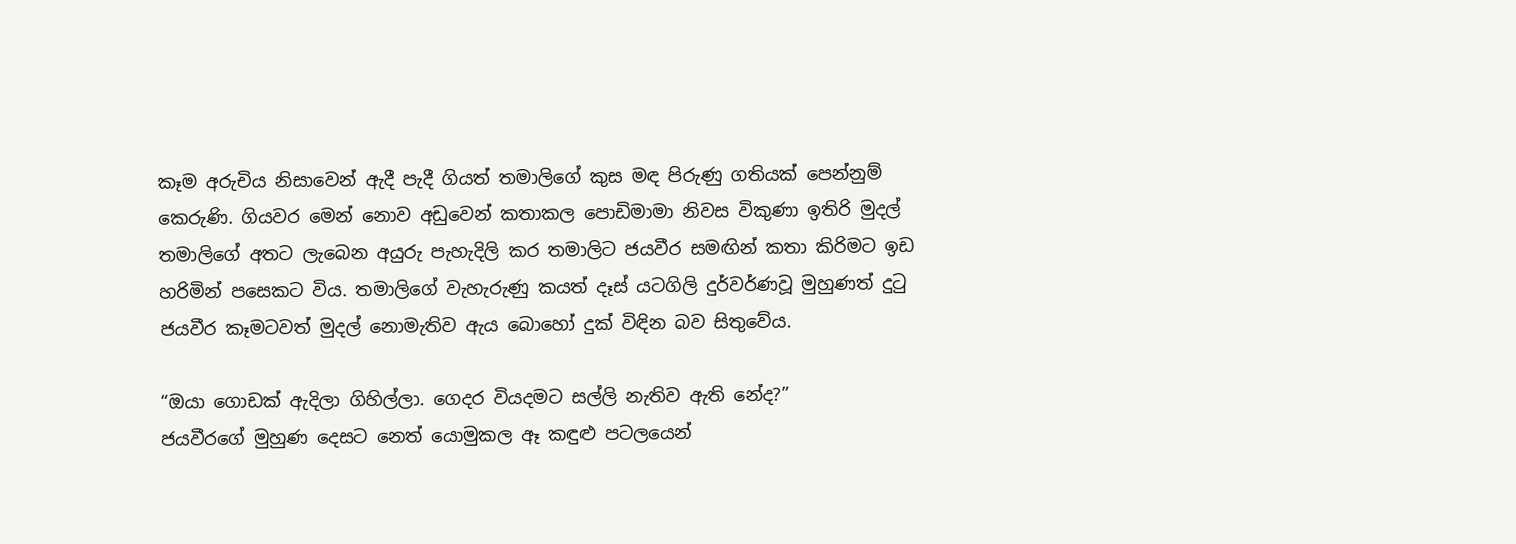කෑම අරුචිය නිසාවෙන් ඇදී පැදී ගියත් තමාලිගේ කුස මඳ පිරුණු ගතියක් පෙන්නුම් කෙරුණි. ගියවර මෙන් නොව අඩුවෙන් කතාකල පොඩිමාමා නිවස විකුණා ඉතිරි මුදල් තමාලිගේ අතට ලැබෙන අයුරු පැහැදිලි කර තමාලිට ජයවීර සමඟින් කතා කිරිමට ඉඩ හරිමින් පසෙකට විය. තමාලිගේ වැහැරුණු කයත් දෑස් යටගිලි දුර්වර්ණවූ මුහුණත් දුටු ජයවීර කෑමටවත් මුදල් නොමැතිව ඇය බොහෝ දුක් විඳින බව සිතුවේය.

“ඔයා ගොඩක් ඇදිලා ගිහිල්ලා. ගෙදර වියදමට සල්ලි නැතිව ඇති නේද?”
ජයවීරගේ මුහුණ දෙසට නෙත් යොමුකල ඈ කඳුළු පටලයෙන්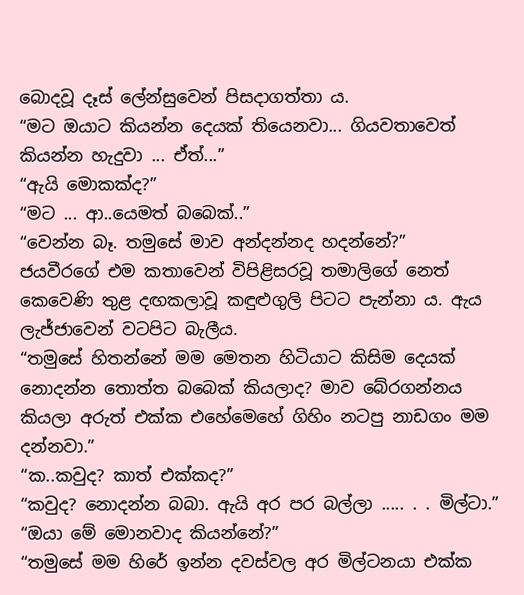බොදවූ දෑස් ලේන්සුවෙන් පිසදාගත්තා ය.
“මට ඔයාට කියන්න දෙයක් තියෙනවා... ගියවතාවෙත් කියන්න හැදුවා ... ඒත්...”
“ඇයි මොකක්ද?”
“මට ... ආ..යෙමත් බබෙක්..”
“වෙන්න බෑ. තමුසේ මාව අන්දන්නද හදන්නේ?”
ජයවීරගේ එම කතාවෙන් විපිළිසරවූ තමාලිගේ නෙත් කෙවෙණි තුළ දඟකලාවූ කඳුළුගුලි පිටට පැන්නා ය. ඇය ලැජ්ජාවෙන් වටපිට බැලීය.
“තමුසේ හිතන්නේ මම මෙතන හිටියාට කිසිම දෙයක් නොදන්න තොත්ත බබෙක් කියලාද? මාව බේරගන්නය කියලා අරුත් එක්ක එහේමෙහේ ගිහිං නටපු නාඩගං මම දන්නවා.”
“ක..කවුද? කාත් එක්කද?”
“කවුද? නොදන්න බබා. ඇයි අර පර බල්ලා ..... . . මිල්ටා.”
“ඔයා මේ මොනවාද කියන්නේ?”
“තමුසේ මම හිරේ ඉන්න දවස්වල අර මිල්ටනයා එක්ක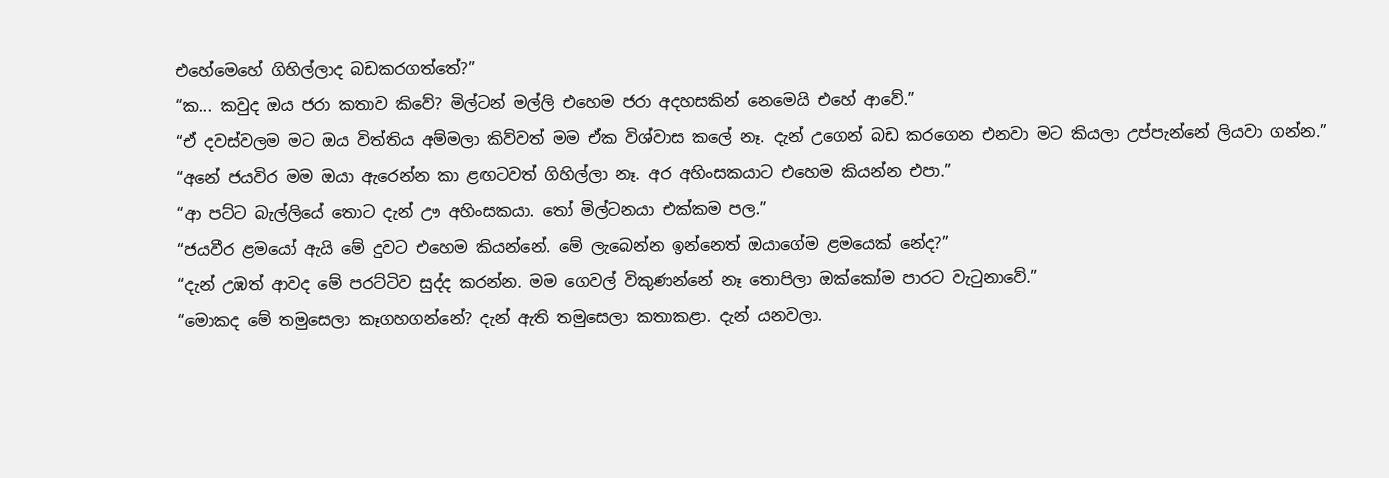එහේමෙහේ ගිහිල්ලාද බඩකරගත්තේ?”
“ක... කවුද ඔය ජරා කතාව කිවේ? මිල්ටන් මල්ලි එහෙම ජරා අදහසකින් නෙමෙයි එහේ ආවේ.”
“ඒ දවස්වලම මට ඔය විත්තිය අම්මලා කිව්වත් මම ඒක විශ්වාස කලේ නෑ. දැන් උගෙන් බඩ කරගෙන එනවා මට කියලා උප්පැන්නේ ලියවා ගන්න.”
“අනේ ජයවිර මම ඔයා ඇරෙන්න කා ළඟටවත් ගිහිල්ලා නෑ. අර අහිංසකයාට එහෙම කියන්න එපා.”
“ආ පට්ට බැල්ලියේ තොට දැන් ඌ අහිංසකයා. තෝ මිල්ටනයා එක්කම පල.”
“ජයවීර ළමයෝ ඇයි මේ දුවට එහෙම කියන්නේ. මේ ලැබෙන්න ඉන්නෙත් ඔයාගේම ළමයෙක් නේද?”
“දැන් උඹත් ආවද මේ පරට්ටිව සුද්ද කරන්න. මම ගෙවල් විකුණන්නේ නෑ තොපිලා ඔක්කෝම පාරට වැටුනාවේ.”
“මොකද මේ තමුසෙලා කෑගහගන්නේ? දැන් ඇති තමුසෙලා කතාකළා. දැන් යනවලා.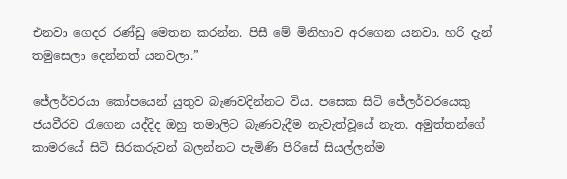එනවා ගෙදර රණ්ඩු මෙතන කරන්න. පිසී මේ මිනිහාව අරගෙන යනවා. හරි දැන් තමුසෙලා දෙන්නත් යනවලා.”

ජේලර්වරයා කෝපයෙන් යුතුව බැණවදින්නට විය. පසෙක සිටි ජේලර්වරයෙකු ජයවීරව රැගෙන යද්දිද ඔහු තමාලිට බැණවැදීම නැවැත්වූයේ නැත. අමුත්තන්ගේ කාමරයේ සිටි සිරකරුවන් බලන්නට පැමිණි පිරිසේ සියල්ලන්ම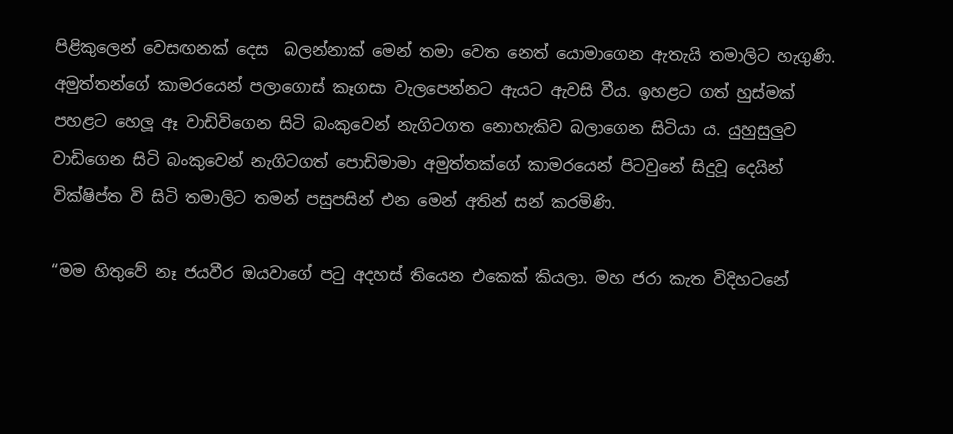පිළිකුලෙන් වෙසඟනක් දෙස  බලන්නාක් මෙන් තමා වෙත නෙත් යොමාගෙන ඇතැයි තමාලිට හැගුණි. අමුත්තන්ගේ කාමරයෙන් පලාගොස් කෑගසා වැලපෙන්නට ඇයට ඇවසි වීය. ඉහළට ගත් හුස්මක් පහළට හෙලූ ඈ වාඩිවිගෙන සිටි බංකුවෙන් නැගිටගත නොහැකිව බලාගෙන සිටියා ය. යුහුසුලුව වාඩිගෙන සිටි බංකුවෙන් නැගිටගත් පොඩිමාමා අමුත්තක්ගේ කාමරයෙන් පිටවුනේ සිදුවූ දෙයින් වික්ෂිප්ත වි සිටි තමාලිට තමන් පසුපසින් එන මෙන් අතින් සන් කරමිණි.

“මම හිතුවේ නෑ ජයවීර ඔයවාගේ පටු අදහස් තියෙන එකෙක් කියලා. මහ ජරා කැත විදිහටනේ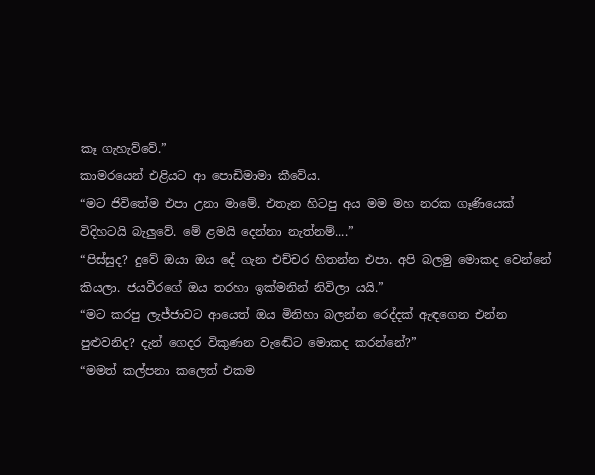කෑ ගැහැව්වේ.”
කාමරයෙන් එළියට ආ පොඩිමාමා කීවේය.
“මට ජිවිතේම එපා උනා මාමේ. එතැන හිටපු අය මම මහ නරක ගෑණියෙක් විදිහටයි බැලුවේ. මේ ළමයි දෙන්නා නැත්නම්....”
“පිස්සුද? දුවේ ඔයා ඔය දේ ගැන එච්චර හිතන්න එපා. අපි බලමු මොකද වෙන්නේ කියලා. ජයවීරගේ ඔය තරහා ඉක්මනින් නිවිලා යයි.”
“මට කරපු ලැජ්ජාවට ආයෙත් ඔය මිනිහා බලන්න රෙද්දක් ඇඳගෙන එන්න පුළුවනිද? දැන් ගෙදර විකුණන වැඬේට මොකද කරන්නේ?”
“මමත් කල්පනා කලෙත් එකම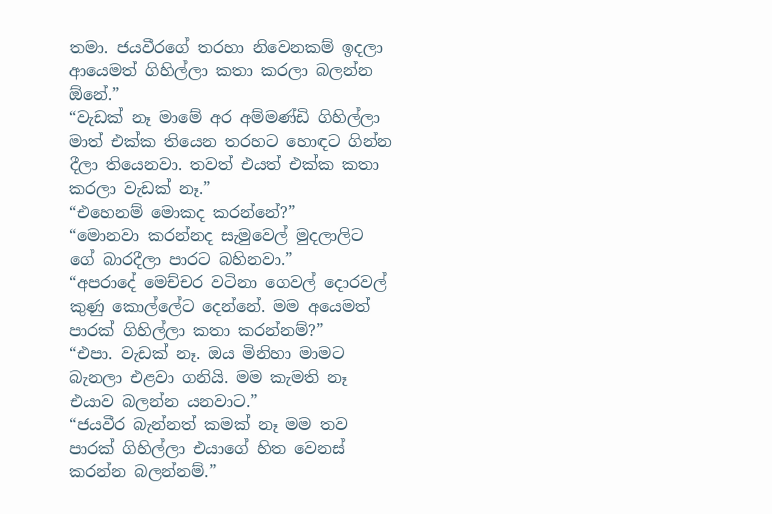තමා. ජයවීරගේ තරහා නිවෙනකම් ඉදලා ආයෙමත් ගිහිල්ලා කතා කරලා බලන්න ඕනේ.”
“වැඩක් නෑ මාමේ අර අම්මණ්ඩි ගිහිල්ලා මාත් එක්ක තියෙන තරහට හොඳට ගින්න දීලා තියෙනවා. තවත් එයත් එක්ක කතා කරලා වැඩක් නෑ.”
“එහෙනම් මොකද කරන්නේ?”
“මොනවා කරන්නද සැමුවෙල් මුදලාලිට ගේ බාරදීලා පාරට බහිනවා.”
“අපරාදේ මෙච්චර වටිනා ගෙවල් දොරවල් කුණු කොල්ලේට දෙන්නේ. මම අයෙමත් පාරක් ගිහිල්ලා කතා කරන්නම්?”
“එපා. වැඩක් නෑ. ඔය මිනිහා මාමට බැනලා එළවා ගනියි. මම කැමති නෑ එයාව බලන්න යනවාට.”
“ජයවීර බැන්නත් කමක් නෑ මම තව පාරක් ගිහිල්ලා එයාගේ හිත වෙනස් කරන්න බලන්නම්.”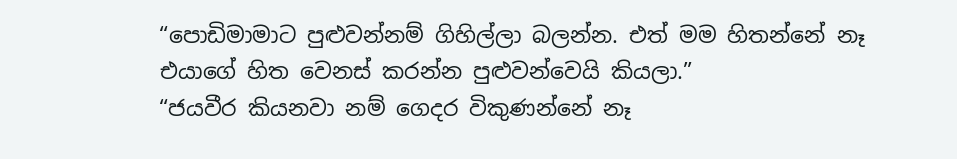“පොඩිමාමාට පුළුවන්නම් ගිහිල්ලා බලන්න. එත් මම හිතන්නේ නෑ එයාගේ හිත වෙනස් කරන්න පුළුවන්වෙයි කියලා.”
“ජයවීර කියනවා නම් ගෙදර විකුණන්නේ නෑ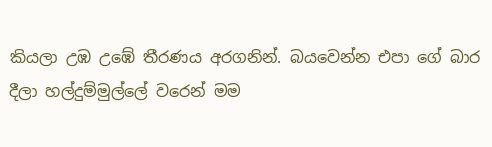කියලා උඹ උඹේ තීරණය අරගනින්. බයවෙන්න එපා ගේ බාර දීලා හල්දුම්මුල්ලේ වරෙන් මම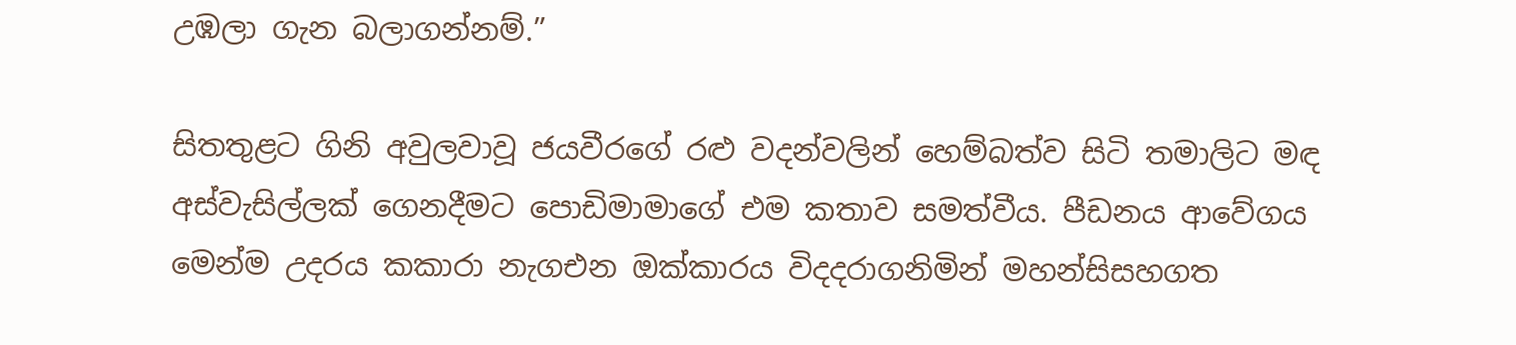උඹලා ගැන බලාගන්නම්.”

සිතතුළට ගිනි අවුලවාවූ ජයවීරගේ රළු වදන්වලින් හෙම්බත්ව සිටි තමාලිට මඳ අස්වැසිල්ලක් ගෙනදීමට පොඩිමාමාගේ එම කතාව සමත්වීය. පීඩනය ආවේගය මෙන්ම උදරය කකාරා නැගඑන ඔක්කාරය විදදරාගනිමින් මහන්සිසහගත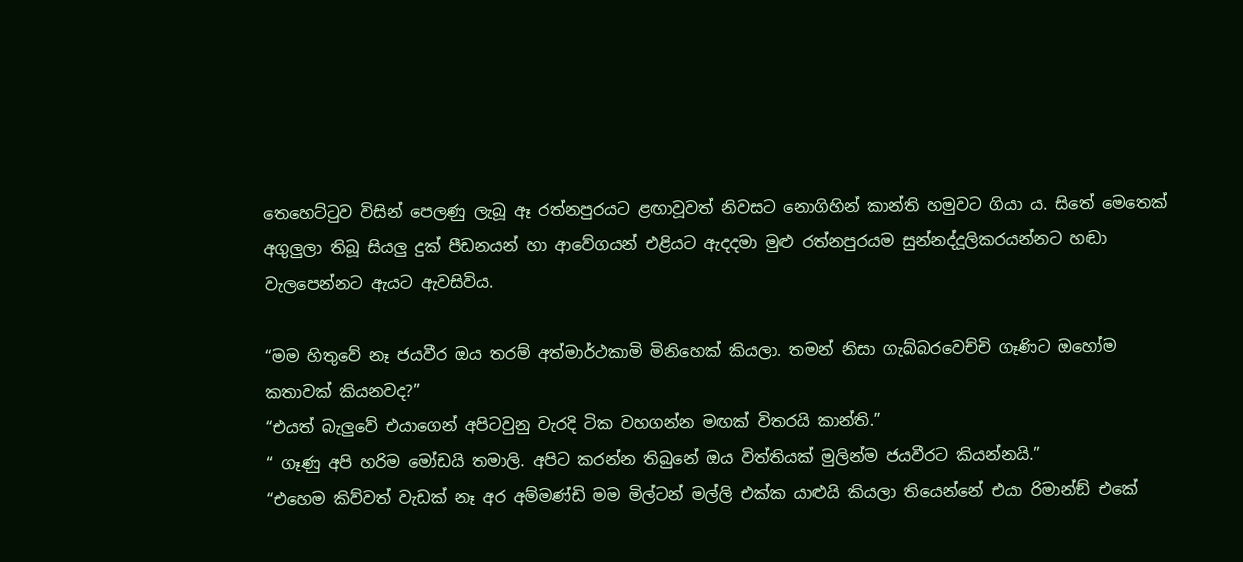තෙහෙට්ටුව විසින් පෙලණු ලැබූ ඈ රත්නපුරයට ළඟාවූවත් නිවසට නොගිහින් කාන්ති හමුවට ගියා ය. සිතේ මෙතෙක් අගුලුලා තිබූ සියලු දුක් පීඩනයන් හා ආවේගයන් එළියට ඇදදමා මුළු රත්නපුරයම සුන්නද්දූලිකරයන්නට හඬා වැලපෙන්නට ඇයට ඇවසිවිය.

“මම හිතුවේ නෑ ජයවීර ඔය තරම් අත්මාර්ථකාමි මිනිහෙක් කියලා. තමන් නිසා ගැබ්බරවෙච්චි ගෑණිට ඔහෝම කතාවක් කියනවද?”
“එයත් බැලුවේ එයාගෙන් අපිටවුනු වැරදි ටික වහගන්න මඟක් විතරයි කාන්ති.”
“ ගෑණු අපි හරිම මෝඩයි තමාලි. අපිට කරන්න තිබුනේ ඔය විත්තියක් මුලින්ම ජයවීරට කියන්නයි.”
“එහෙම කිව්වත් වැඩක් නෑ අර අම්මණ්ඩි මම මිල්ටන් මල්ලි එක්ක යාළුයි කියලා තියෙන්නේ එයා රිමාන්ඞ් එකේ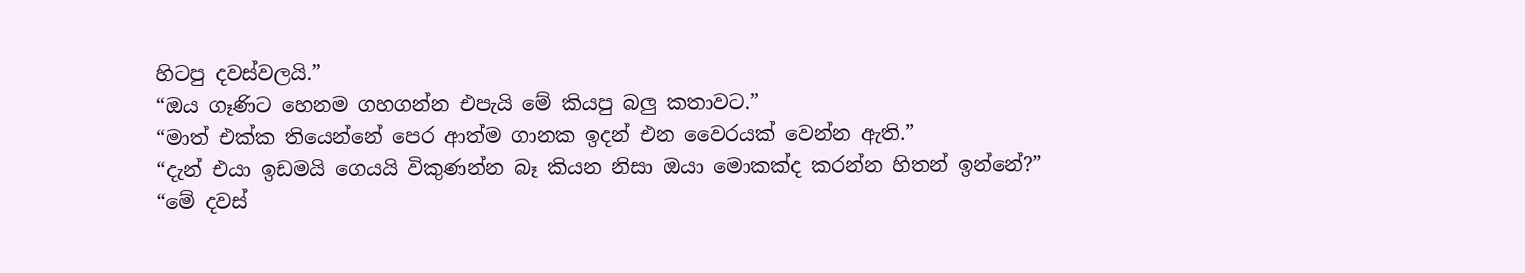හිටපු දවස්වලයි.”
“ඔය ගෑණිට හෙනම ගහගන්න එපැයි මේ කියපු බලු කතාවට.”
“මාත් එක්ක තියෙන්නේ පෙර ආත්ම ගානක ඉදන් එන වෛරයක් වෙන්න ඇති.”
“දැන් එයා ඉඩමයි ගෙයයි විකුණන්න බෑ කියන නිසා ඔයා මොකක්ද කරන්න හිතන් ඉන්නේ?”
“මේ දවස්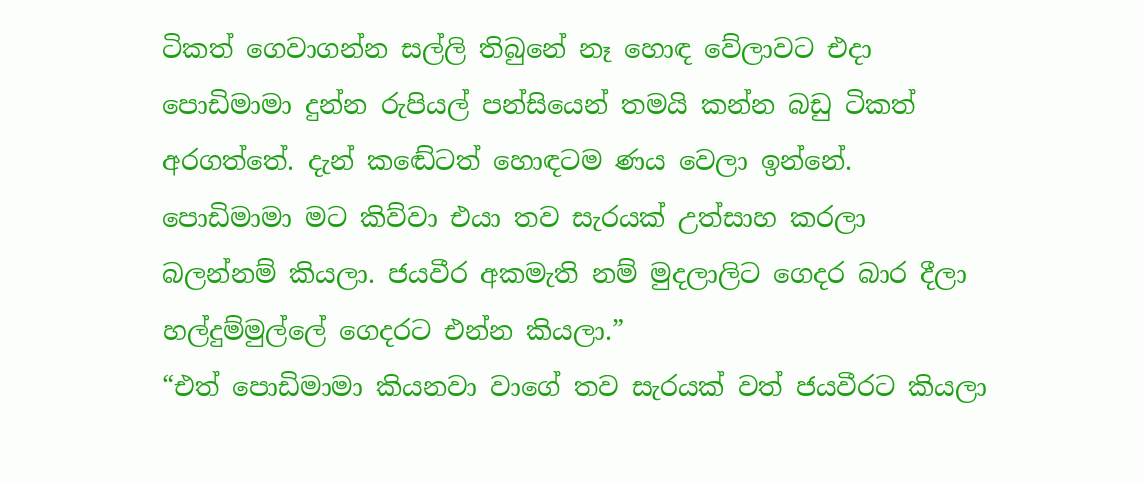ටිකත් ගෙවාගන්න සල්ලි තිබුනේ නෑ හොඳ වේලාවට එදා පොඩිමාමා දුන්න රුපියල් පන්සියෙන් තමයි කන්න බඩු ටිකත් අරගත්තේ. දැන් කඬේටත් හොඳටම ණය වෙලා ඉන්නේ. පොඩිමාමා මට කිව්වා එයා තව සැරයක් උත්සාහ කරලා බලන්නම් කියලා. ජයවීර අකමැති නම් මුදලාලිට ගෙදර බාර දීලා හල්දුම්මුල්ලේ ගෙදරට එන්න කියලා.”
“එත් පොඩිමාමා කියනවා වාගේ තව සැරයක් වත් ජයවීරට කියලා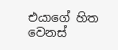එයාගේ හිත වෙනස්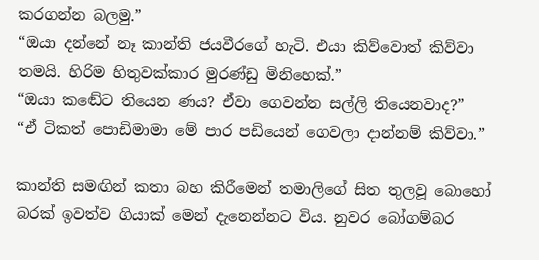කරගන්න බලමු.”
“ඔයා දන්නේ නෑ කාන්ති ජයවීරගේ හැටි. එයා කිව්වොත් කිව්වා තමයි. හිරිම හිතුවක්කාර මුරණ්ඩු මිනිහෙක්.”
“ඔයා කඬේට තියෙන ණය? ඒවා ගෙවන්න සල්ලි තියෙනවාද?”
“ඒ ටිකත් පොඩිමාමා මේ පාර පඩියෙන් ගෙවලා දාන්නම් කිව්වා.”

කාන්ති සමඟින් කතා බහ කිරීමෙන් තමාලිගේ සිත තුලවූ බොහෝ බරක් ඉවත්ව ගියාක් මෙන් දැනෙන්නට විය. නුවර බෝගම්බර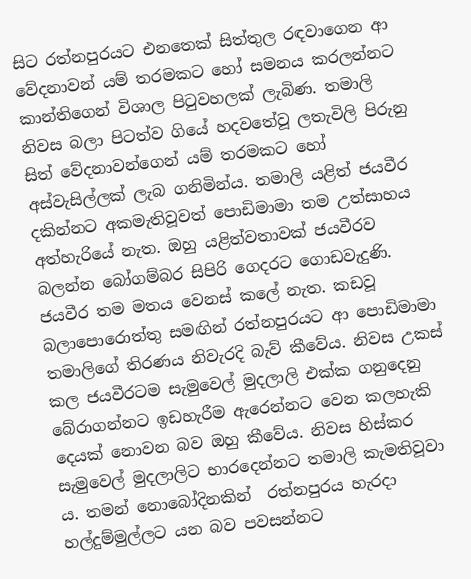සිට රත්නපුරයට එනතෙක් සිත්තුල රඳවාගෙන ආ වේදනාවන් යම් තරමකට හෝ සමනය කරලන්නට කාන්තිගෙන් විශාල පිටුවහලක් ලැබිණ. තමාලි නිවස බලා පිටත්ව ගියේ හදවතේවූ ලතැවිලි පිරුනු සිත් වේදනාවන්ගෙන් යම් තරමකට හෝ අස්වැසිල්ලක් ලැබ ගනිමින්ය. තමාලි යළිත් ජයවීර දකින්නට අකමැතිවූවත් පොඩිමාමා තම උත්සාහය අත්හැරියේ නැත. ඔහු යළිත්වතාවක් ජයවීරව බලන්න බෝගම්බර සිපිරි ගෙදරට ගොඩවැදුණි. ජයවීර තම මතය වෙනස් කලේ නැත. කඩවූ බලාපොරොත්තු සමඟින් රත්නපුරයට ආ පොඩිමාමා තමාලිගේ තිරණය නිවැරදි බැව් කීවේය. නිවස උකස් කල ජයවීරටම සැමුවෙල් මුදලාලි එක්ක ගනුදෙනු බේරාගන්නට ඉඩහැරීම ඇරෙන්නට වෙන කලහැකි දෙයක් නොවන බව ඔහු කීවේය. නිවස හිස්කර සැමුවෙල් මුදලාලිට භාරදෙන්නට තමාලි කැමතිවූවා ය. තමන් නොබෝදිනකින්  රත්නපුරය හැරදා හල්දුම්මුල්ලට යන බව පවසන්නට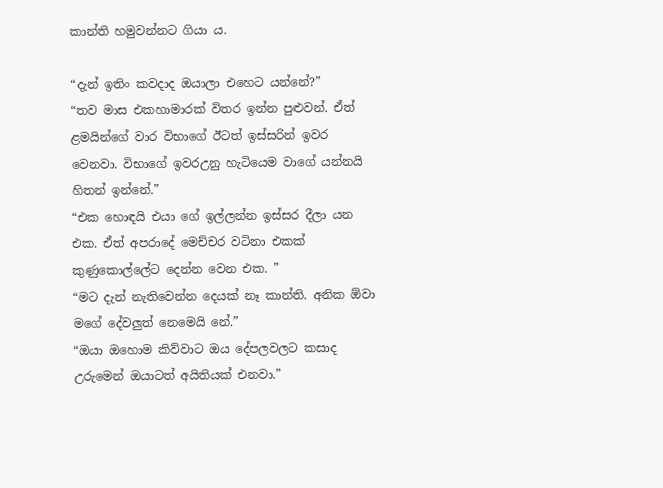කාන්ති හමුවන්නට ගියා ය.

“දැන් ඉතිං කවදාද ඔයාලා එහෙට යන්නේ?”
“තව මාස එකහාමාරක් විතර ඉන්න පුළුවන්. ඒත් ළමයින්ගේ වාර විභාගේ ඊටත් ඉස්සරින් ඉවර වෙනවා. විභාගේ ඉවරඋනු හැටියෙම වාගේ යන්නයි හිතන් ඉන්නේ.”
“එක හොඳයි එයා ගේ ඉල්ලන්න ඉස්සර දීලා යන එක. ඒත් අපරාදේ මෙච්චර වටිනා එකක් කුණුකොල්ලේට දෙන්න වෙන එක. ”
“මට දැන් නැතිවෙන්න දෙයක් නෑ කාන්ති. අනික ඕවා මගේ දේවලුත් නෙමෙයි නේ.”
“ඔයා ඔහොම කිව්වාට ඔය දේපලවලට කසාද උරුමෙන් ඔයාටත් අයිතියක් එනවා.”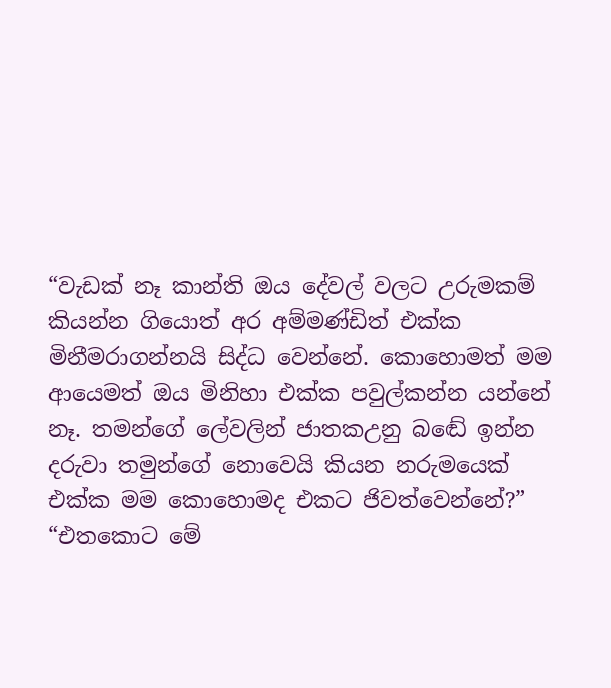“වැඩක් නෑ කාන්ති ඔය දේවල් වලට උරුමකම් කියන්න ගියොත් අර අම්මණ්ඩිත් එක්ක මිනීමරාගන්නයි සිද්ධ වෙන්නේ. කොහොමත් මම ආයෙමත් ඔය මිනිහා එක්ක පවුල්කන්න යන්නේ නෑ. තමන්ගේ ලේවලින් ජාතකඋනු බඬේ ඉන්න දරුවා තමුන්ගේ නොවෙයි කියන නරුමයෙක් එක්ක මම කොහොමද එකට ජිවත්වෙන්නේ?”
“එතකොට මේ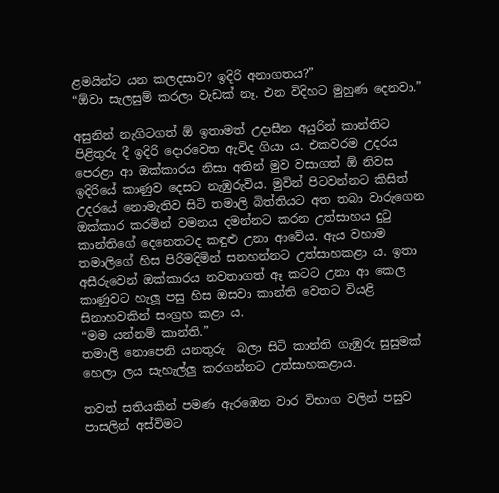ළමයින්ට යන කලදසාව? ඉදිරි අනාගතය?”
“ඕවා සැලසුම් කරලා වැඩක් නෑ. එන විදිහට මුහුණ දෙනවා.”

අසුනින් නැගිටගත් ඕ ඉතාමත් උදාසීන අයුරින් කාන්තිට පිළිතුරු දී ඉදිරි දොරවෙත ඇවිද ගියා ය. එකවරම උදරය පෙරළා ආ ඔක්කාරය නිසා අතින් මුව වසාගත් ඕ නිවස ඉදිරියේ කාණුව දෙසට නැඹුරුවිය. මුවින් පිටවන්නට කිසිත් උදරයේ නොමැතිව සිටි තමාලි බිත්තියට අත තබා වාරුගෙන ඔක්කාර කරමින් වමනය දමන්නට කරන උත්සාහය දුටු කාන්තිගේ දෙනෙතටද කඳුළු උනා ආවේය. ඇය වහාම තමාලිගේ හිස පිරිමදිමින් සනහන්නට උත්සාහකළා ය. ඉතා අසීරුවෙන් ඔක්කාරය නවතාගත් ඈ කටට උනා ආ කෙල කාණුවට හැලූ පසු හිස ඔසවා කාන්ති වෙතට වියළි සිනාහවකින් සංග්‍රහ කළා ය.
“මම යන්නම් කාන්ති.”
තමාලි නොපෙනි යනතුරු  බලා සිටි කාන්ති ගැඹුරු සුසුමක් හෙලා ලය සැහැල්ලු කරගන්නට උත්සාහකළාය.

තවත් සතියකින් පමණ ඇරඹෙන වාර විභාග වලින් පසුව පාසලින් අස්විමට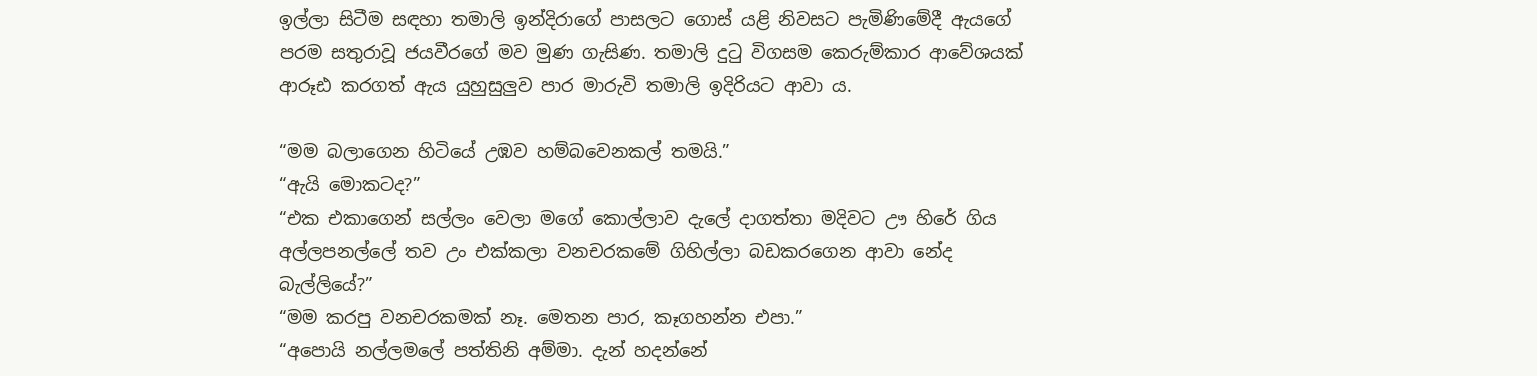ඉල්ලා සිටීම සඳහා තමාලි ඉන්දිරාගේ පාසලට ගොස් යළි නිවසට පැමිණිමේදී ඇයගේ පරම සතුරාවූ ජයවීරගේ මව මුණ ගැසිණ. තමාලි දුටු විගසම කෙරුම්කාර ආවේශයක් ආරූඪ කරගත් ඇය යුහුසුලුව පාර මාරුවි තමාලි ඉදිරියට ආවා ය.

“මම බලාගෙන හිටියේ උඹව හම්බවෙනකල් තමයි.”
“ඇයි මොකටද?”
“එක එකාගෙන් සල්ලං වෙලා මගේ කොල්ලාව දැලේ දාගත්තා මදිවට ඌ හිරේ ගිය අල්ලපනල්ලේ තව උං එක්කලා වනචරකමේ ගිහිල්ලා බඩකරගෙන ආවා නේද බැල්ලියේ?”
“මම කරපු වනචරකමක් නෑ. මෙතන පාර, කෑගහන්න එපා.”
“අපොයි නල්ලමලේ පත්තිනි අම්මා. දැන් හදන්නේ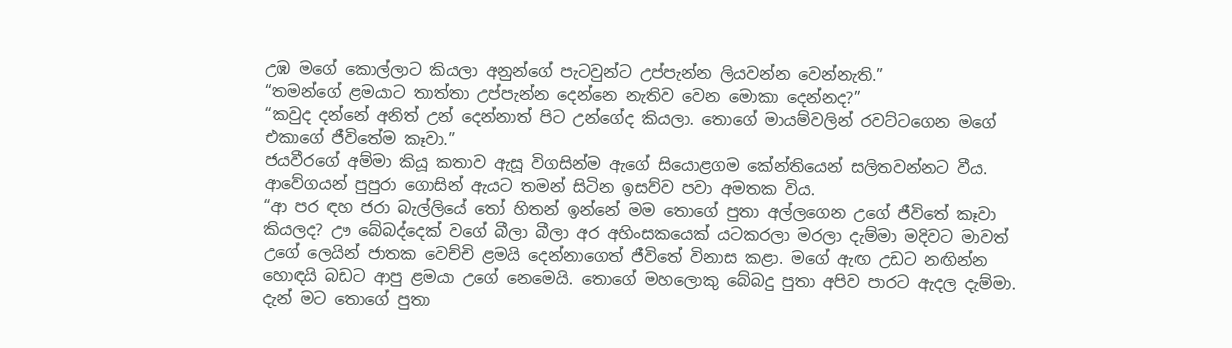උඹ මගේ කොල්ලාට කියලා අනුන්ගේ පැටවුන්ට උප්පැන්න ලියවන්න වෙන්නැති.”
“තමන්ගේ ළමයාට තාත්තා උප්පැන්න දෙන්නෙ නැතිව වෙන මොකා දෙන්නද?”
“කවුද දන්නේ අනිත් උන් දෙන්නාත් පිට උන්ගේද කියලා. තොගේ මායම්වලින් රවට්ටගෙන මගේ එකාගේ ජීවිතේම කෑවා.”
ජයවීරගේ අම්මා කියූ කතාව ඇසූ විගසින්ම ඇගේ සියොළගම කේන්තියෙන් සලිතවන්නට වීය. ආවේගයන් පුපුරා ගොසින් ඇයට තමන් සිටින ඉසව්ව පවා අමතක විය.
“ආ පර ඳහ ජරා බැල්ලියේ තෝ හිතන් ඉන්නේ මම තොගේ පුතා අල්ලගෙන උගේ ජීවිතේ කෑවා කියලද? ඌ බේබද්දෙක් වගේ බීලා බීලා අර අහිංසකයෙක් යටකරලා මරලා දැම්මා මදිවට මාවත් උගේ ලෙයින් ජාතක වෙච්චි ළමයි දෙන්නාගෙත් ජීවිතේ විනාස කළා. මගේ ඇඟ උඩට නඟින්න හොඳයි බඩට ආපු ළමයා උගේ නෙමෙයි. තොගේ මහලොකු බේබදු පුතා අපිව පාරට ඇදල දැම්මා. දැන් මට තොගේ පුතා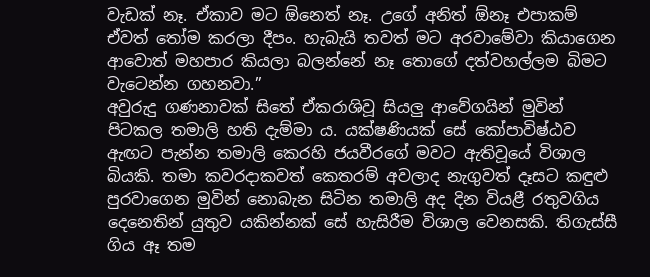වැඩක් නෑ. ඒකාව මට ඕනෙත් නෑ. උගේ අනිත් ඕනෑ එපාකම් ඒවත් තෝම කරලා දීපං. හැබැයි තවත් මට අරවාමේවා කියාගෙන ආවොත් මහපාර කියලා බලන්නේ නෑ තොගේ දත්වහල්ලම බිමට වැටෙන්න ගහනවා.”
අවුරුදු ගණනාවක් සිතේ ඒකරාශිවූ සියලු ආවේගයින් මුවින් පිටකල තමාලි හති දැම්මා ය. යක්ෂණියක් සේ කෝපාවිෂ්ඨව ඇඟට පැන්න තමාලි කෙරහි ජයවීරගේ මවට ඇතිවූයේ විශාල බියකි. තමා කවරදාකවත් කෙතරම් අවලාද නැගුවත් දෑසට කඳුළු පුරවාගෙන මුවින් නොබැන සිටින තමාලි අද දින වියළී රතුවගිය දෙනෙතින් යුතුව යකින්නක් සේ හැසිරීම විශාල වෙනසකි. තිගැස්සී ගිය ඈ තම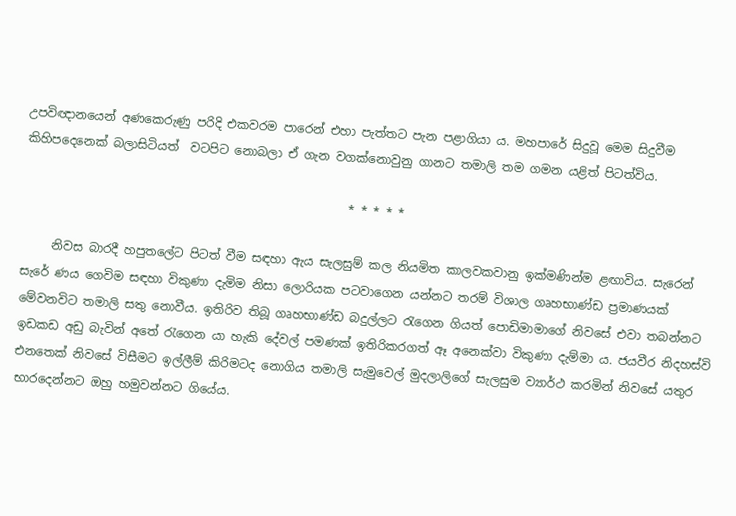උපවිඥානයෙන් අණකෙරුණු පරිදි එකවරම පාරෙන් එහා පැත්තට පැන පළාගියා ය. මහපාරේ සිදුවූ මෙම සිදුවීම කිහිපදෙනෙක් බලාසිටියත්  වටපිට නොබලා ඒ ගැන වගක්නොවුනු ගානට තමාලි තම ගමන යළිත් පිටත්විය.

                                                      * * * * *

     නිවස බාරදී හපුතලේට පිටත් වීම සඳහා ඇය සැලසුම් කල නියමිත කාලවකවානු ඉක්මණින්ම ළඟාවිය. සැරෙන් සැරේ ණය ගෙවිම සඳහා විකුණා දැමිම නිසා ලොරියක පටවාගෙන යන්නට තරම් විශාල ගෘහභාණ්ඩ ප්‍රමාණයක් මේවනවිට තමාලි සතු නොවීය. ඉතිරිව තිබූ ගෘහභාණ්ඩ බදුල්ලට රැගෙන ගියත් පොඩිමාමාගේ නිවසේ එවා තබන්නට ඉඩකඩ අඩු බැවින් අතේ රැගෙන යා හැකි දේවල් පමණක් ඉතිරිකරගත් ඈ අනෙක්වා විකුණා දැම්මා ය. ජයවීර නිදහස්වි එනතෙක් නිවසේ විසීමට ඉල්ලීම් කිරිමටද නොගිය තමාලි සැමුවෙල් මුදලාලිගේ සැලසුම ව්‍යාර්ථ කරමින් නිවසේ යතුර භාරදෙන්නට ඔහු හමුවන්නට ගියේය.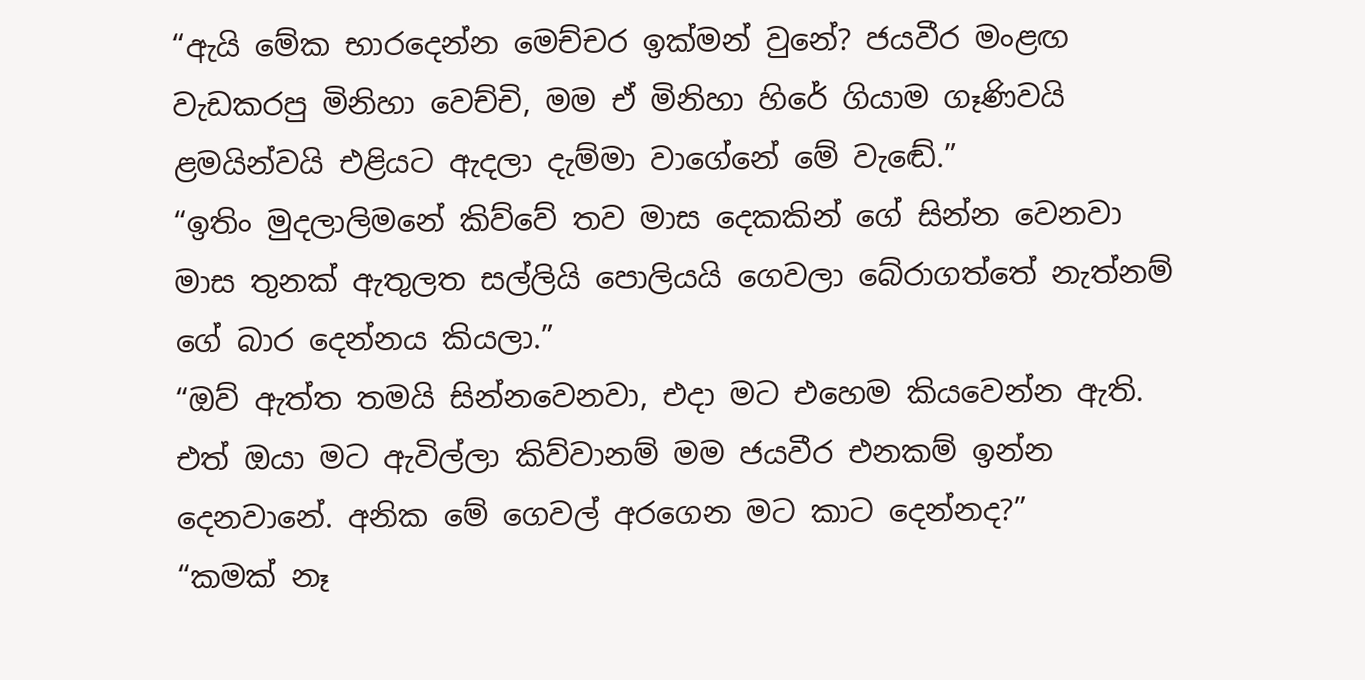“ඇයි මේක භාරදෙන්න මෙච්චර ඉක්මන් වුනේ? ජයවීර මංළඟ වැඩකරපු මිනිහා වෙච්චි, මම ඒ මිනිහා හිරේ ගියාම ගෑණිවයි ළමයින්වයි එළියට ඇදලා දැම්මා වාගේනේ මේ වැඬේ.”
“ඉතිං මුදලාලිමනේ කිව්වේ තව මාස දෙකකින් ගේ සින්න වෙනවා මාස තුනක් ඇතුලත සල්ලියි පොලියයි ගෙවලා බේරාගත්තේ නැත්නම් ගේ බාර දෙන්නය කියලා.”
“ඔව් ඇත්ත තමයි සින්නවෙනවා, එදා මට එහෙම කියවෙන්න ඇති. එත් ඔයා මට ඇවිල්ලා කිව්වානම් මම ජයවීර එනකම් ඉන්න දෙනවානේ. අනික මේ ගෙවල් අරගෙන මට කාට දෙන්නද?”
“කමක් නෑ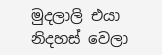මුදලාලි එයා නිදහස් වෙලා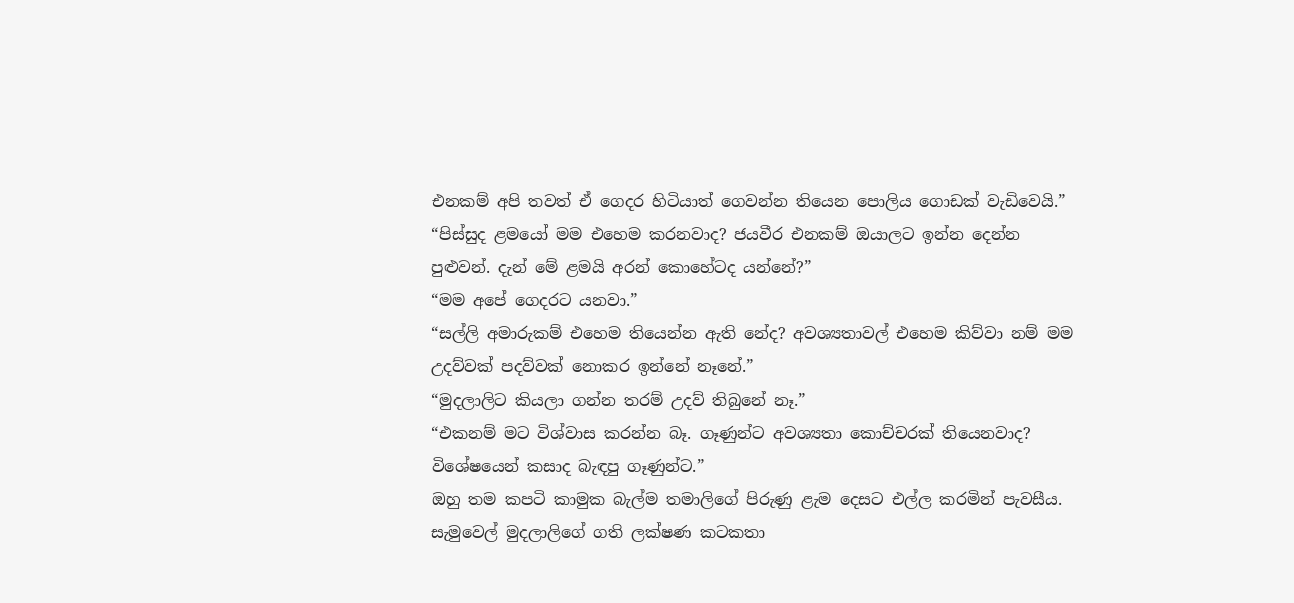එනකම් අපි තවත් ඒ ගෙදර හිටියාත් ගෙවන්න තියෙන පොලිය ගොඩක් වැඩිවෙයි.”
“පිස්සුද ළමයෝ මම එහෙම කරනවාද? ජයවීර එනකම් ඔයාලට ඉන්න දෙන්න පුළුවන්. දැන් මේ ළමයි අරන් කොහේටද යන්නේ?”
“මම අපේ ගෙදරට යනවා.”
“සල්ලි අමාරුකම් එහෙම තියෙන්න ඇති නේද? අවශ්‍යතාවල් එහෙම කිව්වා නම් මම උදව්වක් පදව්වක් නොකර ඉන්නේ නෑනේ.”
“මුදලාලිට කියලා ගන්න තරම් උදව් තිබුනේ නෑ.”
“එකනම් මට විශ්වාස කරන්න බෑ. ගෑණුන්ට අවශ්‍යතා කොච්චරක් තියෙනවාද? විශේෂයෙන් කසාද බැඳපු ගෑණුන්ට.”
ඔහු තම කපටි කාමුක බැල්ම තමාලිගේ පිරුණු ළැම දෙසට එල්ල කරමින් පැවසීය. සැමුවෙල් මුදලාලිගේ ගති ලක්ෂණ කටකතා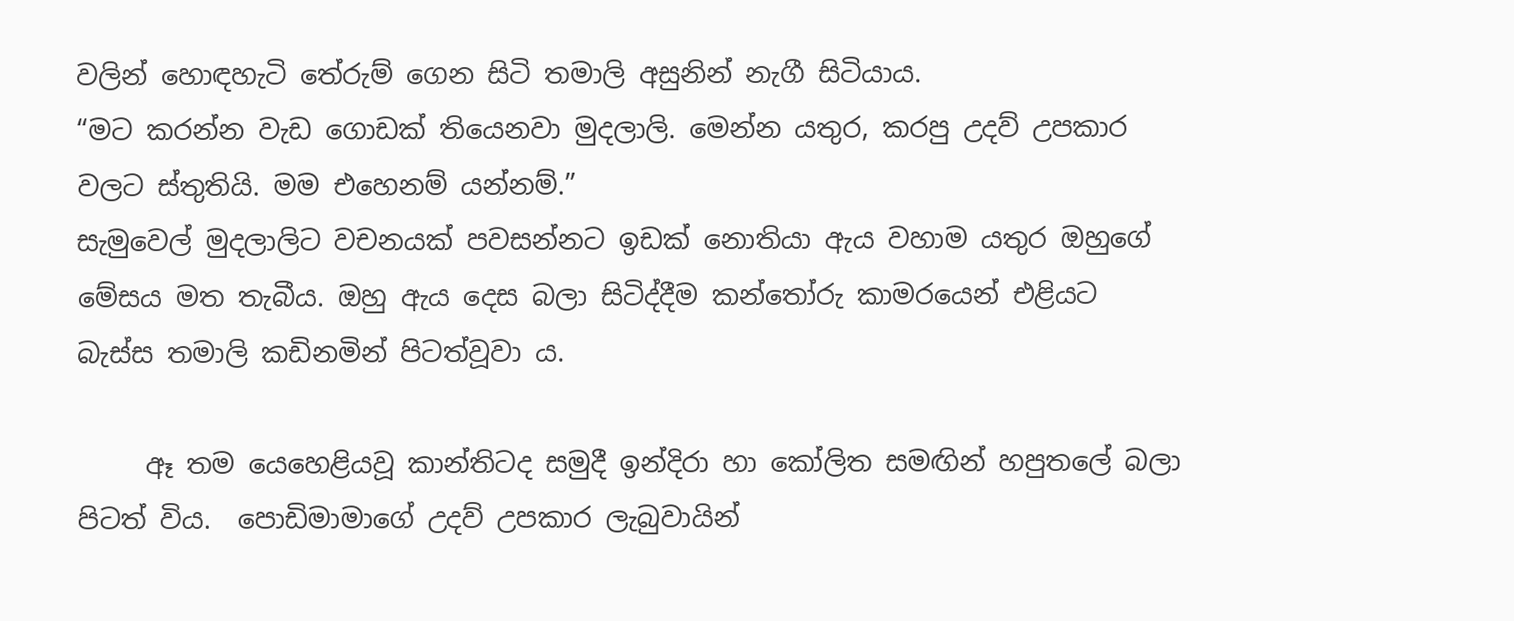වලින් හොඳහැටි තේරුම් ගෙන සිටි තමාලි අසුනින් නැගී සිටියාය.
“මට කරන්න වැඩ ගොඩක් තියෙනවා මුදලාලි. මෙන්න යතුර, කරපු උදව් උපකාර වලට ස්තුතියි. මම එහෙනම් යන්නම්.”
සැමුවෙල් මුදලාලිට වචනයක් පවසන්නට ඉඩක් නොතියා ඇය වහාම යතුර ඔහුගේ මේසය මත තැබීය. ඔහු ඇය දෙස බලා සිටිද්දීම කන්තෝරු කාමරයෙන් එළියට බැස්ස තමාලි කඩිනමින් පිටත්වූවා ය.

     ඈ තම යෙහෙළියවූ කාන්තිටද සමුදී ඉන්දිරා හා කෝලිත සමඟින් හපුතලේ බලා පිටත් විය.  පොඩිමාමාගේ උදව් උපකාර ලැබුවායින්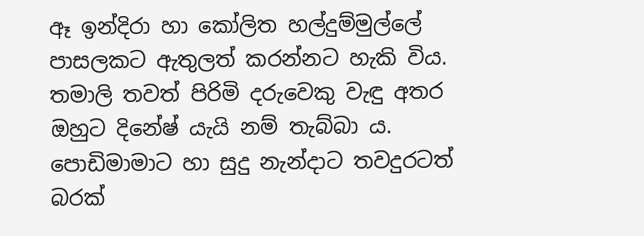ඈ ඉන්දිරා හා කෝලිත හල්දුම්මුල්ලේ පාසලකට ඇතුලත් කරන්නට හැකි විය. තමාලි තවත් පිරිමි දරුවෙකු වැඳු අතර ඔහුට දිනේෂ් යැයි නම් තැබ්බා ය. පොඩිමාමාට හා සුදු නැන්දාට තවදුරටත් බරක්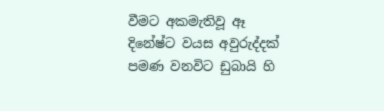වීමට අකමැතිවූ ඈ දිනේෂ්ට වයස අවුරුද්දක් පමණ වනවිට ඩුබායි හි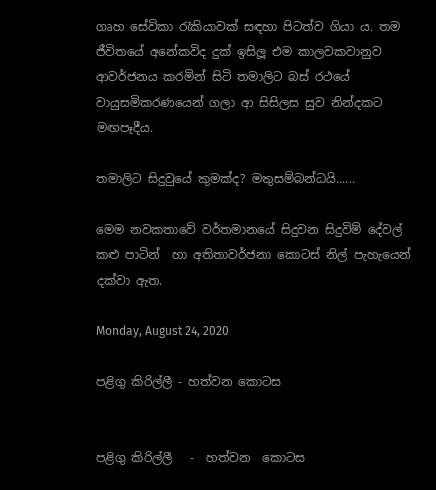ගෘහ සේවිකා රැකියාවක් සඳහා පිටත්ව ගියා ය. තම ජීවිතයේ අනේකවිද දුක් ඉසිලූ එම කාලවකවානුව ආවර්ජනය කරමින් සිටි තමාලිට බස් රථයේ වායුසමිකරණයෙන් ගලා ආ සිසිලස සුව නින්දකට මඟපෑදීය.

තමාලිට සිදුවුයේ කුමක්ද? මතුසම්බන්ධයි......

මෙම නවකතාවේ වර්තමානයේ සිදුවන සිදුවිම් දේවල් කළු පාටින්  හා අතිතාවර්ජනා කොටස් නිල් පැහැයෙන් දක්වා ඇත.

Monday, August 24, 2020

පළිගු කිරිල්ලී - හත්වන කොටස


පළිගු කිරිල්ලී   -  හත්වන  කොටස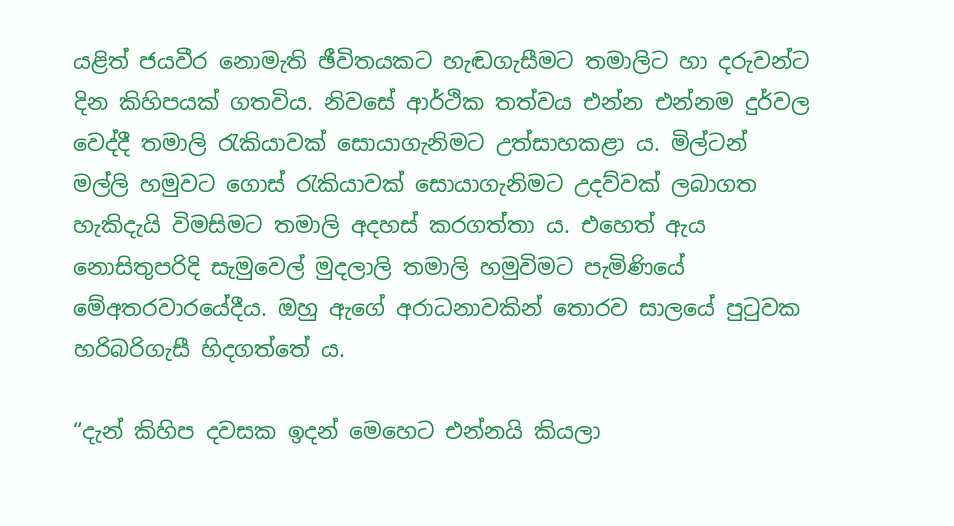යළිත් ජයවීර නොමැති ඡීවිතයකට හැඬගැසීමට තමාලිට හා දරුවන්ට දින කිහිපයක් ගතවිය. නිවසේ ආර්ථික තත්වය එන්න එන්නම දුර්වල වෙද්දී තමාලි රැකියාවක් සොයාගැනිමට උත්සාහකළා ය. මිල්ටන් මල්ලි හමුවට ගොස් රැකියාවක් සොයාගැනිමට උදව්වක් ලබාගත හැකිදැයි විමසිමට තමාලි අදහස් කරගත්තා ය. එහෙත් ඇය නොසිතුපරිදි සැමුවෙල් මුදලාලි තමාලි හමුවිමට පැමිණියේ මේඅතරවාරයේදීය. ඔහු ඇගේ අරාධනාවකින් තොරව සාලයේ පුටුවක හරිබරිගැසී හිදගත්තේ ය.

“දැන් කිහිප දවසක ඉදන් මෙහෙට එන්නයි කියලා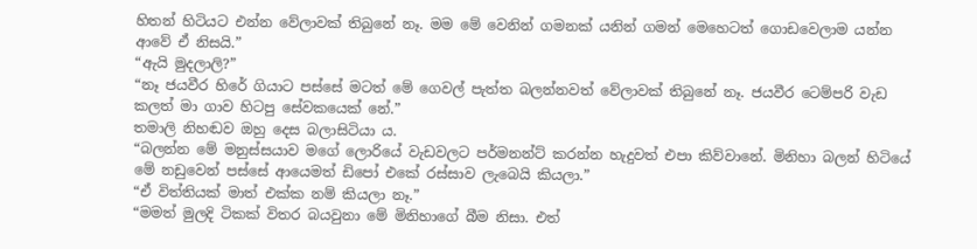හිතන් හිටියට එන්න වේලාවක් තිබුනේ නෑ. මම මේ වෙනින් ගමනක් යනින් ගමන් මෙහෙටත් ගොඩවෙලාම යන්න ආවේ ඒ නිසයි.”
“ඇයි මුදලාලි?”
“නෑ ජයවීර හිරේ ගියාට පස්සේ මටත් මේ ගෙවල් පැත්ත බලන්නවත් වේලාවක් තිබුනේ නෑ. ජයවීර ටෙම්පරි වැඩ කලත් මා ගාව හිටපු සේවකයෙක් නේ.”
තමාලි නිහඬව ඔහු දෙස බලාසිටියා ය.
“බලන්න මේ මනුස්සයාව මගේ ලොරියේ වැඩවලට පර්මනන්ට් කරන්න හැදුවත් එපා කිව්වානේ. මිනිහා බලන් හිටියේ මේ නඩුවෙන් පස්සේ ආයෙමත් ඩිපෝ එකේ රස්සාව ලැබෙයි කියලා.”
“ඒ විත්තියක් මාත් එක්ක නම් කියලා නෑ.”
“මමත් මුලදි ටිකක් විතර බයවුනා මේ මිනිහාගේ බීම නිසා. එත්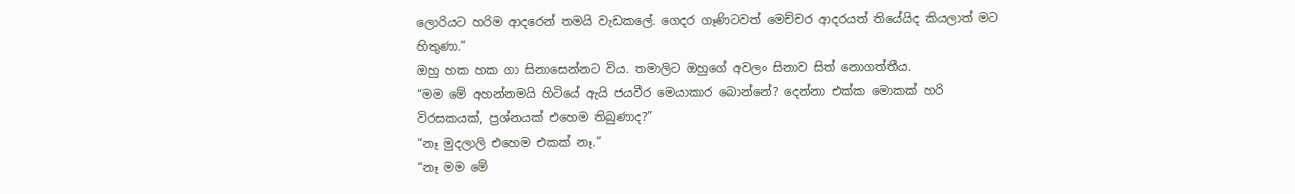ලොරියට හරිම ආදරෙන් තමයි වැඩකලේ. ගෙදර ගෑණිටවත් මෙච්චර ආදරයත් තියේයිද කියලාත් මට හිතුණා.”
ඔහු හක හක ගා සිනාසෙන්නට විය. තමාලිට ඔහුගේ අවලං සිනාව සිත් නොගත්තීය.
“මම මේ අහන්නමයි හිටියේ ඇයි ජයවීර මෙයාකාර බොන්නේ? දෙන්නා එක්ක මොකක් හරි විරසකයක්, ප්‍රශ්නයක් එහෙම තිබුණාද?”
“නෑ මුදලාලි එහෙම එකක් නෑ.”
“නෑ මම මේ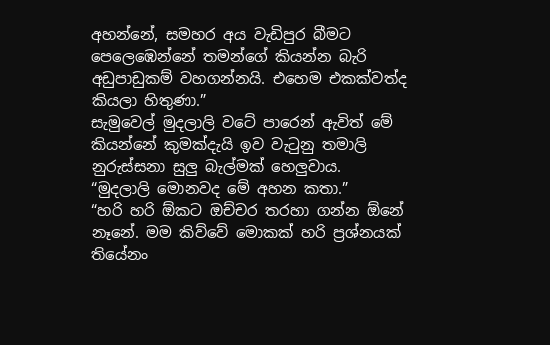අහන්නේ, සමහර අය වැඩිපුර බීමට පෙලෙඹෙන්නේ තමන්ගේ කියන්න බැරි අඩුපාඩුකම් වහගන්නයි. එහෙම එකක්වත්ද කියලා හිතුණා.”
සැමුවෙල් මුදලාලි වටේ පාරෙන් ඇවිත් මේ කියන්නේ කුමක්දැයි ඉව වැටුනු තමාලි නුරුස්සනා සුලු බැල්මක් හෙලුවාය.
“මුදලාලි මොනවද මේ අහන කතා.”
“හරි හරි ඕකට ඔච්චර තරහා ගන්න ඕනේ නෑනේ. මම කිව්වේ මොකක් හරි ප්‍රශ්නයක් තියේනං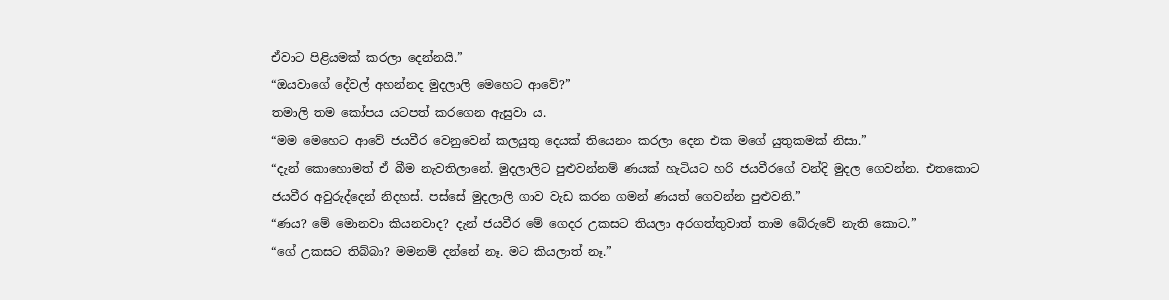ඒවාට පිළියමක් කරලා දෙන්නයි.”
“ඔයවාගේ දේවල් අහන්නද මුදලාලි මෙහෙට ආවේ?”
තමාලි තම කෝපය යටපත් කරගෙන ඇසුවා ය.
“මම මෙහෙට ආවේ ජයවීර වෙනුවෙන් කලයුතු දෙයක් තියෙනං කරලා දෙන එක මගේ යුතුකමක් නිසා.”
“දැන් කොහොමත් ඒ බීම නැවතිලානේ. මුදලාලිට පුළුවන්නම් ණයක් හැටියට හරි ජයවීරගේ වන්දි මුදල ගෙවන්න. එතකොට ජයවීර අවුරුද්දෙන් නිදහස්. පස්සේ මුදලාලි ගාව වැඩ කරන ගමන් ණයත් ගෙවන්න පුළුවනි.”
“ණය? මේ මොනවා කියනවාද? දැන් ජයවීර මේ ගෙදර උකසට තියලා අරගත්තුවාත් තාම බේරුවේ නැති කොට.”
“ගේ උකසට තිබ්බා? මමනම් දන්නේ නෑ. මට කියලාත් නෑ.”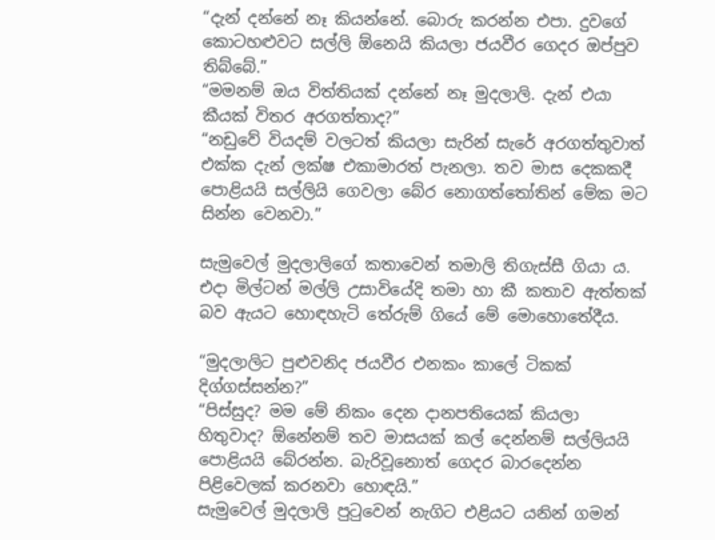“දැන් දන්නේ නෑ කියන්නේ. බොරු කරන්න එපා. දුවගේ කොටහළුවට සල්ලි ඕනෙයි කියලා ජයවීර ගෙදර ඔප්පුව තිබ්බේ.”
“මමනම් ඔය විත්තියක් දන්නේ නෑ මුදලාලි. දැන් එයා කීයක් විතර අරගත්තාද?”
“නඩුවේ වියදම් වලටත් කියලා සැරින් සැරේ අරගත්තුවාත් එක්ක දැන් ලක්ෂ එකාමාරත් පැනලා. තව මාස දෙකකදී පොළියයි සල්ලියි ගෙවලා බේර නොගත්තෝතින් මේක මට සින්න වෙනවා.”

සැමුවෙල් මුදලාලිගේ කතාවෙන් තමාලි තිගැස්සී ගියා ය. එදා මිල්ටන් මල්ලි උසාවියේදි තමා හා කී කතාව ඇත්තක් බව ඇයට හොඳහැටි තේරුම් ගියේ මේ මොහොතේදීය.

“මුදලාලිට පුළුවනිද ජයවීර එනකං කාලේ ටිකක් දිග්ගස්සන්න?”
“පිස්සුද? මම මේ නිකං දෙන දානපතියෙක් කියලා හිතුවාද? ඕනේනම් තව මාසයක් කල් දෙන්නම් සල්ලියයි පොළියයි බේරන්න. බැරිවූනොත් ගෙදර බාරදෙන්න පිළිවෙලක් කරනවා හොඳයි.”
සැමුවෙල් මුදලාලි පුටුවෙන් නැගිට එළියට යනින් ගමන්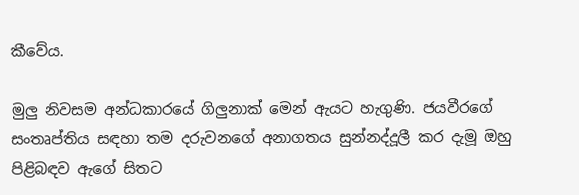කීවේය.

මුලු නිවසම අන්ධකාරයේ ගිලුනාක් මෙන් ඇයට හැගුණි. ජයවීරගේ සංතෘප්තිය සඳහා තම දරුවනගේ අනාගතය සුන්නද්දූලී කර දැමූ ඔහු පිළිබඳව ඇගේ සිතට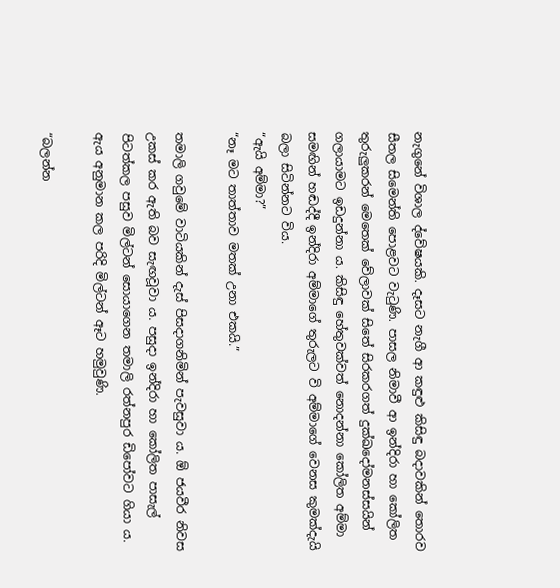නැගුනේ විශාල ද්වේෂයකි. දෑසට නැගී ආ කඳුළු කිසිඳු බදාවකින් තොරව සීතල සිමෙන්ති පොළවට වැටුණි. පාසල නිමාවී ආ ඉන්දිරා හා කෝලිත තුරුලුකරන් මෙතෙක් වේලාවක් සිතේ සිරකරගත් දුක්ඛදෝමනස්සයින් ගලායාමට ඉඩදුන්නා ය. කිසිඳු හේතුවක්වත් නොදන්නා කෝලිත අම්මා සමඟින් හඬද්දී ඉන්දිරා අම්මාගේ තුරුලට වි අම්මාගේ වෙනස කුමක්දැයි බලා සිටින්නට විය.
“ඇයි අම්මා?”
“නෑ මට තාත්තාව මතක් උනා එකයි.”

තමාලි ගවුමේ වාටියකින් දැස් පිසදාගනිමින් පැවසුවා ය. ඕ ජයවීර නිවස උකස් කර ඇති බව සැඟවූවා ය. පසුදා ඉන්දිරා හා කෝලිත පාසැල් පිටත්කල පසුව මිල්ටන් සොයාගෙන තමාලි රත්නපුර ඩිපෝවට ගියා ය. ඇය අනුමාන කල පරිදි මිල්ටන් ඈට හමුවුණි.

“බලන්න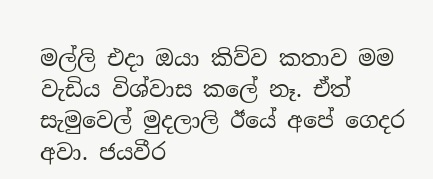මල්ලි එදා ඔයා කිව්ව කතාව මම වැඩිය විශ්වාස කලේ නෑ. ඒත් සැමුවෙල් මුදලාලි ඊයේ අපේ ගෙදර අවා. ජයවීර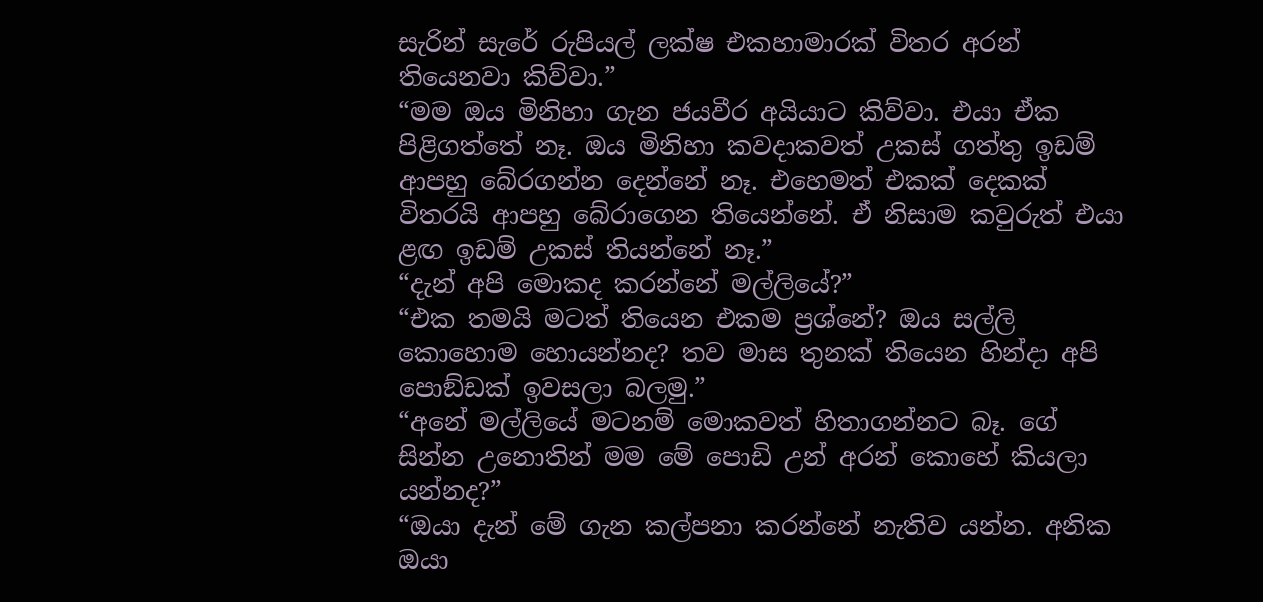සැරින් සැරේ රුපියල් ලක්ෂ එකහාමාරක් විතර අරන් තියෙනවා කිව්වා.”
“මම ඔය මිනිහා ගැන ජයවීර අයියාට කිව්වා. එයා ඒක පිළිගත්තේ නෑ. ඔය මිනිහා කවදාකවත් උකස් ගත්තු ඉඩම් ආපහු බේරගන්න දෙන්නේ නෑ. එහෙමත් එකක් දෙකක් විතරයි ආපහු බේරාගෙන තියෙන්නේ. ඒ නිසාම කවුරුත් එයා ළඟ ඉඩම් උකස් තියන්නේ නෑ.”
“දැන් අපි මොකද කරන්නේ මල්ලියේ?”
“එක තමයි මටත් තියෙන එකම ප්‍රශ්නේ? ඔය සල්ලි කොහොම හොයන්නද? තව මාස තුනක් තියෙන හින්දා අපි පොඞ්ඩක් ඉවසලා බලමු.”
“අනේ මල්ලියේ මටනම් මොකවත් හිතාගන්නට බෑ. ගේ සින්න උනොතින් මම මේ පොඩි උන් අරන් කොහේ කියලා යන්නද?”
“ඔයා දැන් මේ ගැන කල්පනා කරන්නේ නැතිව යන්න. අනික ඔයා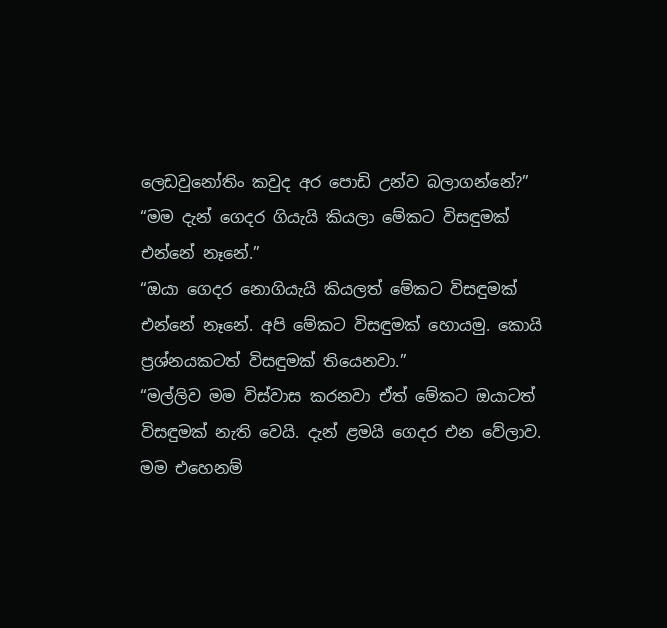ලෙඩවුනෝතිං කවුද අර පොඩි උන්ව බලාගන්නේ?”
“මම දැන් ගෙදර ගියැයි කියලා මේකට විසඳුමක් එන්නේ නෑනේ.”
“ඔයා ගෙදර නොගියැයි කියලත් මේකට විසඳුමක් එන්නේ නෑනේ. අපි මේකට විසඳුමක් හොයමු. කොයි ප්‍රශ්නයකටත් විසඳුමක් තියෙනවා.”
“මල්ලිව මම විස්වාස කරනවා ඒත් මේකට ඔයාටත් විසඳුමක් නැති වෙයි. දැන් ළමයි ගෙදර එන වේලාව. මම එහෙනම්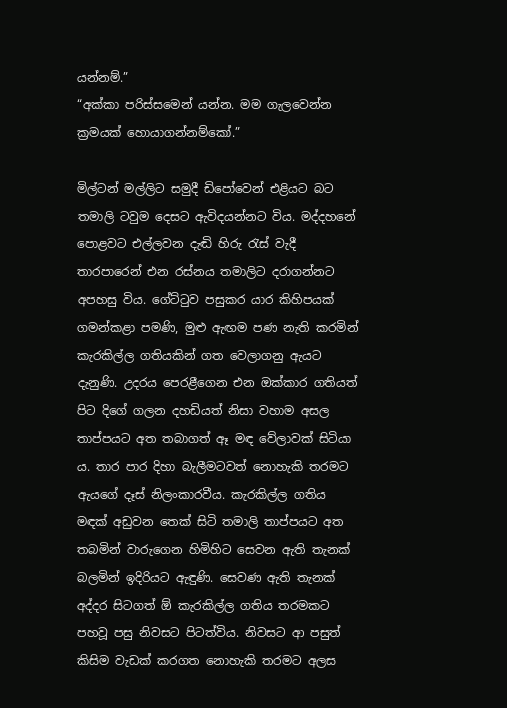යන්නම්.”
“අක්කා පරිස්සමෙන් යන්න. මම ගැලවෙන්න ක්‍රමයක් හොයාගන්නම්කෝ.”

මිල්ටන් මල්ලිට සමුදී ඩිපෝවෙන් එළියට බට තමාලි ටවුම දෙසට ඇවිදයන්නට විය. මද්දහනේ පොළවට එල්ලවන දැඬි හිරු රැස් වැදී තාරපාරෙන් එන රස්නය තමාලිට දරාගන්නට අපහසු විය. ගේට්ටුව පසුකර යාර කිහිපයක් ගමන්කළා පමණි, මුළු ඇඟම පණ නැති කරමින් කැරකිල්ල ගතියකින් ගත වෙලාගනු ඇයට දැනුණි. උදරය පෙරළීගෙන එන ඔක්කාර ගතියත් පිට දිගේ ගලන දහඩියත් නිසා වහාම අසල තාප්පයට අත තබාගත් ඈ මඳ වේලාවක් සිටියා ය. තාර පාර දිහා බැලීමටවත් නොහැකි තරමට ඇයගේ දෑස් නිලංකාරවීය. කැරකිල්ල ගතිය මඳක් අඩුවන තෙක් සිටි තමාලි තාප්පයට අත තබමින් වාරුගෙන හිමිහිට සෙවන ඇති තැනක් බලමින් ඉදිරියට ඇඳුණි. සෙවණ ඇති තැනක් අද්දර සිටගත් ඕ කැරකිල්ල ගතිය තරමකට පහවූ පසු නිවසට පිටත්විය. නිවසට ආ පසුත් කිසිම වැඩක් කරගත නොහැකි තරමට අලස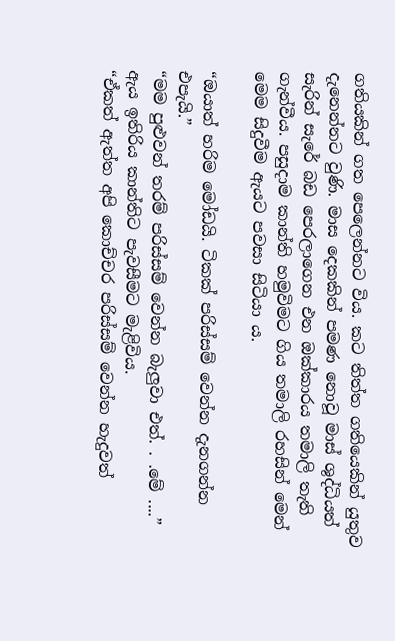ගතියකින් ගත පෙලෙන්නට විය. කට තිත්ත ගතියෙකින් යුතුව දැනෙන්නට වුණි. මාස දෙකකින් පමණ නොවූ මාස් ශුද්ධියත් සැරින් සැරේ බඩ පෙරලාගෙන එන ඔක්කාරය තමාලි තැති ගැන්වීය. පසුදාම කාන්ති හමුවිමට ගිය තමාලි රහසින් මෙන් මෙම සිදුවීම ඇයට පවසා සිටියා ය.

“ඔයාත් හරිම මෝඩයි. ටිකක් පරිස්සම් වෙන්න දැනගන්න එපැයි.”
“මම පුළුවන් තරම් පරිස්සම් වෙන්න බැලුවා එත්. . .මේ ....”
ඇය ඉතිරිය කාන්තිට පැවසීමට මැළිවිය.
“ඒකත් ඇත්ත අපි කොච්චර පරිස්සම් වෙන්න හැදුවත්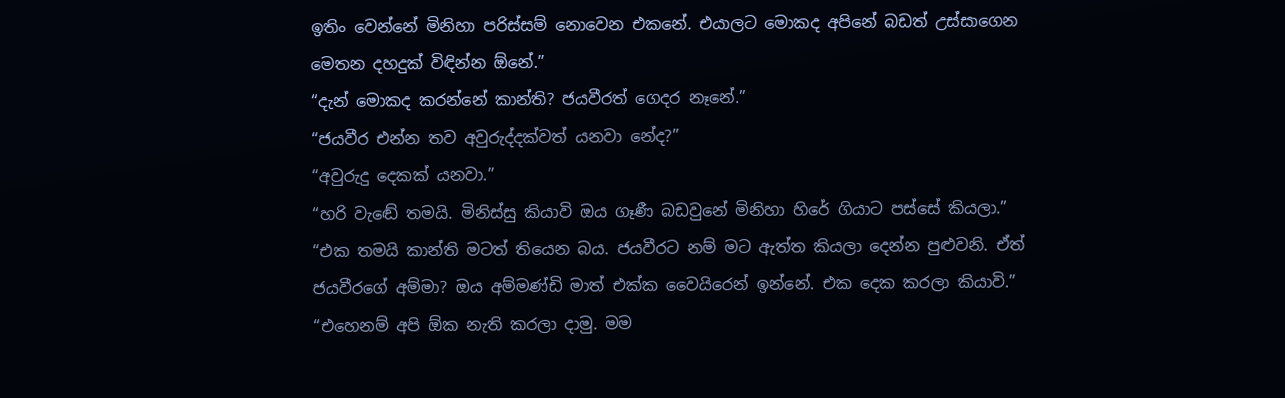ඉතිං වෙන්නේ මිනිහා පරිස්සම් නොවෙන එකනේ. එයාලට මොකද අපිනේ බඩත් උස්සාගෙන මෙතන දහදුක් විඳින්න ඕනේ.”
“දැන් මොකද කරන්නේ කාන්ති? ජයවීරත් ගෙදර නෑනේ.”
“ජයවීර එන්න තව අවුරුද්දක්වත් යනවා නේද?”
“අවුරුදු දෙකක් යනවා.”
“හරි වැඬේ තමයි. මිනිස්සු කියාවි ඔය ගෑණී බඩවුනේ මිනිහා හිරේ ගියාට පස්සේ කියලා.”
“එක තමයි කාන්ති මටත් තියෙන බය. ජයවීරට නම් මට ඇත්ත කියලා දෙන්න පුළුවනි. ඒත් ජයවීරගේ අම්මා? ඔය අම්මණ්ඩි මාත් එක්ක වෛයිරෙන් ඉන්නේ. එක දෙක කරලා කියාවි.”
“එහෙනම් අපි ඕක නැති කරලා දාමු. මම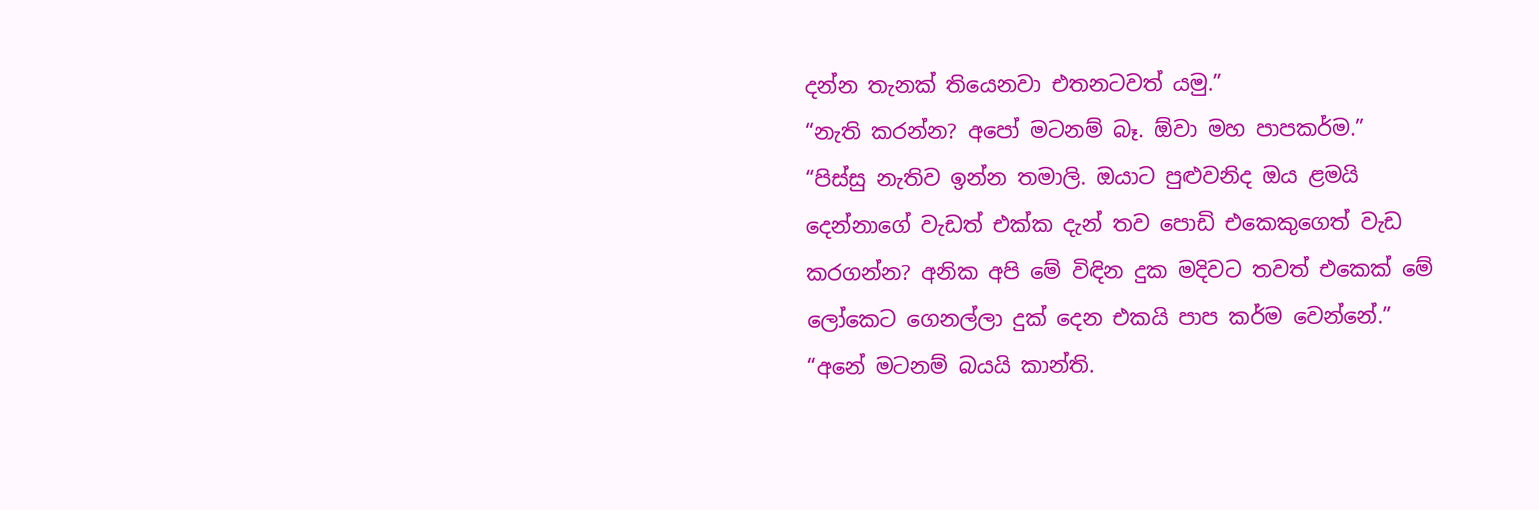දන්න තැනක් තියෙනවා එතනටවත් යමු.”
“නැති කරන්න? අපෝ මටනම් බෑ. ඕවා මහ පාපකර්ම.”
“පිස්සු නැතිව ඉන්න තමාලි. ඔයාට පුළුවනිද ඔය ළමයි දෙන්නාගේ වැඩත් එක්ක දැන් තව පොඩි එකෙකුගෙත් වැඩ කරගන්න? අනික අපි මේ විඳින දුක මදිවට තවත් එකෙක් මේ ලෝකෙට ගෙනල්ලා දුක් දෙන එකයි පාප කර්ම වෙන්නේ.”
“අනේ මටනම් බයයි කාන්ති.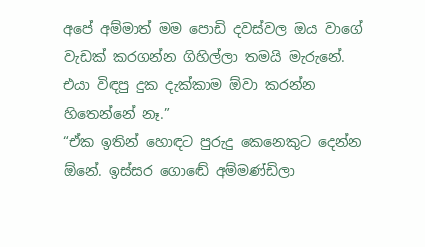අපේ අම්මාත් මම පොඩි දවස්වල ඔය වාගේ වැඩක් කරගන්න ගිහිල්ලා තමයි මැරුනේ. එයා විඳපු දුක දැක්කාම ඕවා කරන්න හිතෙන්නේ නෑ.”
“ඒක ඉතින් හොඳට පුරුදු කෙනෙකුට දෙන්න ඕනේ. ඉස්සර ගොඬේ අම්මණ්ඩිලා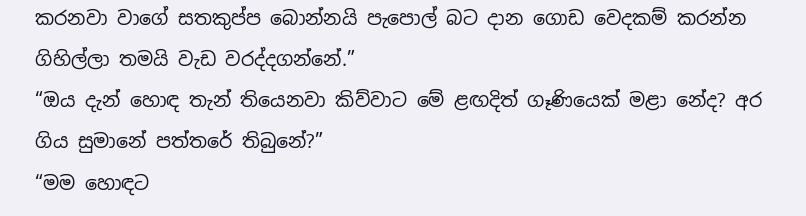කරනවා වාගේ සතකුප්ප බොන්නයි පැපොල් බට දාන ගොඩ වෙදකම් කරන්න ගිහිල්ලා තමයි වැඩ වරද්දගන්නේ.”
“ඔය දැන් හොඳ තැන් තියෙනවා කිව්වාට මේ ළඟදිත් ගෑණියෙක් මළා නේද? අර ගිය සුමානේ පත්තරේ තිබුනේ?”
“මම හොඳට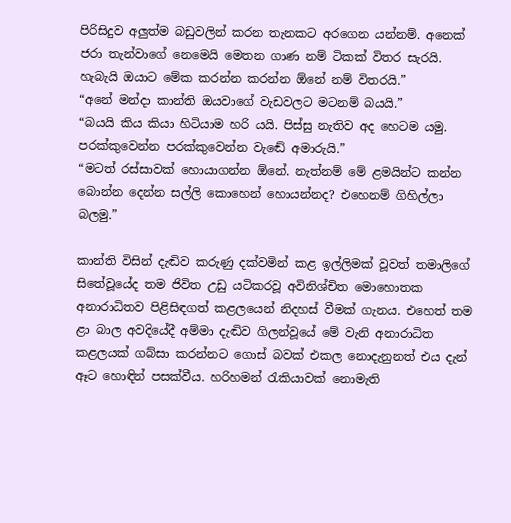පිරිසිදුව අලුත්ම බඩුවලින් කරන තැනකට අරගෙන යන්නම්. අනෙක් ජරා තැන්වාගේ නෙමෙයි මෙතන ගාණ නම් ටිකක් විතර සැරයි. හැබැයි ඔයාට මේක කරන්න කරන්න ඕනේ නම් විතරයි.”
“අනේ මන්දා කාන්ති ඔයවාගේ වැඩවලට මටනම් බයයි.”
“බයයි කිය කියා හිටියාම හරි යයි. පිස්සු නැතිව අද හෙටම යමු. පරක්කුවෙන්න පරක්කුවෙන්න වැඬේ අමාරුයි.”
“මටත් රස්සාවක් හොයාගන්න ඕනේ. නැත්නම් මේ ළමයින්ට කන්න බොන්න දෙන්න සල්ලි කොහෙන් හොයන්නද? එහෙනම් ගිහිල්ලා බලමු.”

කාන්ති විසින් දැඬිව කරුණු දක්වමින් කළ ඉල්ලිමක් වූවත් තමාලිගේ සිතේවූයේද තම ජිවිත උඩු යටිකරවූ අවිනිශ්චිත මොහොතක අනාරාධිතව පිළිසිඳගත් කළලයෙන් නිදහස් වීමක් ගැනය. එහෙත් තම ළා බාල අවදියේදී අම්මා දැඬිව ගිලන්වූයේ මේ වැනි අනාරාධිත කළලයක් ගබ්සා කරන්නට ගොස් බවක් එකල නොදැනුනත් එය දැන් ඈට හොඳින් පසක්වීය. හරිහමන් රැකියාවක් නොමැති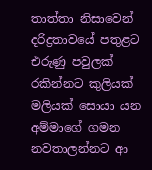තාත්තා නිසාවෙන් දරිද්‍රතාවයේ පතුළට එරුණු පවුලක් රකින්නට කුලියක් මලියක් සොයා යන අම්මාගේ ගමන නවතාලන්නට ආ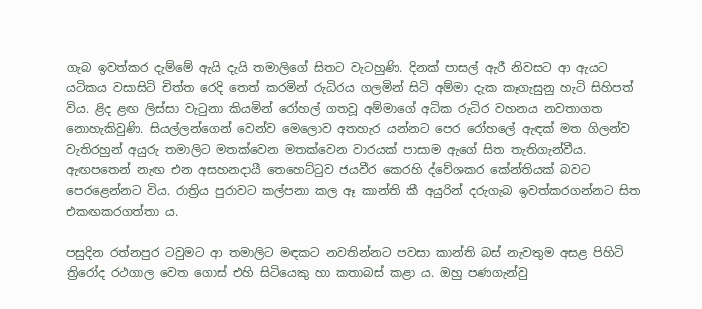ගැබ ඉවත්කර දැම්මේ ඇයි දැයි තමාලිගේ සිතට වැටහුණි. දිනක් පාසල් ඇරී නිවසට ආ ඇයට යටිකය වසාසිටි චිත්ත රෙදි තෙත් කරමින් රුධිරය ගලමින් සිටි අම්මා දැක කෑගැසුනු හැටි සිහිපත් විය. ළිද ළඟ ලිස්සා වැටුනා කියමින් රෝහල් ගතවූ අම්මාගේ අධික රුධිර වහනය නවතාගත නොහැකිවුණි. සියල්ලන්ගෙන් වෙන්ව මෙලොව අතහැර යන්නට පෙර රෝහලේ ඇඳක් මත ගිලන්ව වැතිරහුන් අයුරු තමාලිට මතක්වෙන මතක්වෙන වාරයක් පාසාම ඇගේ සිත තැතිගැන්වීය. ඇඟපතෙන් නැඟ එන අසහනදායී තෙහෙට්ටුව ජයවීර කෙරහි ද්වේශකර කේන්තියක් බවට පෙරළෙන්නට විය. රාත්‍රිය පුරාවට කල්පනා කල ඈ කාන්ති කී අයුරින් දරුගැබ ඉවත්කරගන්නට සිත එකඟකරගත්තා ය.

පසුදින රත්නපුර ටවුමට ආ තමාලිට මඳකට නවතින්නට පවසා කාන්ති බස් නැවතුම අසළ පිහිටි ත්‍රිරෝද රථගාල වෙත ගොස් එහි සිටියෙකු හා කතාබස් කළා ය. ඔහු පණගැන්වු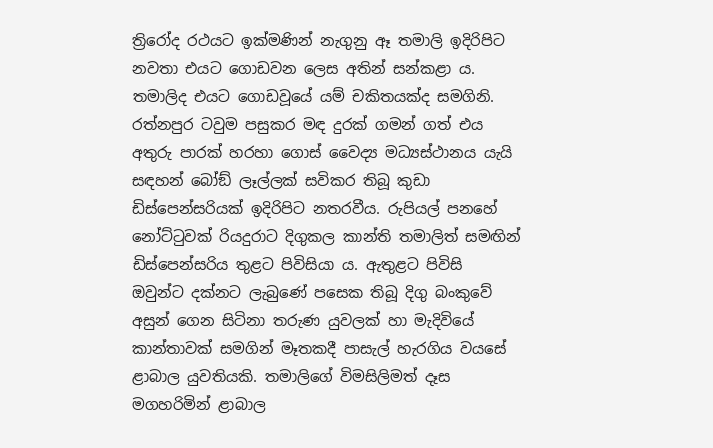ත්‍රිරෝද රථයට ඉක්මණින් නැගුනු ඈ තමාලි ඉදිරිපිට නවතා එයට ගොඩවන ලෙස අතින් සන්කළා ය. තමාලිද එයට ගොඩවූයේ යම් චකිතයක්ද සමගිනි. රත්නපුර ටවුම පසුකර මඳ දුරක් ගමන් ගත් එය අතුරු පාරක් හරහා ගොස් වෛද්‍ය මධ්‍යස්ථානය යැයි සඳහන් බෝඞ් ලෑල්ලක් සවිකර තිබූ කුඩා ඩිස්පෙන්සරියක් ඉදිරිපිට නතරවීය. රුපියල් පනහේ නෝට්ටුවක් රියදුරාට දිගුකල කාන්ති තමාලිත් සමඟින් ඩිස්පෙන්සරිය තුළට පිවිසියා ය. ඇතුළට පිවිසි ඔවුන්ට දක්නට ලැබුණේ පසෙක තිබූ දිගු බංකුවේ අසුන් ගෙන සිටිනා තරුණ යුවලක් හා මැදිවියේ කාන්තාවක් සමගින් මෑතකදී පාසැල් හැරගිය වයසේ ළාබාල යුවතියකි. තමාලිගේ විමසිලිමත් දෑස මගහරිමින් ළාබාල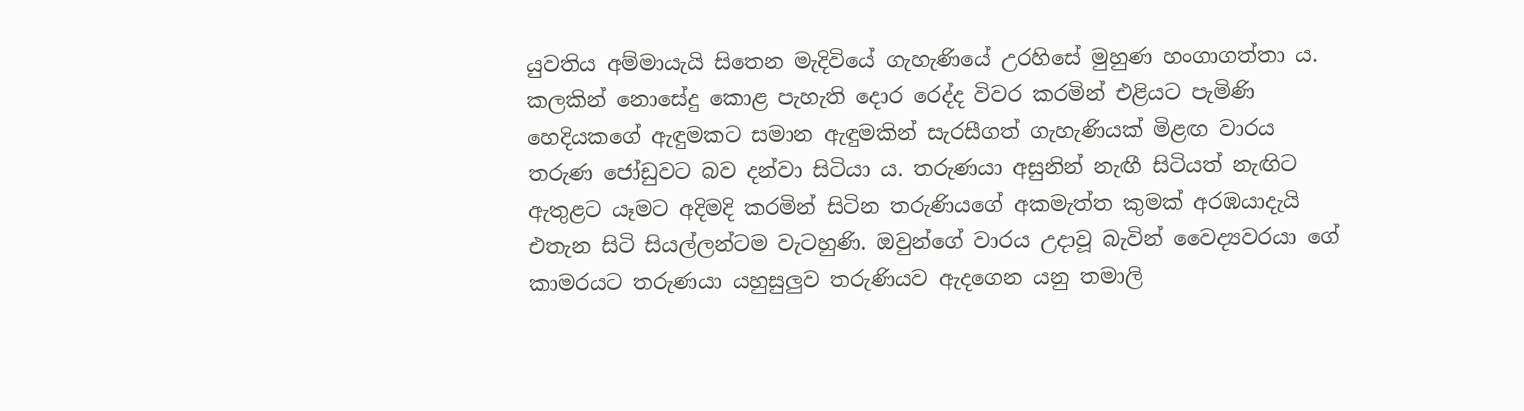යුවතිය අම්මායැයි සිතෙන මැදිවියේ ගැහැණියේ උරහිසේ මුහුණ හංගාගත්තා ය. කලකින් නොසේදු කොළ පැහැති දොර රෙද්ද විවර කරමින් එළියට පැමිණි හෙදියකගේ ඇඳුමකට සමාන ඇඳුමකින් සැරසීගත් ගැහැණියක් මිළඟ වාරය තරුණ ජෝඩුවට බව දන්වා සිටියා ය. තරුණයා අසුනින් නැඟී සිටියත් නැඟිට ඇතුළට යෑමට අදිමදි කරමින් සිටින තරුණියගේ අකමැත්ත කුමක් අරඹයාදැයි එතැන සිටි සියල්ලන්ටම වැටහුණි. ඔවුන්ගේ වාරය උදාවූ බැවින් වෛද්‍යවරයා ගේ කාමරයට තරුණයා යහුසුලුව තරුණියව ඇදගෙන යනු තමාලි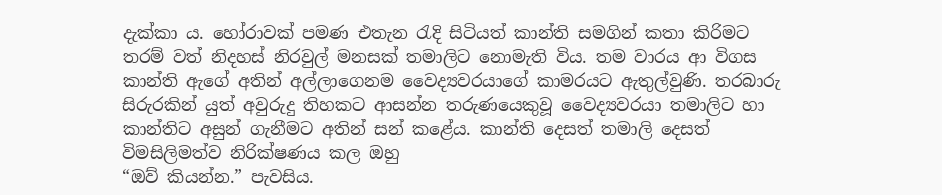දැක්කා ය. හෝරාවක් පමණ එතැන රැදි සිටියත් කාන්ති සමගින් කතා කිරිමට තරම් වත් නිදහස් නිරවුල් මනසක් තමාලිට නොමැති විය. තම වාරය ආ විගස කාන්ති ඇගේ අතින් අල්ලාගෙනම වෛද්‍යවරයාගේ කාමරයට ඇතුල්වුණි. තරබාරු සිරුරකින් යුත් අවුරුදු තිහකට ආසන්න තරුණයෙකුවූ වෛද්‍යවරයා තමාලිට හා කාන්තිට අසුන් ගැනීමට අතින් සන් කළේය. කාන්ති දෙසත් තමාලි දෙසත් විමසිලිමත්ව නිරික්ෂණය කල ඔහු
“ඔව් කියන්න.” පැවසිය.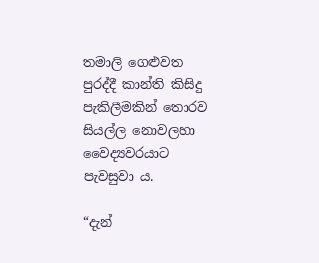තමාලි ගෙළුවත පුරද්දී කාන්ති කිසිදු පැකිලීමකින් තොරව සියල්ල නොවලහා වෛද්‍යවරයාට පැවසුවා ය.

“දැන්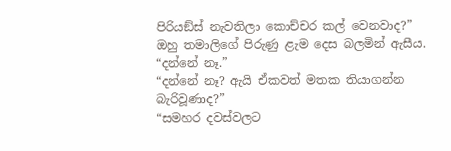පිරියඞ්ස් නැවතිලා කොච්චර කල් වෙනවාද?”
ඔහු තමාලිගේ පිරුණු ළැම දෙස බලමින් ඇසීය.
“දන්නේ නෑ.”
“දන්නේ නෑ? ඇයි ඒකවත් මතක තියාගන්න බැරිවූණාද?”
“සමහර දවස්වලට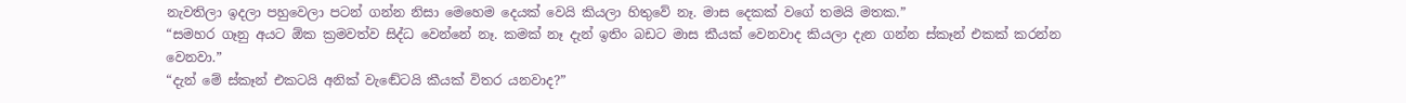නැවතිලා ඉදලා පහුවෙලා පටන් ගන්න නිසා මෙහෙම දෙයක් වෙයි කියලා හිතුවේ නෑ. මාස දෙකක් වගේ තමයි මතක.”
“සමහර ගෑනු අයට ඕක ක්‍රමවත්ව සිද්ධ වෙන්නේ නෑ. කමක් නෑ දැන් ඉතිං බඩට මාස කීයක් වෙනවාද කියලා දැන ගන්න ස්කෑන් එකක් කරන්න වෙනවා.”
“දැන් මේ ස්කෑන් එකටයි අනික් වැඬේටයි කීයක් විතර යනවාද?”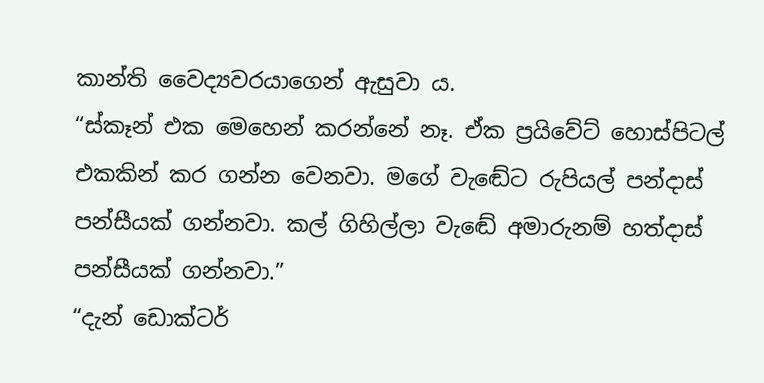කාන්ති වෛද්‍යවරයාගෙන් ඇසුවා ය.
“ස්කෑන් එක මෙහෙන් කරන්නේ නෑ. ඒක ප්‍රයිවේට් හොස්පිටල් එකකින් කර ගන්න වෙනවා. මගේ වැඬේට රුපියල් පන්දාස් පන්සීයක් ගන්නවා. කල් ගිහිල්ලා වැඬේ අමාරුනම් හත්දාස් පන්සීයක් ගන්නවා.”
“දැන් ඩොක්ටර්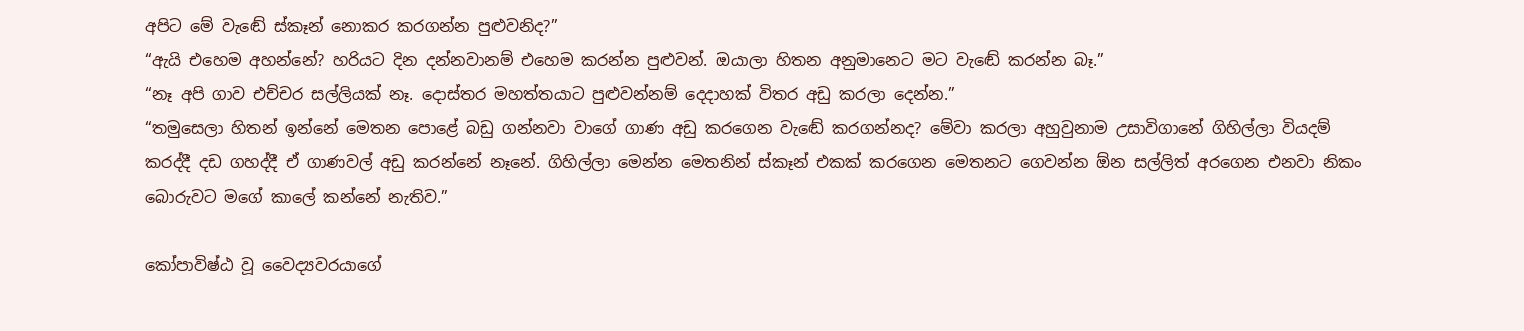අපිට මේ වැඬේ ස්කෑන් නොකර කරගන්න පුළුවනිද?”
“ඇයි එහෙම අහන්නේ? හරියට දින දන්නවානම් එහෙම කරන්න පුළුවන්. ඔයාලා හිතන අනුමානෙට මට වැඬේ කරන්න බෑ.”
“නෑ අපි ගාව එච්චර සල්ලියක් නෑ. දොස්තර මහත්තයාට පුළුවන්නම් දෙදාහක් විතර අඩු කරලා දෙන්න.”
“තමුසෙලා හිතන් ඉන්නේ මෙතන පොළේ බඩු ගන්නවා වාගේ ගාණ අඩු කරගෙන වැඬේ කරගන්නද? මේවා කරලා අහුවුනාම උසාවිගානේ ගිහිල්ලා වියදම් කරද්දී දඩ ගහද්දී ඒ ගාණවල් අඩු කරන්නේ නෑනේ. ගිහිල්ලා මෙන්න මෙතනින් ස්කෑන් එකක් කරගෙන මෙතනට ගෙවන්න ඕන සල්ලිත් අරගෙන එනවා නිකං බොරුවට මගේ කාලේ කන්නේ නැතිව.”

කෝපාවිෂ්ඨ වූ වෛද්‍යවරයාගේ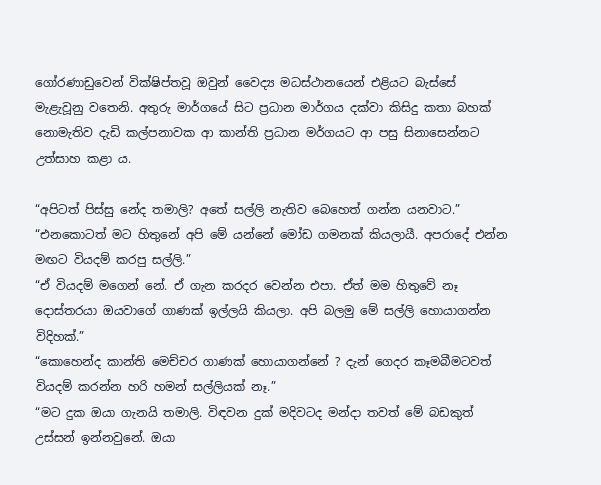ගෝරණාඩුවෙන් වික්ෂිප්තවූ ඔවුන් වෛද්‍ය මධස්ථානයෙන් එළියට බැස්සේ මැළැවූනු වතෙනි. අතුරු මාර්ගයේ සිට ප්‍රධාන මාර්ගය දක්වා කිසිදු කතා බහක් නොමැතිව දැඩි කල්පනාවක ආ කාන්ති ප්‍රධාන මර්ගයට ආ පසු සිනාසෙන්නට උත්සාහ කළා ය.

“අපිටත් පිස්සු නේද තමාලි? අතේ සල්ලි නැතිව බෙහෙත් ගන්න යනවාට.”
“එනකොටත් මට හිතුනේ අපි මේ යන්නේ මෝඩ ගමනක් කියලායී. අපරාදේ එන්න මඟට වියදම් කරපු සල්ලි.”
“ඒ වියදම් මගෙන් නේ. ඒ ගැන කරදර වෙන්න එපා. ඒත් මම හිතුවේ නෑ දොස්තරයා ඔයවාගේ ගාණක් ඉල්ලයි කියලා. අපි බලමු මේ සල්ලි හොයාගන්න විදිහක්.”
“කොහෙන්ද කාන්ති මෙච්චර ගාණක් හොයාගන්නේ ? දැන් ගෙදර කෑමබීමටවත් වියදම් කරන්න හරි හමන් සල්ලියක් නෑ.”
“මට දුක ඔයා ගැනයි තමාලි. විඳවන දුක් මදිවටද මන්දා තවත් මේ බඩකුත් උස්සන් ඉන්නවුනේ. ඔයා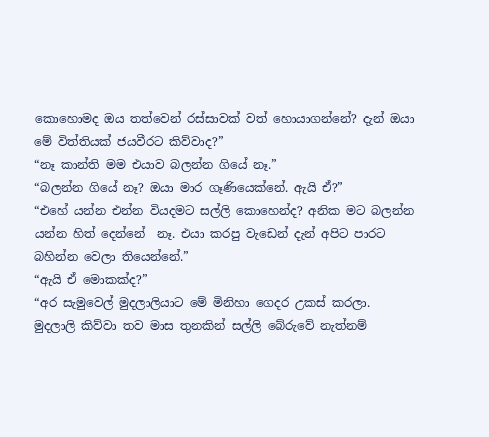කොහොමද ඔය තත්වෙන් රස්සාවක් වත් හොයාගන්නේ? දැන් ඔයා මේ විත්තියක් ජයවීරට කිව්වාද?”
“නෑ කාන්ති මම එයාව බලන්න ගියේ නෑ.”
“බලන්න ගියේ නෑ? ඔයා මාර ගෑණියෙක්නේ. ඇයි ඒ?”
“එහේ යන්න එන්න වියදමට සල්ලි කොහෙන්ද? අනික මට බලන්න යන්න හිත් දෙන්නේ  නෑ. එයා කරපු වැඩෙන් දැන් අපිට පාරට බහින්න වෙලා තියෙන්නේ.”
“ඇයි ඒ මොකක්ද?”
“අර සැමුවෙල් මුදලාලියාට මේ මිනිහා ගෙදර උකස් කරලා. මුදලාලි කිව්වා තව මාස තුනකින් සල්ලි බේරුවේ නැත්නම්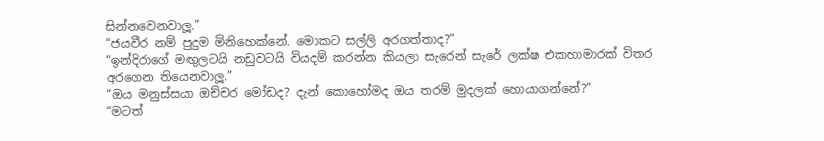සින්නවෙනවාලූ.”
“ජයවීර නම් පුදුම මිනිහෙක්නේ. මොකට සල්ලි අරගත්තාද?”
“ඉන්දිරාගේ මඟුලටයි නඩුවටයි වියදම් කරන්න කියලා සැරෙන් සැරේ ලක්ෂ එකහාමාරක් විතර අරගෙන තියෙනවාලූ.”
“ඔය මනුස්සයා ඔච්චර මෝඩද? දැන් කොහෝමද ඔය තරම් මුදලක් හොයාගන්නේ?”
“මටත්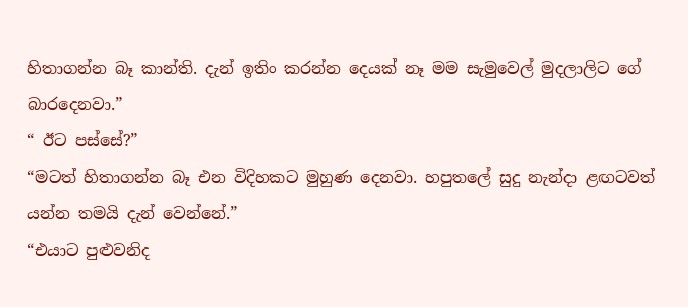හිතාගන්න බෑ කාන්ති. දැන් ඉතිං කරන්න දෙයක් නෑ මම සැමුවෙල් මුදලාලිට ගේ බාරදෙනවා.”
“ ඊට පස්සේ?”
“මටත් හිතාගන්න බෑ එන විදිහකට මුහුණ දෙනවා. හපුතලේ සුදු නැන්දා ළඟටවත් යන්න තමයි දැන් වෙන්නේ.”
“එයාට පුළුවනිද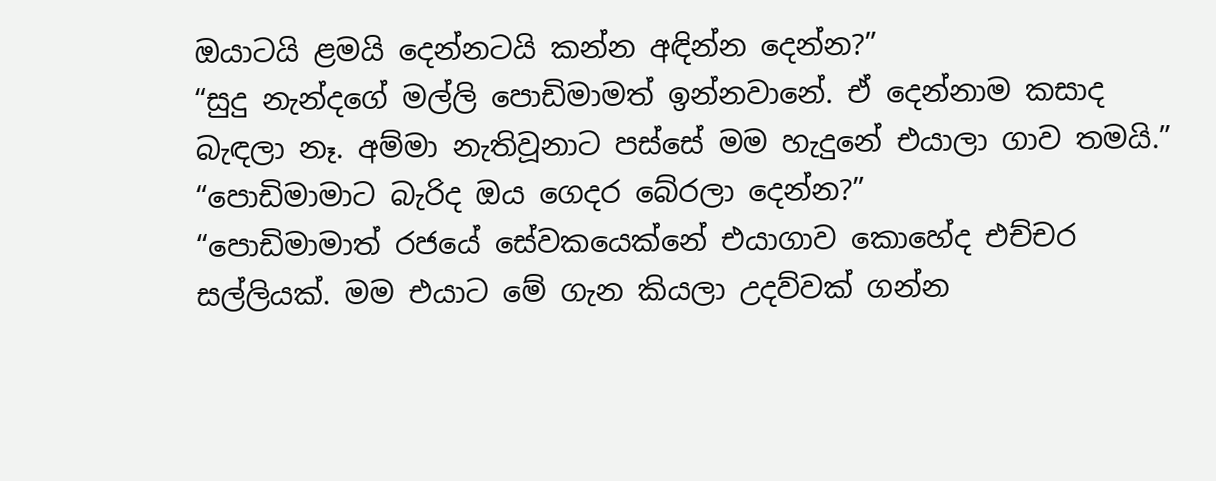ඔයාටයි ළමයි දෙන්නටයි කන්න අඳින්න දෙන්න?”
“සුදු නැන්දගේ මල්ලි පොඩිමාමත් ඉන්නවානේ. ඒ දෙන්නාම කසාද බැඳලා නෑ. අම්මා නැතිවූනාට පස්සේ මම හැදුනේ එයාලා ගාව තමයි.”
“පොඩිමාමාට බැරිද ඔය ගෙදර බේරලා දෙන්න?”
“පොඩිමාමාත් රජයේ සේවකයෙක්නේ එයාගාව කොහේද එච්චර සල්ලියක්. මම එයාට මේ ගැන කියලා උදව්වක් ගන්න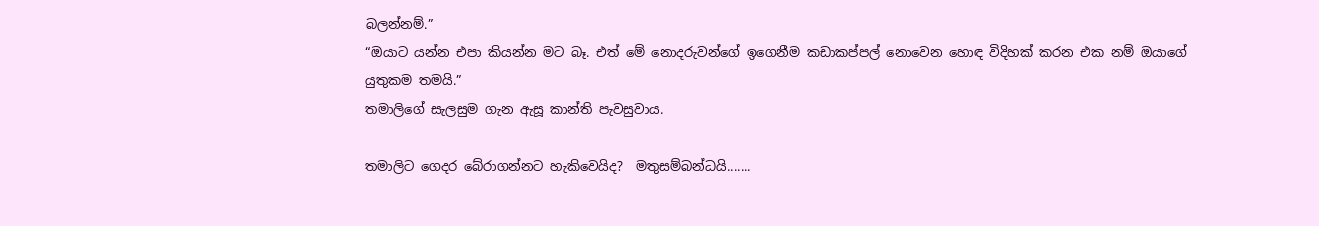බලන්නම්.”
“ඔයාට යන්න එපා කියන්න මට බෑ. එත් මේ නොදරුවන්ගේ ඉගෙනීම කඩාකප්පල් නොවෙන හොඳ විදිහක් කරන එක නම් ඔයාගේ යුතුකම තමයි.”
තමාලිගේ සැලසුම ගැන ඇසූ කාන්ති පැවසුවාය.

තමාලිට ගෙදර බේරාගන්නට හැකිවෙයිද?  මතුසම්බන්ධයි.......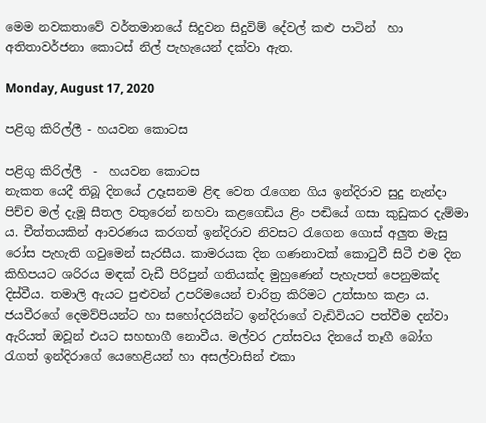මෙම නවකතාවේ වර්තමානයේ සිදුවන සිදුවිම් දේවල් කළු පාටින්  හා අතිතාවර්ජනා කොටස් නිල් පැහැයෙන් දක්වා ඇත.

Monday, August 17, 2020

පළිගු කිරිල්ලී - හයවන කොටස

පළිගු කිරිල්ලී  -  හයවන කොටස
නැකත යෙදී තිබූ දිනයේ උදෑසනම ළිඳ වෙත රැගෙන ගිය ඉන්දිරාව සුදු නැන්දා පිච්ච මල් දැමූ සීතල වතුරෙන් නහවා කළගෙඩිය ළිං පඬියේ ගසා කුඩුකර දැම්මා ය. චීත්තයකින් ආවරණය කරගත් ඉන්දිරාව නිවසට රැගෙන ගොස් අලුත මැසු රෝස පැහැති ගවුමෙන් සැරසීය. කාමරයක දින ගණනාවක් කොටුවී සිටී එම දින කිහිපයට ශරිරය මඳක් වැඩී පිරිපුන් ගතියක්ද මුහුණෙන් පැහැපත් පෙනුමක්ද දිස්වීය. තමාලි ඇයට පුළුවන් උපරිමයෙන් චාරිත්‍ර කිරිමට උත්සාහ කළා ය. ජයවීරගේ දෙමව්පියන්ට හා සහෝදරයින්ට ඉන්දිරාගේ වැඩිවියට පත්වීම දන්වා ඇරියත් ඔවූන් එයට සහභාගී නොවීය. මල්වර උත්සවය දිනයේ තෑගී බෝග රැගත් ඉන්දිරාගේ යෙහෙළියන් හා අසල්වාසින් එකා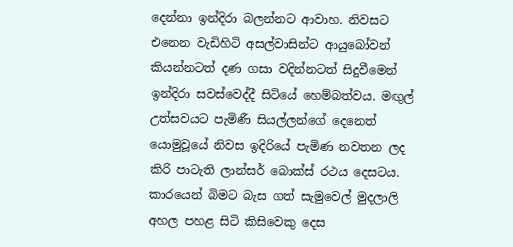දෙන්නා ඉන්දිරා බලන්නට ආවාහ. නිවසට එනෙන වැඩිහිටි අසල්වාසින්ට ආයුබෝවන් කියන්නටත් දණ ගසා වදින්නටත් සිදුවීමෙන් ඉන්දිරා සවස්වෙද්දී සිටියේ හෙම්බත්වය. මඟුල් උත්සවයට පැමිණී සියල්ලන්ගේ දෙනෙත් යොමුවූයේ නිවස ඉදිරියේ පැමිණ නවතන ලද කිරි පාටැති ලාන්සර් බොක්ස් රථය දෙසටය. කාරයෙන් බිමට බැස ගත් සැමුවෙල් මුදලාලි අහල පහළ සිටි කිසිවෙකු දෙස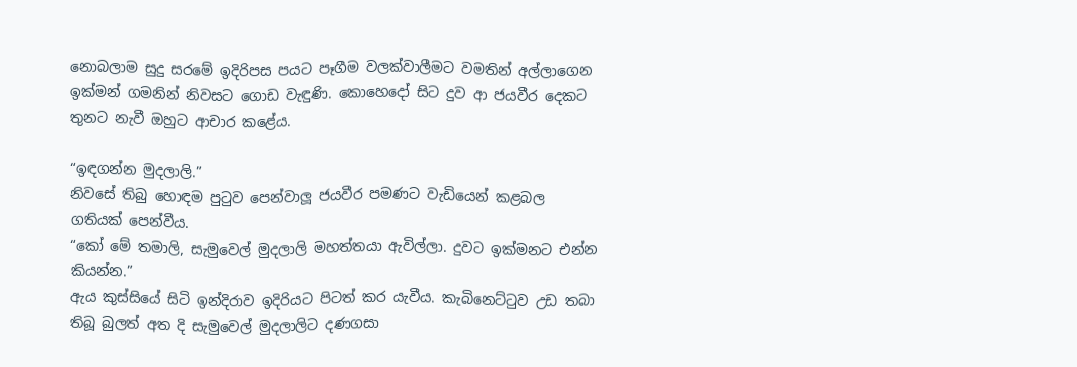නොබලාම සුදු සරමේ ඉදිරිපස පයට පෑගීම වලක්වාලීමට වමතින් අල්ලාගෙන ඉක්මන් ගමනින් නිවසට ගොඩ වැඳුණි. කොහෙදෝ සිට දුව ආ ජයවීර දෙකට තුනට නැවී ඔහුට ආචාර කළේය.

“ඉඳගන්න මුදලාලි.”
නිවසේ තිබු හොඳම පුටුව පෙන්වාලූ ජයවීර පමණට වැඩියෙන් කළබල ගතියක් පෙන්වීය.
“කෝ මේ තමාලි, සැමුවෙල් මුදලාලි මහත්තයා ඇවිල්ලා. දුවට ඉක්මනට එන්න කියන්න.”
ඇය කුස්සියේ සිටි ඉන්දිරාව ඉදිරියට පිටත් කර යැවීය. කැබිනෙට්ටුව උඩ තබා තිබූ බුලත් අත දි සැමුවෙල් මුදලාලිට දණගසා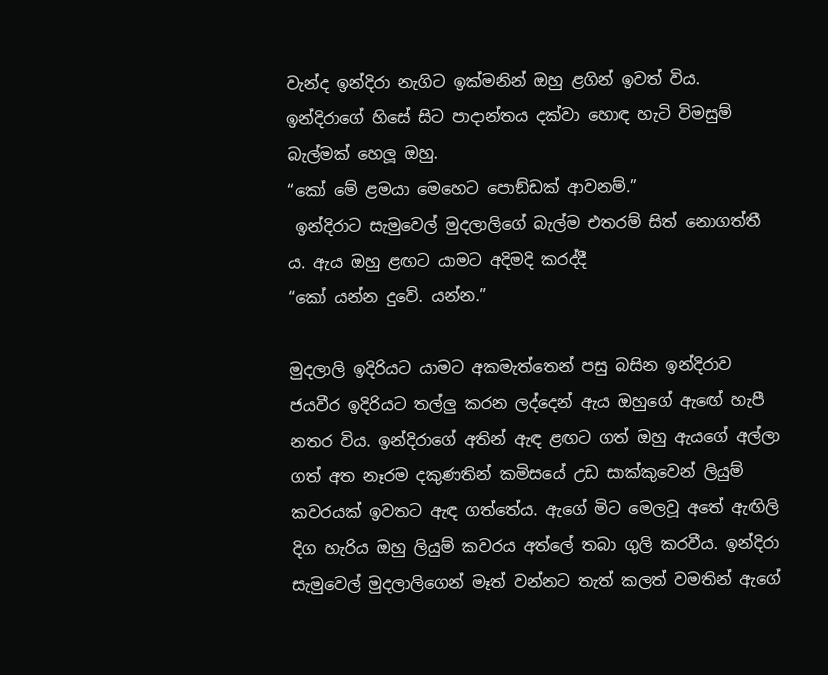වැන්ද ඉන්දිරා නැගිට ඉක්මනින් ඔහු ළගින් ඉවත් විය. ඉන්දිරාගේ හිසේ සිට පාදාන්තය දක්වා හොඳ හැටි විමසුම් බැල්මක් හෙලූ ඔහු.
“කෝ මේ ළමයා මෙහෙට පොඞ්ඩක් ආවනම්.”
 ඉන්දිරාට සැමුවෙල් මුදලාලිගේ බැල්ම එතරම් සිත් නොගත්තී ය. ඇය ඔහු ළඟට යාමට අදිමදි කරද්දී
“කෝ යන්න දුවේ. යන්න.”

මුදලාලි ඉදිරියට යාමට අකමැත්තෙන් පසු බසින ඉන්දිරාව ජයවීර ඉදිරියට තල්ලු කරන ලද්දෙන් ඇය ඔහුගේ ඇඟේ හැපී නතර විය. ඉන්දිරාගේ අතින් ඇඳ ළඟට ගත් ඔහු ඇයගේ අල්ලා ගත් අත නෑරම දකුණතින් කමිසයේ උඩ සාක්කුවෙන් ලියුම් කවරයක් ඉවතට ඇඳ ගත්තේය. ඇගේ මිට මෙලවූ අතේ ඇඟිලි දිග හැරිය ඔහු ලියුම් කවරය අත්ලේ තබා ගුලි කරවීය. ඉන්දිරා සැමුවෙල් මුදලාලිගෙන් මෑත් වන්නට තැත් කලත් වමතින් ඇගේ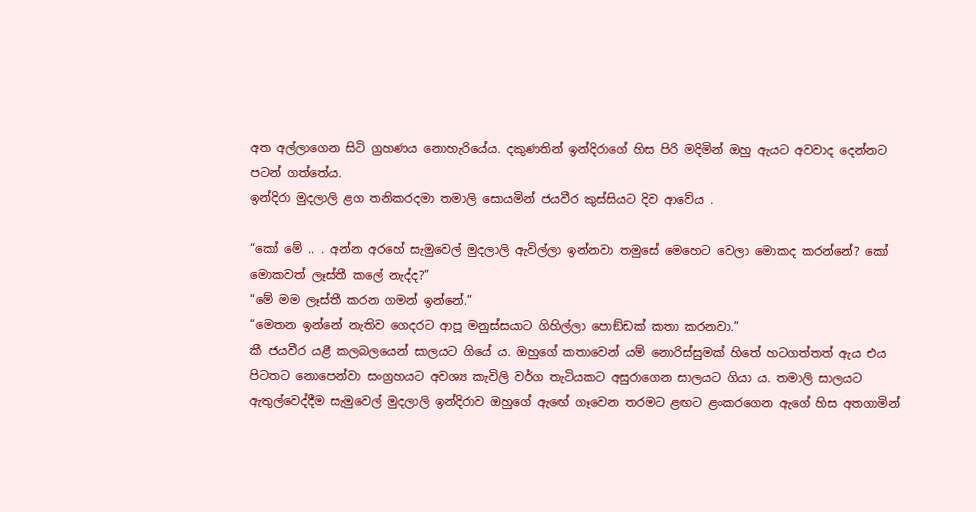අත අල්ලාගෙන සිටි ග්‍රහණය නොහැරියේය. දකුණතින් ඉන්දිරාගේ හිස පිරි මදිමින් ඔහු ඇයට අවවාද දෙන්නට පටන් ගත්තේය.
ඉන්දිරා මුදලාලි ළග තනිකරදමා තමාලි සොයමින් ජයවීර කුස්සියට දිව ආවේය .

“කෝ මේ .. . අන්න අරහේ සැමුවෙල් මුදලාලි ඇවිල්ලා ඉන්නවා තමුසේ මෙහෙට වෙලා මොකද කරන්නේ? කෝ මොකවත් ලෑස්තී කලේ නැද්ද?”
“මේ මම ලෑස්තී කරන ගමන් ඉන්නේ.”
“මෙතන ඉන්නේ නැතිව ගෙදරට ආපූ මනුස්සයාට ගිහිල්ලා පොඞ්ඩක් කතා කරනවා.”
කී ජයවීර යළී කලබලයෙන් සාලයට ගියේ ය. ඔහුගේ කතාවෙන් යම් නොරිස්සුමක් හිතේ හටගත්තත් ඇය එය පිටතට නොපෙන්වා සංග්‍රහයට අවශ්‍ය කැවිලි වර්ග තැටියකට අසුරාගෙන සාලයට ගියා ය. තමාලි සාලයට ඇතුල්වෙද්දීම සැමුවෙල් මුදලාලි ඉන්දිරාව ඔහුගේ ඇඟේ ගෑවෙන තරමට ළඟට ළංකරගෙන ඇගේ හිස අතගාමින්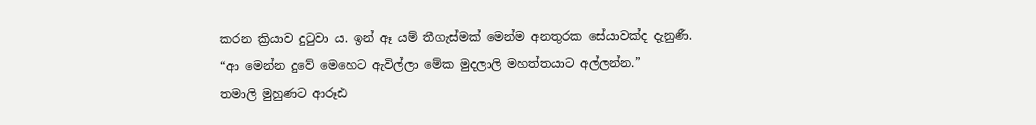කරන ක්‍රියාව දුටුවා ය. ඉන් ඈ යම් තීගැස්මක් මෙන්ම අනතුරක සේයාවක්ද දැනුණී.
“ආ මෙන්න දුවේ මෙහෙට ඇවිල්ලා මේක මුදලාලි මහත්තයාට අල්ලන්න.”
තමාලි මුහුණට ආරූඪ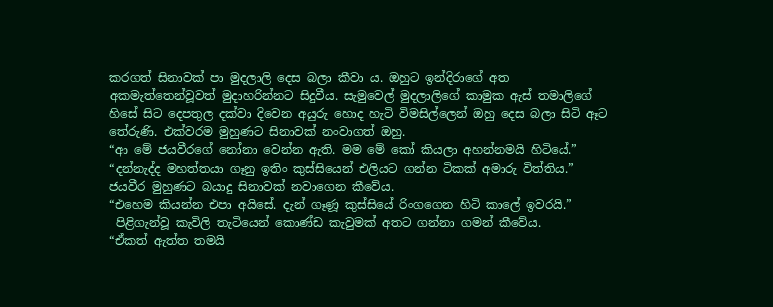කරගත් සිනාවක් පා මුදලාලි දෙස බලා කීවා ය. ඔහුට ඉන්දිරාගේ අත අකමැත්තෙන්වූවත් මුදාහරින්නට සිදුවීය. සැමුවෙල් මුදලාලිගේ කාමුක ඇස් තමාලිගේ හිසේ සිට දෙපතුල දක්වා දිවෙන අයුරු හොද හැටි විමසිල්ලෙන් ඔහු දෙස බලා සිටි ඈට තේරුණි. එක්වරම මුහුණට සිනාවක් නංවාගත් ඔහු.
“ආ මේ ජයවීරගේ නෝනා වෙන්න ඇති. මම මේ කෝ කියලා අහන්නමයි හිටියේ.”
“දන්නැද්ද මහත්තයා ගෑනු ඉතිං කුස්සියෙන් එලියට ගන්න ටිකක් අමාරු විත්තිය.”
ජයවීර මුහුණට බයාදු සිනාවක් නවාගෙන කීවේය.
“එහෙම කියන්න එපා අයිසේ. දැන් ගෑණූ කුස්සියේ රිංගගෙන හිටි කාලේ ඉවරයි.”
 පිළිගැන්වූ කැවිලි තැටියෙන් කොණ්ඩ කැවුමක් අතට ගන්නා ගමන් කීවේය.
“ඒකත් ඇත්ත තමයි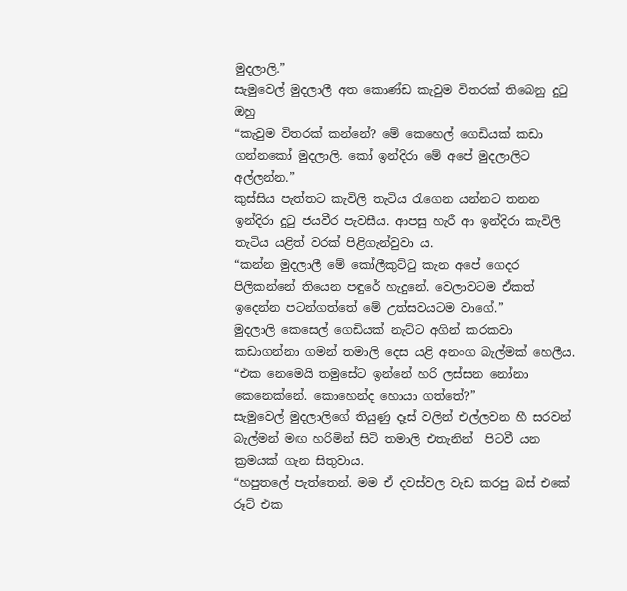මුදලාලි.”
සැමුවෙල් මුදලාලී අත කොණ්ඩ කැවුම විතරක් තිබෙනු දුටු ඔහු
“කැවුම විතරක් කන්නේ? මේ කෙහෙල් ගෙඩියක් කඩා ගන්නකෝ මුදලාලි. කෝ ඉන්දිරා මේ අපේ මුදලාලිට අල්ලන්න.”
කුස්සිය පැත්තට කැවිලි තැටිය රැගෙන යන්නට තනන ඉන්දිරා දුටු ජයවීර පැවසීය. ආපසු හැරී ආ ඉන්දිරා කැවිලි තැටිය යළිත් වරක් පිළිගැන්වුවා ය.
“කන්න මුදලාලී මේ කෝලීකුට්ටු කැන අපේ ගෙදර පිලිකන්නේ තියෙන පඳුරේ හැදුනේ. වෙලාවටම ඒකත් ඉදෙන්න පටන්ගත්තේ මේ උත්සවයටම වාගේ.”
මුදලාලි කෙසෙල් ගෙඩියක් නැට්ට අගින් කරකවා කඩාගන්නා ගමන් තමාලි දෙස යළි අනංග බැල්මක් හෙලීය.
“එක නෙමෙයි තමුසේට ඉන්නේ හරි ලස්සන නෝනා කෙනෙක්නේ. කොහෙන්ද හොයා ගත්තේ?”
සැමුවෙල් මුදලාලිගේ තියුණු දෑස් වලින් එල්ලවන හී සරවන් බැල්මන් මඟ හරිමින් සිටි තමාලි එතැනින්  පිටවී යන ක්‍රමයක් ගැන සිතුවාය.
“හපුතලේ පැත්තෙන්. මම ඒ දවස්වල වැඩ කරපු බස් එකේ රූට් එක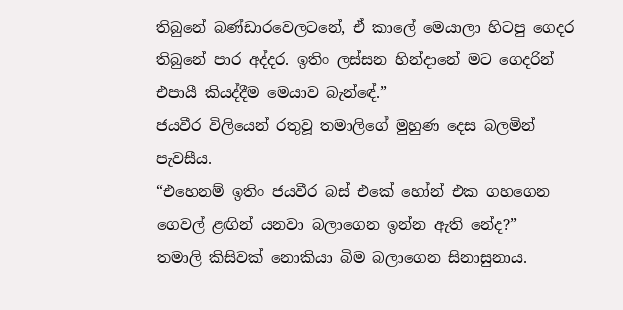තිබුනේ බණ්ඩාරවෙලටනේ, ඒ කාලේ මෙයාලා හිටපු ගෙදර තිබුනේ පාර අද්දර. ඉතිං ලස්සන හින්දානේ මට ගෙදරින් එපායී කියද්දීම මෙයාව බැන්ඳේ.”
ජයවීර විලියෙන් රතුවූ තමාලිගේ මුහුණ දෙස බලමින් පැවසීය.
“එහෙනම් ඉතිං ජයවීර බස් එකේ හෝන් එක ගහගෙන ගෙවල් ළඟින් යනවා බලාගෙන ඉන්න ඇති නේද?”
තමාලි කිසිවක් නොකියා බිම බලාගෙන සිනාසුනාය.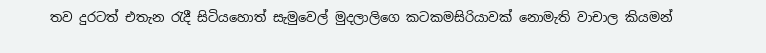තව දුරටත් එතැන රැදී සිටියහොත් සැමුවෙල් මුදලාලිගෙ කටකමසිරියාවක් නොමැති වාචාල කියමන්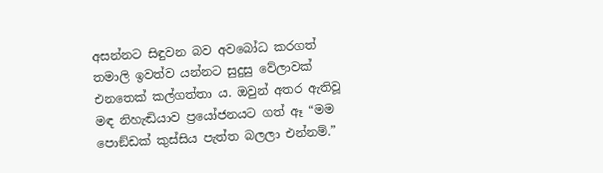අසන්නට සිඳුවන බව අවබෝධ කරගත් තමාලි ඉවත්ව යන්නට සුදුසු වේලාවක් එනතෙක් කල්ගත්තා ය. ඔවුන් අතර ඇතිවූ මඳ නිහැඬියාව ප්‍රයෝජනයට ගත් ඈ “මම පොඞ්ඩක් කුස්සිය පැත්ත බලලා එන්නම්.”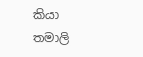කියා තමාලි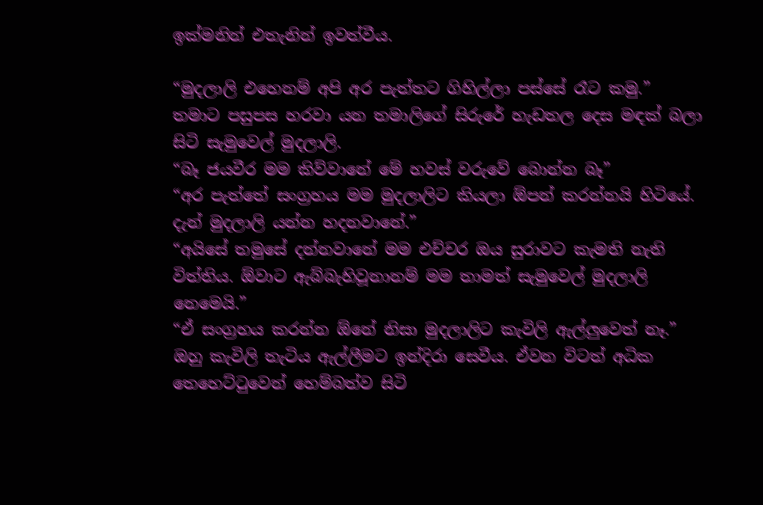ඉක්මනින් එතැනින් ඉවත්වීය.

“මුදලාලි එහෙනම් අපි අර පැත්තට ගිහිල්ලා පස්සේ රෑට කමු.”
තමාට පසුපස හරවා යන තමාලිගේ සිරුරේ හැඩතල දෙස මඳක් බලා සිටි සැමුවෙල් මුදලාලි.
“බෑ ජයවීර මම කිව්වානේ මේ හවස් වරුවේ බොන්න බෑ”
“අර පැත්තේ සංග්‍රහය මම මුදලාලිට කියලා ඕපන් කරන්නයි හිටියේ. දැන් මුදලාලි යන්න හදනවානේ.”
“අයිසේ තමුසේ දන්නවානේ මම එච්චර ඔය සුරාවට කැමති නැති විත්තිය. ඕවාට ඇබ්බැහිවූනානම් මම තාමත් සැමුවෙල් මුදලාලි නෙමෙයි.”
“ඒ සංග්‍රහය කරන්න ඕනේ නිසා මුදලාලිට කැවිලි ඇල්ලුවෙත් නෑ.”
ඔහු කැවිලි තැටිය ඇල්ලීමට ඉන්දිරා සෙවීය. ඒවන විටත් අධික තෙහෙට්ටුවෙන් හෙම්බත්ව සිටි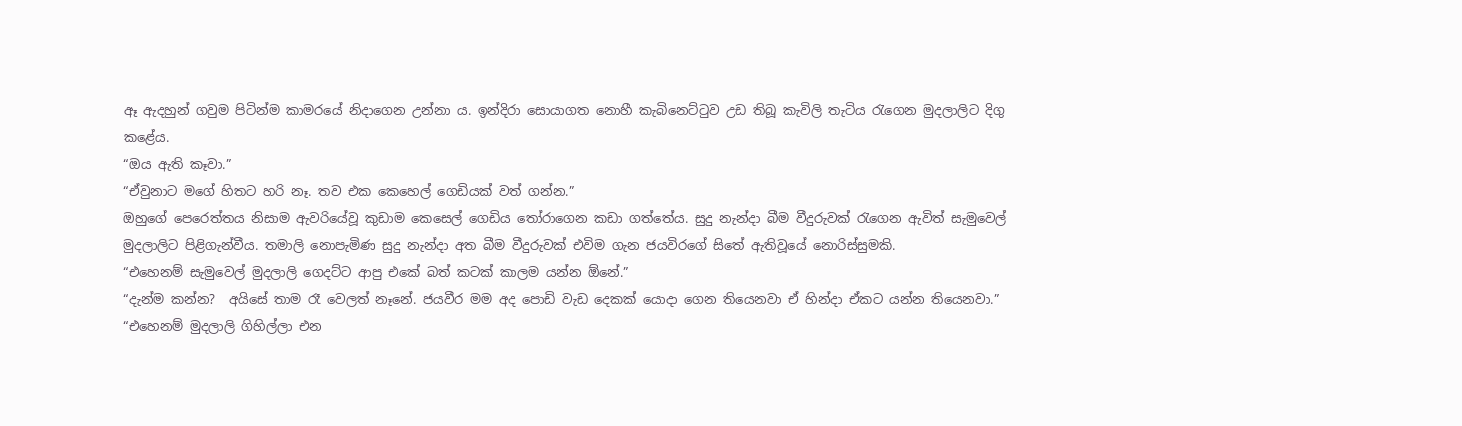ඈ ඇදහුන් ගවුම පිටින්ම කාමරයේ නිදාගෙන උන්නා ය. ඉන්දිරා සොයාගත නොහී කැබිනෙට්ටුව උඩ තිබූ කැවිලි තැටිය රැගෙන මුදලාලිට දිගු කළේය.
“ඔය ඇති කෑවා.”
“ඒවුනාට මගේ හිතට හරි නෑ. තව එක කෙහෙල් ගෙඩියක් වත් ගන්න.”
ඔහුගේ පෙරෙත්තය නිසාම ඇවරියේවූ කුඩාම කෙසෙල් ගෙඩිය තෝරාගෙන කඩා ගත්තේය. සුදු නැන්දා බීම වීදුරුවක් රැගෙන ඇවිත් සැමුවෙල් මුදලාලිට පිළිගැන්වීය. තමාලි නොපැමිණ සුදු නැන්දා අත බීම වීදුරුවක් එවිම ගැන ජයවිරගේ සිතේ ඇතිවූයේ නොරිස්සුමකි.
“එහෙනම් සැමුවෙල් මුදලාලි ගෙදට්ට ආපු එකේ බත් කටක් කාලම යන්න ඕනේ.”
“දැන්ම කන්න?  අයිසේ තාම රෑ වෙලත් නෑනේ. ජයවීර මම අද පොඩි වැඩ දෙකක් යොදා ගෙන තියෙනවා ඒ හින්දා ඒකට යන්න තියෙනවා.”
“එහෙනම් මුදලාලි ගිහිල්ලා එන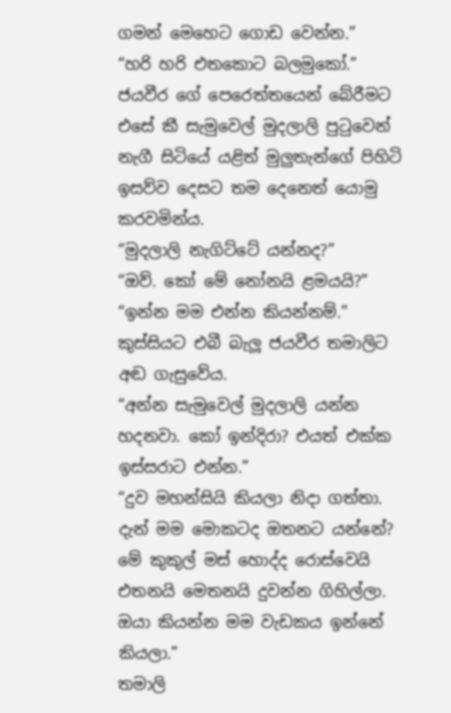ගමන් මෙහෙට ගොඩ වෙන්න.”
“හරි හරි එතකොට බලමුකෝ.”
ජයවීර ගේ පෙරෙත්තයෙන් බේරීමට එසේ කී සැමුවෙල් මුදලාලි පුටුවෙන් නැගී සිටියේ යළිත් මුලුතැන්ගේ පිහිටි ඉසව්ව දෙසට තම දෙනෙත් යොමු කරවමින්ය.
“මුදලාලි නැගිට්ටේ යන්නද?”
“ඔව්. කෝ මේ නෝනයි ළමයයි?”
“ඉන්න මම එන්න කියන්නම්.”
කුස්සියට එබී බැලූ ජයවීර තමාලිට අඬ ගැසුවේය.
“අන්න සැමුවෙල් මුදලාලි යන්න හදනවා. කෝ ඉන්දිරා? එයත් එක්ක ඉස්සරාට එන්න.”
“දුව මහන්සියි කියලා නිදා ගත්තා. දැන් මම මොකටද ඔතනට යන්නේ? මේ කුකුල් මස් හොද්ද රොස්වෙයි එතනයි මෙතනයි දුවන්න ගිහිල්ලා. ඔයා කියන්න මම වැඩකය ඉන්නේ කියලා.”
තමාලි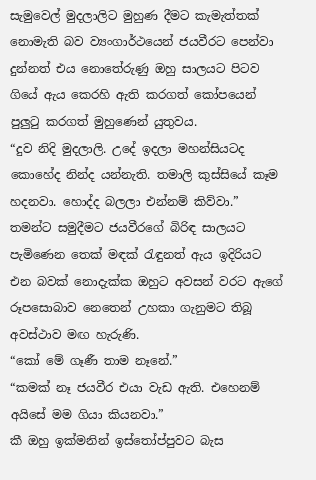සැමුවෙල් මුදලාලිට මුහුණ දීමට කැමැත්තක් නොමැති බව ව්‍යංගාර්ථයෙන් ජයවීරට පෙන්වා දුන්නත් එය නොතේරුණු ඔහු සාලයට පිටව ගියේ ඇය කෙරහි ඇති කරගත් කෝපයෙන් පුලුටු කරගත් මුහුණෙන් යුතුවය.
“දුව නිදි මුදලාලි. උදේ ඉදලා මහන්සියටද කොහේද නින්ද යන්නැති. තමාලි කුස්සියේ කෑම හදනවා. හොද්ද බලලා එන්නම් කිව්වා.”
තමන්ට සමුදීමට ජයවීරගේ බිරිඳ සාලයට පැමිණෙන තෙක් මඳක් රැඳුනත් ඇය ඉදිරියට එන බවක් නොදැක්ක ඔහුට අවසන් වරට ඇගේ රූපසොබාව නෙතෙන් උහකා ගැනුමට තිබූ අවස්ථාව මඟ හැරුණි.
“කෝ මේ ගෑණී තාම නෑනේ.”
“කමක් නෑ ජයවීර එයා වැඩ ඇති. එහෙනම් අයිසේ මම ගියා කියනවා.”
කී ඔහු ඉක්මනින් ඉස්තෝප්පුවට බැස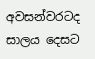අවසන්වරටද සාලය දෙසට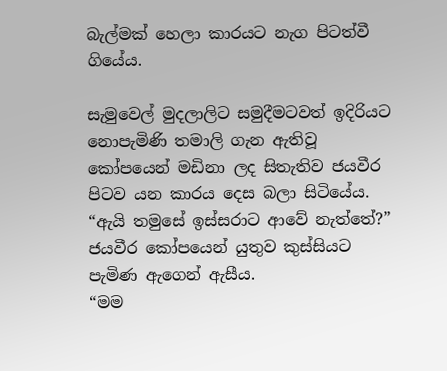බැල්මක් හෙලා කාරයට නැග පිටත්වී ගියේය.

සැමුවෙල් මුදලාලිට සමුදීමටවත් ඉදිරියට නොපැමිණි තමාලි ගැන ඇතිවූ කෝපයෙන් මඩිනා ලද සිතැතිව ජයවීර පිටව යන කාරය දෙස බලා සිටියේය.
“ඇයි තමුසේ ඉස්සරාට ආවේ නැත්තේ?”
ජයවීර කෝපයෙන් යුතුව කුස්සියට පැමිණ ඇගෙන් ඇසීය.
“මම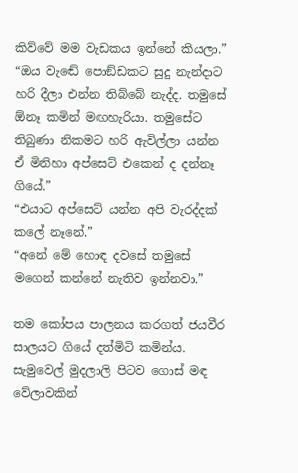කිව්වේ මම වැඩකය ඉන්නේ කියලා.”
“ඔය වැඬේ පොඞ්ඩකට සුදු නැන්දාට හරි දීලා එන්න තිබ්බේ නැද්ද. තමුසේ ඕනෑ කමින් මඟහැරියා. තමුසේට තිබුණා නිකමට හරි ඇවිල්ලා යන්න ඒ මිනිහා අප්සෙට් එකෙන් ද දන්නෑ ගියේ.”
“එයාට අප්සෙට් යන්න අපි වැරද්දක් කලේ නෑනේ.”
“අනේ මේ හොඳ දවසේ තමුසේ මගෙන් කන්නේ නැතිව ඉන්නවා.”

තම කෝපය පාලනය කරගත් ජයවීර සාලයට ගියේ දත්මිටි කමින්ය. සැමුවෙල් මුදලාලි පිටව ගොස් මඳ වේලාවකින්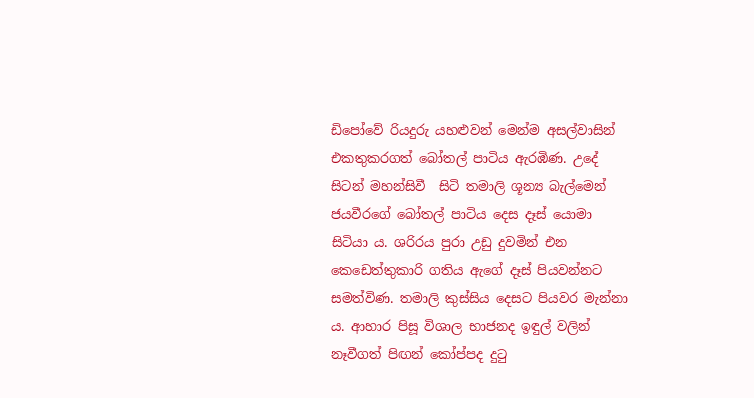ඩිපෝවේ රියදුරු යහළුවන් මෙන්ම අසල්වාසින් එකතුකරගත් බෝතල් පාටිය ඇරඹිණ. උදේ සිටන් මහන්සිවී  සිටි තමාලි ශූන්‍ය බැල්මෙන් ජයවීරගේ බෝතල් පාටිය දෙස දෑස් යොමා සිටියා ය. ශරිරය පුරා උඩු දුවමින් එන කෙඩෙත්තුකාරි ගතිය ඇගේ දෑස් පියවන්නට සමත්විණ. තමාලි කුස්සිය දෙසට පියවර මැන්නා ය. ආහාර පිසූ විශාල භාජනද ඉඳුල් වලින් නෑවීගත් පිඟන් කෝප්පද දුටු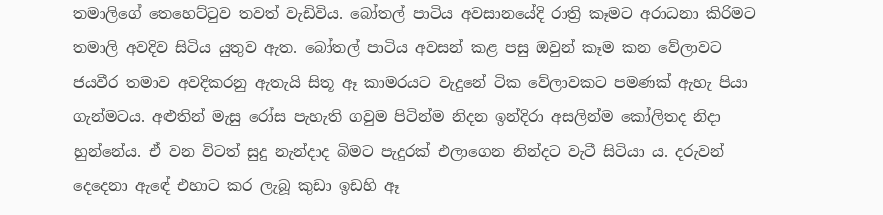තමාලිගේ තෙහෙට්ටුව තවත් වැඩිවිය. බෝතල් පාටිය අවසානයේදි රාත්‍රි කෑමට අරාධනා කිරිමට තමාලි අවදිව සිටිය යුතුව ඇත. බෝතල් පාටිය අවසන් කළ පසු ඔවුන් කෑම කන වේලාවට ජයවීර තමාව අවදිකරනු ඇතැයි සිතූ ඈ කාමරයට වැදුනේ ටික වේලාවකට පමණක් ඇහැ පියා ගැන්මටය. අළුතින් මැසු රෝස පැහැති ගවුම පිටින්ම නිදන ඉන්දිරා අසලින්ම කෝලිතද නිදා හුන්නේය. ඒ වන විටත් සුදු නැන්දාද බිමට පැදුරක් එලාගෙන නින්දට වැටී සිටියා ය. දරුවන් දෙදෙනා ඇඳේ එහාට කර ලැබූ කුඩා ඉඩහි ඈ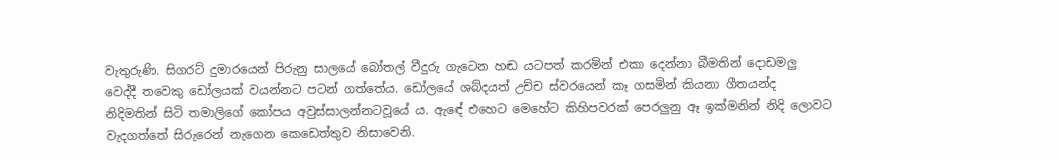වැතුරුණි. සිගරට් දුමාරයෙන් පිරුනු සාලයේ බෝතල් වීදුරු ගැටෙන හඬ යටපත් කරමින් එකා දෙන්නා බීමතින් දොඩමලු වෙද්දී තවෙකු ඩෝලයක් වයන්නට පටන් ගත්තේය. ඩෝලයේ ශබ්දයත් උච්ච ස්වරයෙන් කෑ ගසමින් කියනා ගීතයන්ද නිදිමතින් සිටි තමාලිගේ කෝපය අවුස්සාලන්නටවූයේ ය. ඇඳේ එහෙට මෙහේට කිහිපවරක් පෙරලුනු ඈ ඉක්මනින් නිදි ලොවට වැදගත්තේ සිරුරෙන් නැගෙන කෙඩෙත්තුව නිසාවෙනි.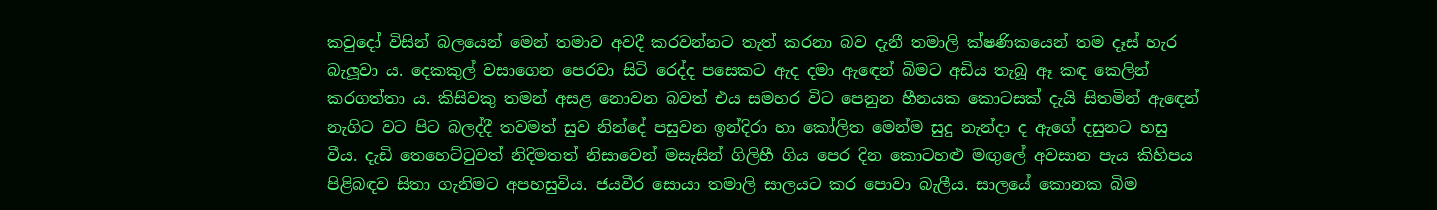කවුදෝ විසින් බලයෙන් මෙන් තමාව අවදී කරවන්නට තැත් කරනා බව දැනී තමාලි ක්ෂණිකයෙන් තම දෑස් හැර බැලූවා ය. දෙකකුල් වසාගෙන පෙරවා සිටි රෙද්ද පසෙකට ඇද දමා ඇඳෙන් බිමට අඩිය තැබූ ඈ කඳ කෙලින් කරගත්තා ය. කිසිවකු තමන් අසළ නොවන බවත් එය සමහර විට පෙනුන හීනයක කොටසක් දැයි සිතමින් ඇඳෙන් නැගිට වට පිට බලද්දී තවමත් සුව නින්දේ පසුවන ඉන්දිරා හා කෝලිත මෙන්ම සුදු නැන්දා ද ඇගේ දසුනට හසු වීය. දැඩි තෙහෙට්ටුවත් නිදිමතත් නිසාවෙන් මසැසින් ගිලිහී ගිය පෙර දින කොටහළු මඟුලේ අවසාන පැය කිහිපය පිළිබඳව සිතා ගැනිමට අපහසුවිය. ජයවීර සොයා තමාලි සාලයට කර පොවා බැලීය. සාලයේ කොනක බිම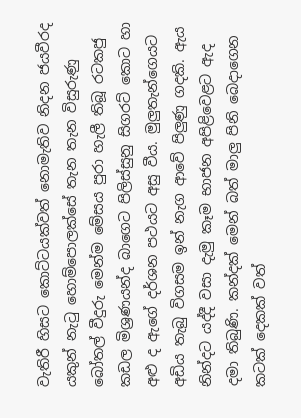වැතිරී හිසට කොට්ටයක්වත් නොමැතිව නිදන ජයවීරද යකුන් නැටු හොම්පොලක්සේ තැන තැන විසුරුණු බෝතල් වීදුරු මෙන්ම මේසය පුරා හැලී තිබූ රටකජු කඩල මිශ්‍රණයන්ද බාගෙට පිලිස්සුනු සිගරට් කොට හා අළු ද ඇගේ දර්ශන පථයට අසු වීය. මුලුතැන්ගෙයට අඩිය තැබු විගසම ඉන් නැග ආවේ පිලුණු ගදකි. ඇය නින්දට යද්දී වසා දැමු කෑම භාජන අපිළිවෙළට ඇද දමා තිබුණි. කන්දක් මෙන් බත් මාලු පිනි බෙදාගෙන කටක් දෙකක් වත්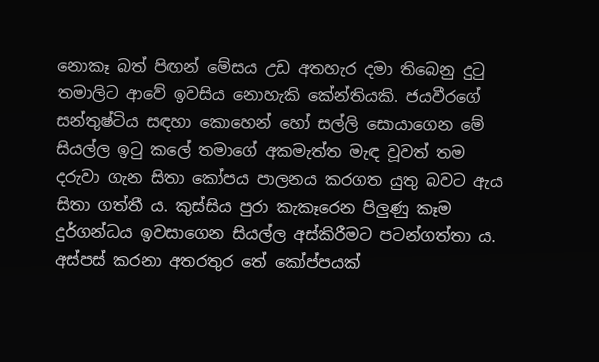නොකෑ බත් පිඟන් මේසය උඩ අතහැර දමා තිබෙනු දුටු තමාලිට ආවේ ඉවසිය නොහැකි කේන්තියකි. ජයවීරගේ සන්තුෂ්ටිය සඳහා කොහෙන් හෝ සල්ලි සොයාගෙන මේ සියල්ල ඉටු කලේ තමාගේ අකමැත්ත මැඳ වූවත් තම දරුවා ගැන සිතා කෝපය පාලනය කරගත යුතු බවට ඇය සිතා ගත්තී ය. කුස්සිය පුරා කැකෑරෙන පිලුණු කෑම දුර්ගන්ධය ඉවසාගෙන සියල්ල අස්කිරීමට පටන්ගත්තා ය. අස්පස් කරනා අතරතුර තේ කෝප්පයක්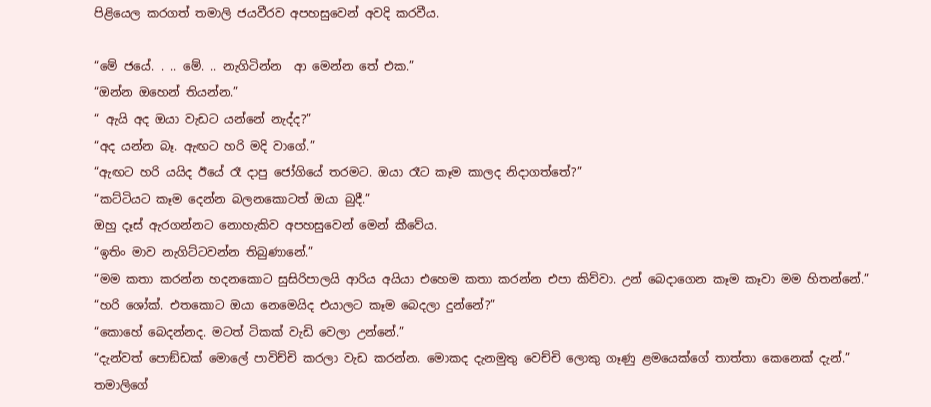පිළියෙල කරගත් තමාලි ජයවීරව අපහසුවෙන් අවදි කරවීය.

“මේ ජයේ. . .. මේ. .. නැගිටින්න  ආ මෙන්න තේ එක.”
“ඔන්න ඔහෙන් තියන්න.”
“ ඇයි අද ඔයා වැඩට යන්නේ නැද්ද?”
“අද යන්න බෑ. ඇඟට හරි මදි වාගේ.”
“ඇඟට හරි යයිද ඊයේ රෑ දාපු ජෝගියේ තරමට. ඔයා රෑට කෑම කාලද නිදාගත්තේ?”
“කට්ටියට කෑම දෙන්න බලනකොටත් ඔයා බුදී.”
ඔහු දෑස් ඇරගන්නට නොහැකිව අපහසුවෙන් මෙන් කීවේය.
“ඉතිං මාව නැගිට්ටවන්න තිබුණානේ.”
“මම කතා කරන්න හදනකොට සුසිරිපාලයි ආරිය අයියා එහෙම කතා කරන්න එපා කිව්වා. උන් බෙදාගෙන කෑම කෑවා මම හිතන්නේ.”
“හරි ශෝක්. එතකොට ඔයා නෙමෙයිද එයාලට කෑම බෙදලා දුන්නේ?”
“කොහේ බෙදන්නද. මටත් ටිකක් වැඩි වෙලා උන්නේ.”
“දැන්වත් පොඞ්ඩක් මොලේ පාවිච්චි කරලා වැඩ කරන්න. මොකද දැනමුතු වෙච්චි ලොකු ගෑණු ළමයෙක්ගේ තාත්තා කෙනෙක් දැන්.”
තමාලිගේ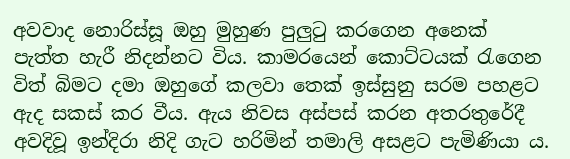අවවාද නොරිස්සූ ඔහු මුහුණ පුලුටු කරගෙන අනෙක් පැත්ත හැරී නිදන්නට විය. කාමරයෙන් කොට්ටයක් රැගෙන විත් බිමට දමා ඔහුගේ කලවා තෙක් ඉස්සුනු සරම පහළට ඇද සකස් කර වීය. ඇය නිවස අස්පස් කරන අතරතුරේදී අවදිවූ ඉන්දිරා නිදි ගැට හරිමින් තමාලි අසළට පැමිණියා ය.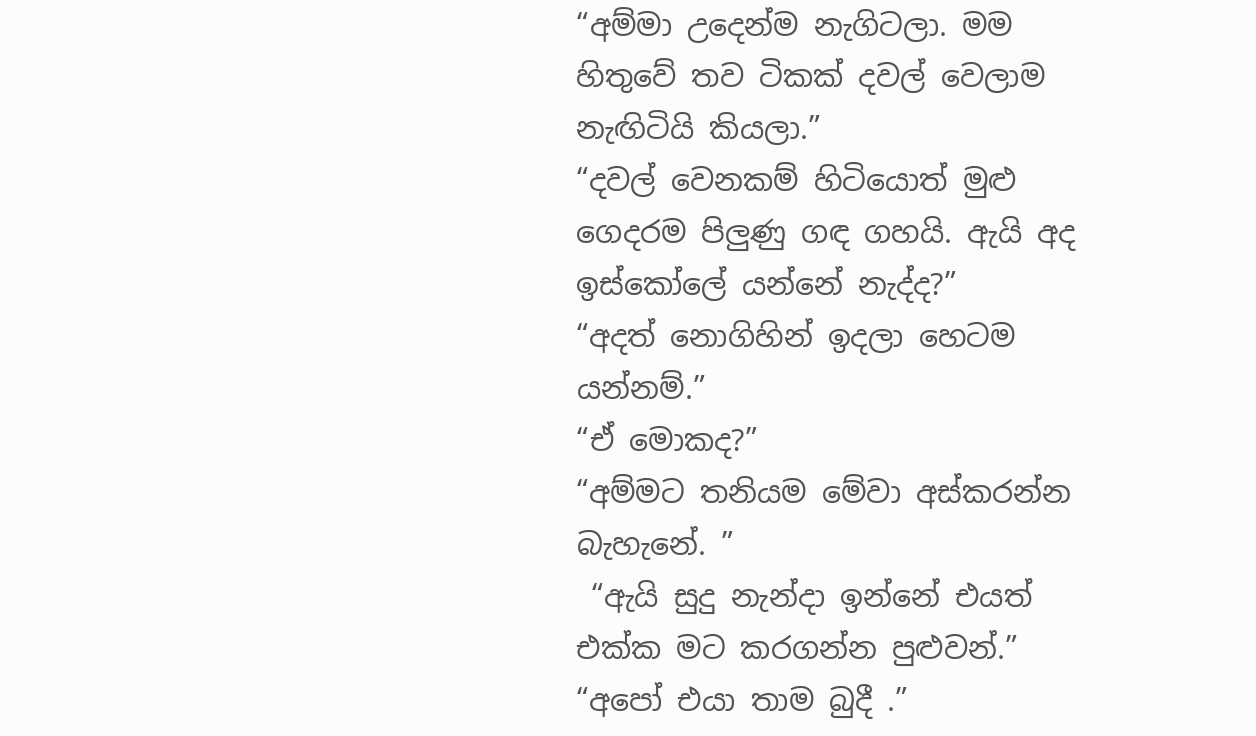“අම්මා උදෙන්ම නැගිටලා. මම හිතුවේ තව ටිකක් දවල් වෙලාම නැඟිටියි කියලා.”
“දවල් වෙනකම් හිටියොත් මුළු ගෙදරම පිලුණු ගඳ ගහයි. ඇයි අද ඉස්කෝලේ යන්නේ නැද්ද?”
“අදත් නොගිහින් ඉදලා හෙටම යන්නම්.”
“ඒ මොකද?”
“අම්මට තනියම මේවා අස්කරන්න බැහැනේ. ”
 “ඇයි සුදු නැන්දා ඉන්නේ එයත් එක්ක මට කරගන්න පුළුවන්.”
“අපෝ එයා තාම බුදී .”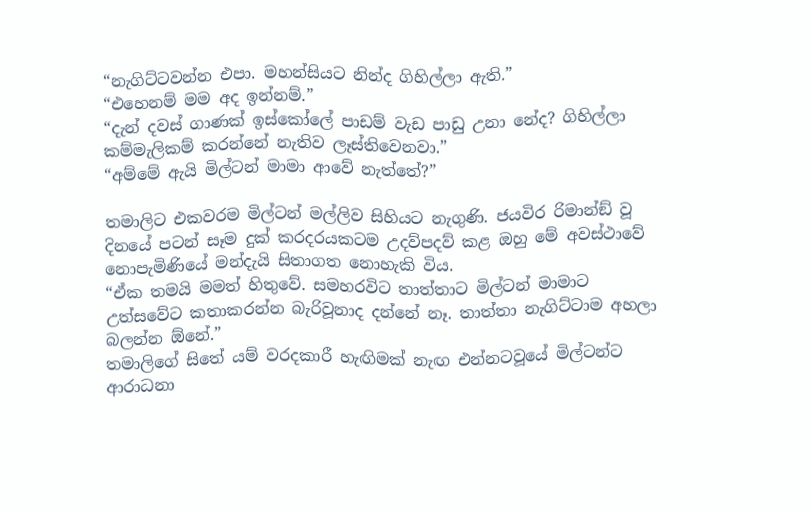“නැගිට්ටවන්න එපා. මහන්සියට නින්ද ගිහිල්ලා ඇති.”
“එහෙනම් මම අද ඉන්නම්.”
“දැන් දවස් ගාණක් ඉස්කෝලේ පාඩම් වැඩ පාඩු උනා නේද? ගිහිල්ලා කම්මැලිකම් කරන්නේ නැතිව ලෑස්තිවෙනවා.”
“අම්මේ ඇයි මිල්ටන් මාමා ආවේ නැත්තේ?”

තමාලිට එකවරම මිල්ටන් මල්ලිව සිහියට නැගුණි. ජයවිර රිමාන්ඞ් වූ දිනයේ පටන් සෑම දුක් කරදරයකටම උදව්පදව් කළ ඔහු මේ අවස්ථාවේ නොපැමිණියේ මන්දැයි සිතාගත නොහැකි විය.
“ඒක තමයි මමත් හිතුවේ. සමහරවිට තාත්තාට මිල්ටන් මාමාට උත්සවේට කතාකරන්න බැරිවූනාද දන්නේ නෑ. තාත්තා නැගිට්ටාම අහලා බලන්න ඕනේ.”
තමාලිගේ සිතේ යම් වරදකාරී හැඟිමක් නැඟ එන්නටවූයේ මිල්ටන්ට ආරාධනා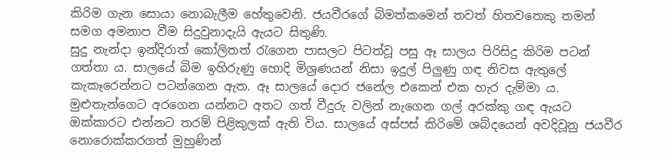කිරිම ගැන සොයා නොබැලීම හේතුවෙනි. ජයවීරගේ බිමත්කමෙන් තවත් හිතවතෙකු තමන් සමග අමනාප වීම සිදුවුනාදැයි ඇයට සිතුණි.
සුදු නැන්දා ඉන්දිරාත් කෝලිතත් රැගෙන පාසලට පිටත්වූ පසු ඈ සාලය පිරිසිදු කිරිම පටන් ගත්තා ය. සාලයේ බිම ඉහිරුණු හොදි මිශ්‍රණයන් නිසා ඉදුල් පිලුණු ගඳ නිවස ඇතුලේ කැකෑරෙන්නට පටන්ගෙන ඇත. ඈ සාලයේ දොර ජනේල එකෙන් එක හැර දැම්මා ය. මුළුතැන්ගෙට අරගෙන යන්නට අතට ගත් වීදුරු වලින් නැගෙන ගල් අරක්කු ගඳ ඇයට ඔක්කාරට එන්නට තරම් පිළිකුලක් ඇති විය. සාලයේ අස්පස් කිරිමේ ශබ්දයෙන් අවදිවූනු ජයවීර නොරොක්කරගත් මුහුණින්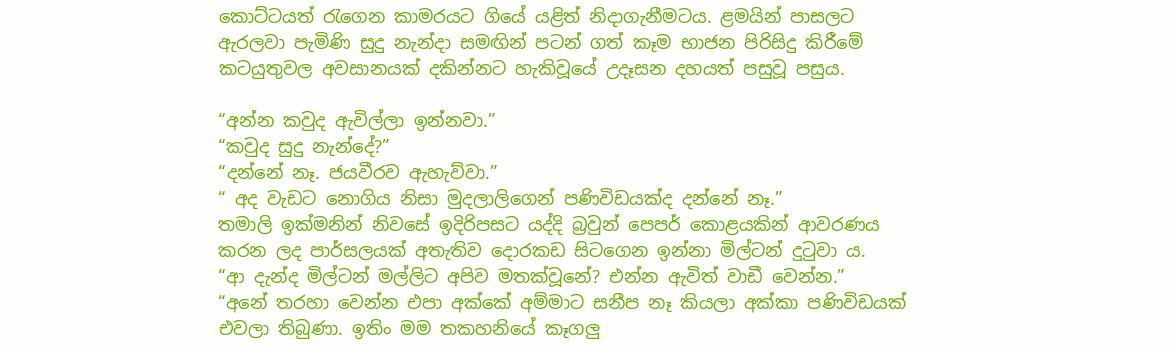කොට්ටයත් රැගෙන කාමරයට ගියේ යළිත් නිදාගැනීමටය. ළමයින් පාසලට ඇරලවා පැමිණි සුදු නැන්දා සමඟින් පටන් ගත් කෑම භාජන පිරිසිදු කිරීමේ කටයුතුවල අවසානයක් දකින්නට හැකිවූයේ උදෑසන දහයත් පසුවූ පසුය.

“අන්න කවුද ඇවිල්ලා ඉන්නවා.”
“කවුද සුදු නැන්දේ?”
“දන්නේ නෑ. ජයවීරව ඇහැව්වා.”
“ අද වැඩට නොගිය නිසා මුදලාලිගෙන් පණිවිඩයක්ද දන්නේ නෑ.”
තමාලි ඉක්මනින් නිවසේ ඉදිරිපසට යද්දි බ්‍රවුන් පෙපර් කොළයකින් ආවරණය කරන ලද පාර්සලයක් අතැතිව දොරකඩ සිටගෙන ඉන්නා මිල්ටන් දුටුවා ය.
“ආ දැන්ද මිල්ටන් මල්ලිට අපිව මතක්වූනේ? එන්න ඇවිත් වාඩී වෙන්න.”
“අනේ තරහා වෙන්න එපා අක්කේ අම්මාට සනීප නෑ කියලා අක්කා පණිවිඩයක් එවලා තිබුණා. ඉතිං මම තකහනියේ කෑගලු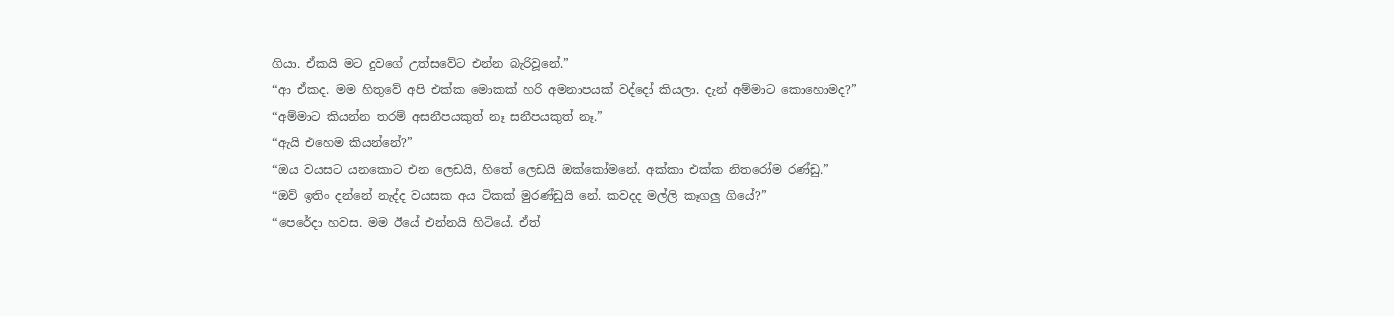ගියා. ඒකයි මට දුවගේ උත්සවේට එන්න බැරිවූනේ.”
“ආ ඒකද. මම හිතුවේ අපි එක්ක මොකක් හරි අමනාපයක් වද්දෝ කියලා. දැන් අම්මාට කොහොමද?”
“අම්මාට කියන්න තරම් අසනීපයකුත් නෑ සනීපයකුත් නෑ.”
“ඇයි එහෙම කියන්නේ?”
“ඔය වයසට යනකොට එන ලෙඩයි, හිතේ ලෙඩයි ඔක්කෝමනේ. අක්කා එක්ක නිතරෝම රණ්ඩු.”
“ඔව් ඉතිං දන්නේ නැද්ද වයසක අය ටිකක් මුරණ්ඩුයි නේ. කවදද මල්ලි කෑගලු ගියේ?”
“පෙරේදා හවස. මම ඊයේ එන්නයි හිටියේ. ඒත්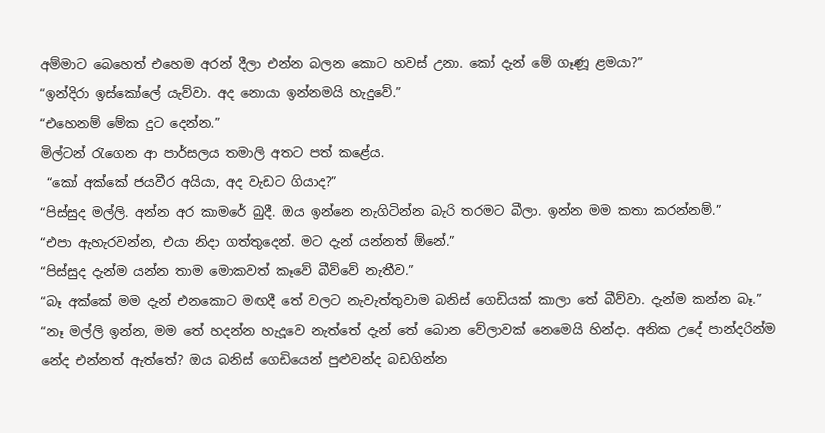අම්මාට බෙහෙත් එහෙම අරන් දීලා එන්න බලන කොට හවස් උනා. කෝ දැන් මේ ගෑණූ ළමයා?”
“ඉන්දිරා ඉස්කෝලේ යැව්වා. අද නොයා ඉන්නමයි හැදුවේ.”
“එහෙනම් මේක දුට දෙන්න.”
මිල්ටන් රැගෙන ආ පාර්සලය තමාලි අතට පත් කළේය.
 “කෝ අක්කේ ජයවීර අයියා, අද වැඩට ගියාද?”
“පිස්සුද මල්ලි. අන්න අර කාමරේ බුදී. ඔය ඉන්නෙ නැගිටින්න බැරි තරමට බීලා. ඉන්න මම කතා කරන්නම්.”
“එපා ඇහැරවන්න, එයා නිදා ගත්තුදෙන්. මට දැන් යන්නත් ඕනේ.”
“පිස්සුද දැන්ම යන්න තාම මොකවත් කෑවේ බීව්වේ නැතීව.”
“බෑ අක්කේ මම දැන් එනකොට මඟදී තේ වලට නැවැත්තුවාම බනිස් ගෙඩියක් කාලා තේ බීව්වා. දැන්ම කන්න බෑ.”
“නෑ මල්ලි ඉන්න, මම තේ හදන්න හැදූවෙ නැත්තේ දැන් තේ බොන වේලාවක් නෙමෙයි හින්දා. අනික උදේ පාන්දරින්ම නේද එන්නත් ඇත්තේ? ඔය බනිස් ගෙඩියෙන් පුළුවන්ද බඩගින්න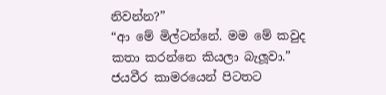නිවන්න?”
“ආ මේ මිල්ටන්නේ. මම මේ කවුද කතා කරන්නෙ කියලා බැලූවා.”
ජයවීර කාමරයෙන් පිටතට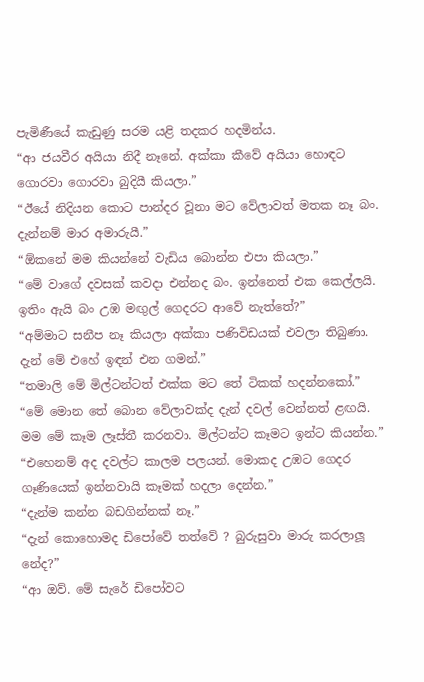පැමිණීයේ කැඩුණු සරම යළි තදකර හදමින්ය.
“ආ ජයවීර අයියා නිදී නෑනේ. අක්කා කීවේ අයියා හොඳට ගොරවා ගොරවා බුදියී කියලා.”
“ඊයේ නිදියන කොට පාන්දර වූනා මට වේලාවත් මතක නෑ බං. දැන්නම් මාර අමාරුයී.”
“ඕකනේ මම කියන්නේ වැඩිය බොන්න එපා කියලා.”
“මේ වාගේ දවසක් කවදා එන්නද බං. ඉන්නෙත් එක කෙල්ලයි. ඉතිං ඇයි බං උඹ මඟුල් ගෙදරට ආවේ නැත්තේ?”
“අම්මාට සනීප නෑ කියලා අක්කා පණිවිඩයක් එවලා තිබුණා. දැන් මේ එහේ ඉඳන් එන ගමන්.”
“තමාලි මේ මිල්ටන්ටත් එක්ක මට තේ ටිකක් හදන්නකෝ.”
“මේ මොන තේ බොන වේලාවක්ද දැන් දවල් වෙන්නත් ළඟයි. මම මේ කෑම ලෑස්තී කරනවා. මිල්ටන්ට කෑමට ඉන්ට කියන්න.”
“එහෙනම් අද දවල්ට කාලම පලයන්. මොකද උඹට ගෙදර ගෑණියෙක් ඉන්නවායි කෑමක් හදලා දෙන්න.”
“දැන්ම කන්න බඩගින්නක් නෑ.”
“දැන් කොහොමද ඩිපෝවේ තත්වේ ? බුරුසුවා මාරු කරලාලූ නේද?”
“ආ ඔව්. මේ සැරේ ඩිපෝවට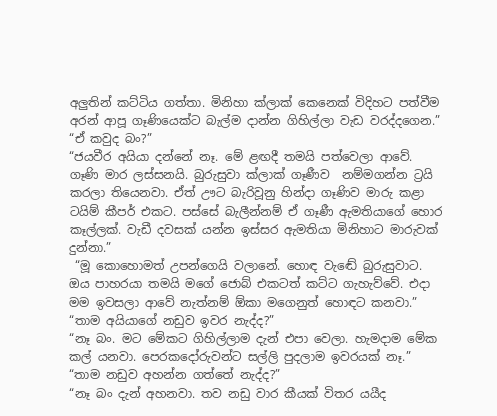අලුතින් කට්ටිය ගත්තා. මිනිහා ක්ලාක් කෙනෙක් විදිහට පත්වීම අරන් ආපූ ගෑණියෙක්ට බැල්ම දාන්න ගිහිල්ලා වැඩ වරද්දගෙන.”
“ඒ කවුද බං?”
“ජයවීර අයියා දන්නේ නෑ. මේ ළඟදී තමයි පත්වෙලා ආවේ. ගෑණි මාර ලස්සනයි. බුරුසුවා ක්ලාක් ගෑණීව  නම්මගන්න ට්‍රයි කරලා තියෙනවා. ඒත් ඌට බැරිවූනු හින්දා ගෑණිව මාරු කළා ටයිම් කීපර් එකට. පස්සේ බැලීන්නම් ඒ ගෑණී ඇමතියාගේ හොර කෑල්ලක්. වැඩී දවසක් යන්න ඉස්සර ඇමතියා මිනිහාට මාරුවක් දුන්නා.”
 “මූ කොහොමත් උපන්ගෙයි වලානේ. හොඳ වැඬේ බුරුසුවාට. ඔය පාහරයා තමයි මගේ ජොබ් එකටත් කට්ට ගැහැව්වේ. එදා මම ඉවසලා ආවේ නැත්නම් ඕකා මගෙනුත් හොඳට කනවා.”
“තාම අයියාගේ නඩුව ඉවර නැද්ද?”
“නෑ බං. මට මේකට ගිහිල්ලාම දැන් එපා වෙලා. හැමදාම මේක කල් යනවා. පෙරකදෝරුවන්ට සල්ලි පුදලාම ඉවරයක් නෑ.”
“තාම නඩුව අහන්න ගත්තේ නැද්ද?”
“නෑ බං දැන් අහනවා. තව නඩු වාර කීයක් විතර යයීද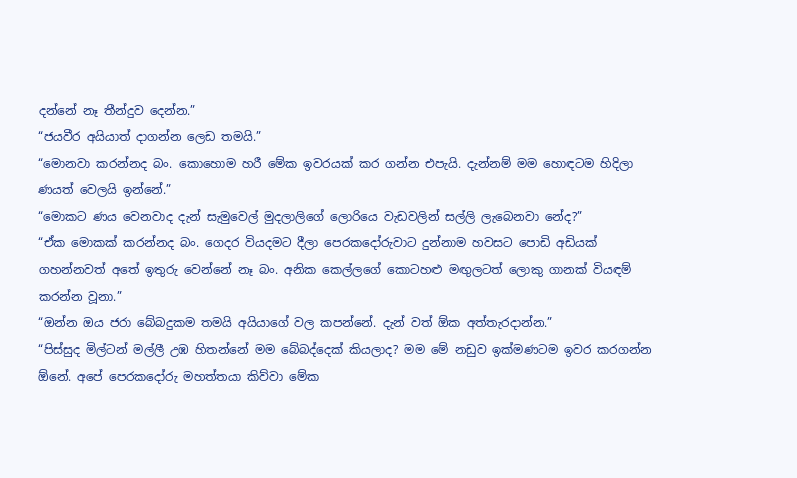දන්නේ නෑ තීන්දුව දෙන්න.”
“ජයවීර අයියාත් දාගන්න ලෙඩ තමයි.”
“මොනවා කරන්නද බං. කොහොම හරී මේක ඉවරයක් කර ගන්න එපැයි. දැන්නම් මම හොඳටම හිදිලා ණයත් වෙලයි ඉන්නේ.”
“මොකට ණය වෙනවාද දැන් සැමුවෙල් මුදලාලිගේ ලොරියෙ වැඩවලින් සල්ලි ලැබෙනවා නේද?”
“ඒක මොකක් කරන්නද බං. ගෙදර වියදමට දීලා පෙරකදෝරුවාට දුන්නාම හවසට පොඩි අඩියක් ගහන්නවත් අතේ ඉතුරු වෙන්නේ නෑ බං. අනික කෙල්ලගේ කොටහළු මඟුලටත් ලොකු ගානක් වියඳම් කරන්න වූනා.”
“ඔන්න ඔය ජරා බේබදුකම තමයි අයියාගේ වල කපන්නේ. දැන් වත් ඕක අත්තැරදාන්න.”
“පිස්සුද මිල්ටන් මල්ලී උඹ හිතන්නේ මම බේබද්දෙක් කියලාද? මම මේ නඩුව ඉක්මණටම ඉවර කරගන්න ඕනේ. අපේ පෙරකදෝරු මහත්තයා කිව්වා මේක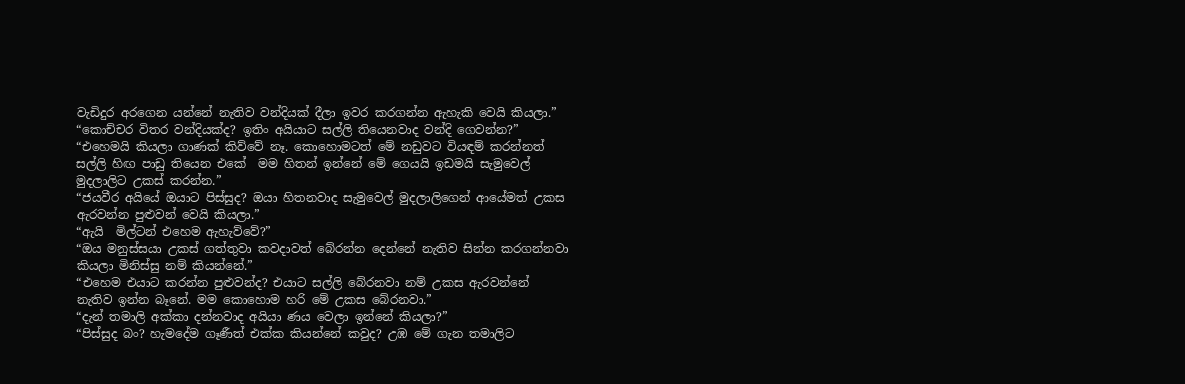වැඩිදුර අරගෙන යන්නේ නැතිව වන්දියක් දීලා ඉවර කරගන්න ඇහැකි වෙයි කියලා.”
“කොච්චර විතර වන්දියක්ද? ඉතිං අයියාට සල්ලි තියෙනවාද වන්දි ගෙවන්න?”
“එහෙමයි කියලා ගාණක් කිව්වේ නෑ. කොහොමටත් මේ නඩුවට වියඳම් කරන්නත් සල්ලි හිඟ පාඩු තියෙන එකේ  මම හිතන් ඉන්නේ මේ ගෙයයි ඉඩමයි සැමුවෙල් මුදලාලිට උකස් කරන්න.”
“ජයවීර අයියේ ඔයාට පිස්සුද? ඔයා හිතනවාද සැමුවෙල් මුදලාලිගෙන් ආයේමත් උකස ඇරවන්න පුළුවන් වෙයි කියලා.”
“ඇයි  මිල්ටන් එහෙම ඇහැව්වේ?”
“ඔය මනුස්සයා උකස් ගත්තුවා කවදාවත් බේරන්න දෙන්නේ නැතිව සින්න කරගන්නවා කියලා මිනිස්සු නම් කියන්නේ.”
“එහෙම එයාට කරන්න පුළුවන්ද? එයාට සල්ලි බේරනවා නම් උකස ඇරවන්නේ නැතිව ඉන්න බෑනේ. මම කොහොම හරි මේ උකස බේරනවා.”
“දැන් තමාලි අක්කා දන්නවාද අයියා ණය වෙලා ඉන්නේ කියලා?”
“පිස්සුද බං? හැමදේම ගෑණීත් එක්ක කියන්නේ කවුද? උඹ මේ ගැන තමාලිට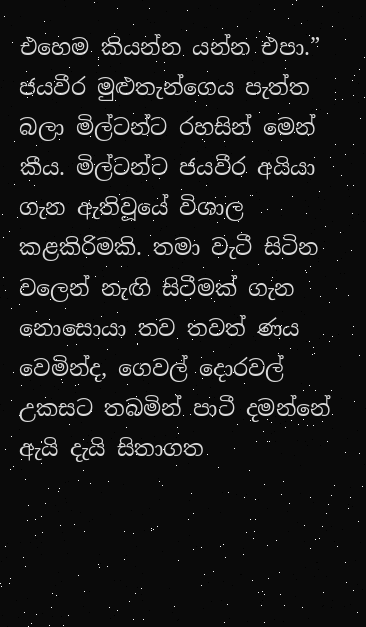එහෙම කියන්න යන්න එපා.”
ජයවීර මුළුතැන්ගෙය පැත්ත බලා මිල්ටන්ට රහසින් මෙන් කීය. මිල්ටන්ට ජයවීර අයියා ගැන ඇතිවූයේ විශාල කළකිරිමකි. තමා වැටී සිටින වලෙන් නැඟි සිටීමක් ගැන නොසොයා තව තවත් ණය වෙමින්ද, ගෙවල් දොරවල් උකසට තබමින් පාටී දමන්නේ ඇයි දැයි සිතාගත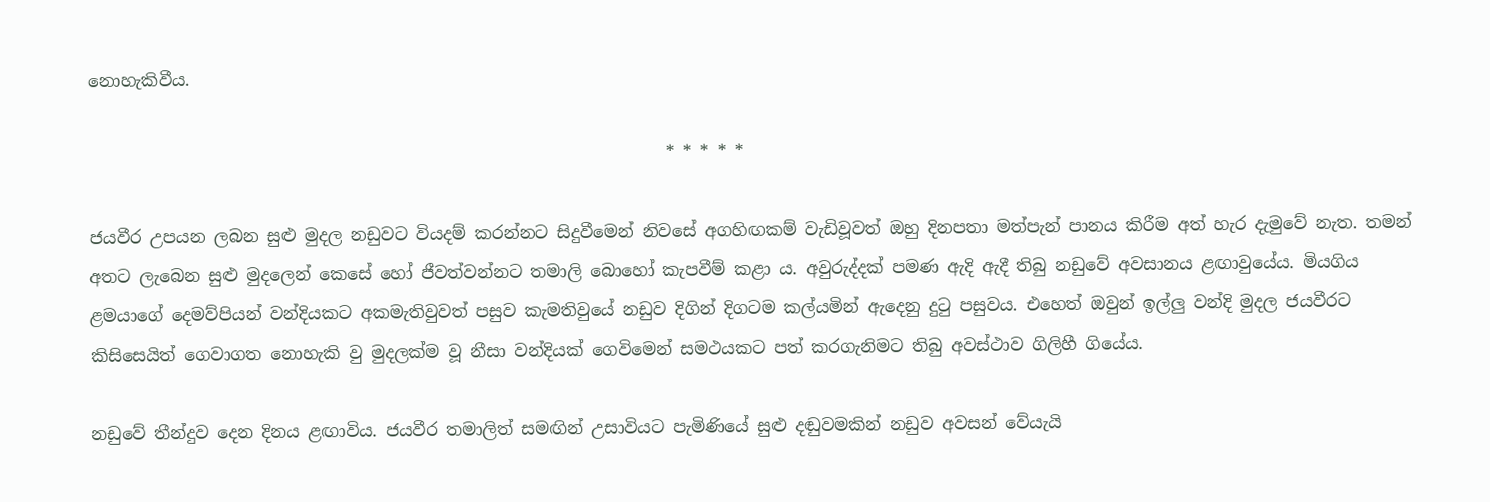නොහැකිවීය.

                                                                    * * * * *

ජයවීර උපයන ලබන සුළු මුදල නඩුවට වියදම් කරන්නට සිදුවීමෙන් නිවසේ අගහිඟකම් වැඩිවූවත් ඔහු දිනපතා මත්පැන් පානය කිරීම අත් හැර දැමුවේ නැත. තමන් අතට ලැබෙන සුළු මුදලෙන් කෙසේ හෝ ජීවත්වන්නට තමාලි බොහෝ කැපවීම් කළා ය. අවුරුද්දක් පමණ ඇදි ඇදී තිබු නඩුවේ අවසානය ළඟාවුයේය. මියගිය ළමයාගේ දෙමව්පියන් වන්දියකට අකමැතිවුවත් පසුව කැමතිවුයේ නඩුව දිගින් දිගටම කල්යමින් ඇදෙනු දුටු පසුවය. එහෙත් ඔවුන් ඉල්ලු වන්දි මුදල ජයවීරට කිසිසෙයිත් ගෙවාගත නොහැකි වු මුදලක්ම වූ නීසා වන්දියක් ගෙවිමෙන් සමථයකට පත් කරගැනිමට තිබු අවස්ථාව ගිලිහී ගියේය.

නඩුවේ තීන්දුව දෙන දිනය ළඟාවිය. ජයවීර තමාලිත් සමඟින් උසාවියට පැමිණියේ සුළු දඬුවමකින් නඩුව අවසන් වේයැයි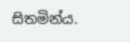සිතමින්ය.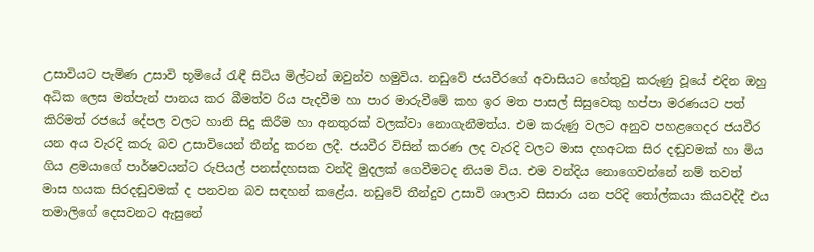උසාවියට පැමිණ උසාවි භූමියේ රැඳී සිටිය මිල්ටන් ඔවුන්ව හමුවිය. නඩුවේ ජයවීරගේ අවාසියට හේතුවු කරුණු වූයේ එදින ඔහු අධික ලෙස මත්පැන් පානය කර බීමත්ව රිය පැදවීම හා පාර මාරුවීමේ කහ ඉර මත පාසල් සිසුවෙකු හප්පා මරණයට පත් කිරිමත් රජයේ දේපල වලට හානි සිදු කිරීම හා අනතුරක් වලක්වා නොගැනීමත්ය. එම කරුණු වලට අනුව පහළගෙදර ජයවීර යන අය වැරදි කරු බව උසාවියෙන් තීන්දු කරන ලදී. ජයවීර විසින් කරණ ලද වැරදි වලට මාස දහඅටක සිර දඬුවමක් හා මිය ගිය ළමයාගේ පාර්ෂවයන්ට රුපියල් පනස්දහසක වන්දි මුදලක් ගෙවීමටද නියම විය. එම වන්දිය නොගෙවන්නේ නම් තවත් මාස හයක සිරදඬුවමක් ද පනවන බව සඳහන් කළේය. නඩුවේ තීන්දුව උසාවි ශාලාව සිසාරා යන පරිදි තෝල්කයා කියවද්දී එය තමාලිගේ දෙසවනට ඇසුනේ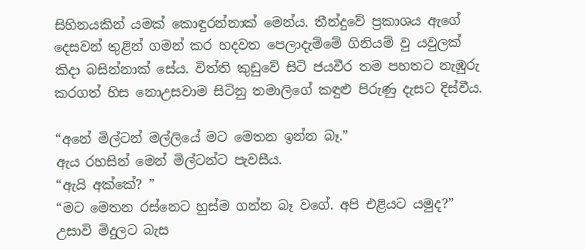සිහිනයකින් යමක් කොඳුරන්නාක් මෙන්ය. තීන්දුවේ ප්‍රකාශය ඇගේ දෙසවන් තුළින් ගමන් කර හදවත පෙලාදැම්මේ ගිනියම් වු යවුලක් කිදා බසින්නාක් සේය. විත්ති කුඩුවේ සිටි ජයවීර තම පහතට නැඹුරු කරගත් හිස නොඋසවාම සිටිනු තමාලිගේ කඳුළු පිරුණු දැසට දිස්වීය.

“අනේ මිල්ටන් මල්ලියේ මට මෙතන ඉන්න බෑ.”
ඇය රහසින් මෙන් මිල්ටන්ට පැවසීය.
“ඇයි අක්කේ? ”
“මට මෙතන රස්නෙට හුස්ම ගන්න බෑ වගේ. අපි එළියට යමුද?”
උසාවි මිදුලට බැස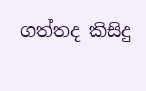ගත්තද කිසිදු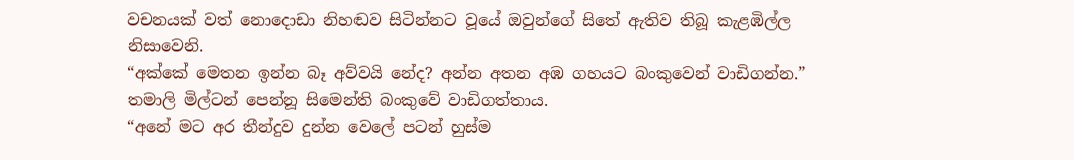වචනයක් වත් නොදොඩා නිහඬව සිටින්නට වූයේ ඔවුන්ගේ සිතේ ඇතිව තිබූ කැළඹිල්ල නිසාවෙනි.
“අක්කේ මෙතන ඉන්න බෑ අව්වයි නේද? අන්න අතන අඹ ගහයට බංකුවෙන් වාඩිගන්න.”
තමාලි මිල්ටන් පෙන්නූ සිමෙන්ති බංකුවේ වාඩිගත්තාය.
“අනේ මට අර තීන්දුව දුන්න වෙලේ පටන් හුස්ම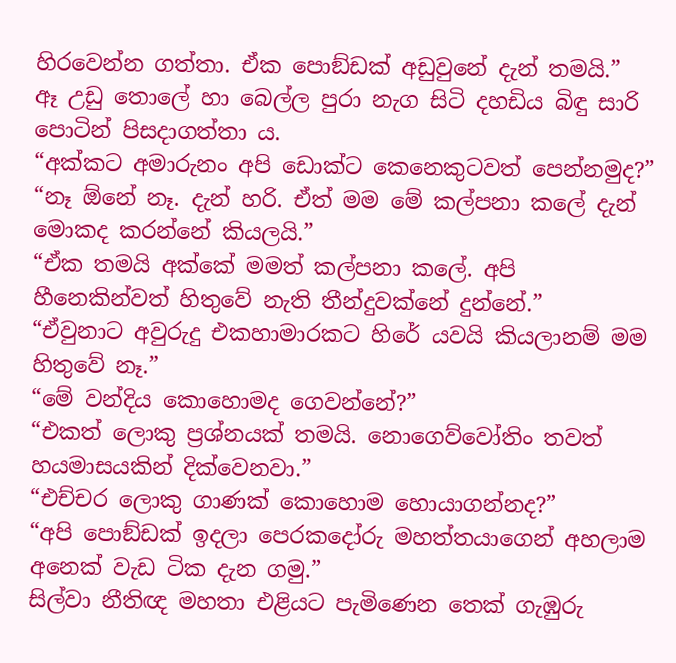හිරවෙන්න ගත්තා. ඒක පොඞ්ඩක් අඩුවුනේ දැන් තමයි.”
ඈ උඩු තොලේ හා බෙල්ල පුරා නැග සිටි දහඩිය බිඳු සාරි පොටින් පිසදාගත්තා ය.
“අක්කට අමාරුනං අපි ඩොක්ට කෙනෙකුටවත් පෙන්නමුද?”
“නෑ ඕනේ නෑ. දැන් හරි. ඒත් මම මේ කල්පනා කලේ දැන් මොකද කරන්නේ කියලයි.”
“ඒක තමයි අක්කේ මමත් කල්පනා කලේ. අපි හීනෙකින්වත් හිතුවේ නැති තීන්දුවක්නේ දුන්නේ.”
“ඒවුනාට අවුරුදු එකහාමාරකට හිරේ යවයි කියලානම් මම හිතුවේ නෑ.”
“මේ වන්දිය කොහොමද ගෙවන්නේ?”
“එකත් ලොකු ප්‍රශ්නයක් තමයි. නොගෙව්වෝතිං තවත් හයමාසයකින් දික්වෙනවා.”
“එච්චර ලොකු ගාණක් කොහොම හොයාගන්නද?”
“අපි පොඞ්ඩක් ඉදලා පෙරකදෝරු මහත්තයාගෙන් අහලාම අනෙක් වැඩ ටික දැන ගමු.”
සිල්වා නීතිඥ මහතා එළියට පැමිණෙන තෙක් ගැඹුරු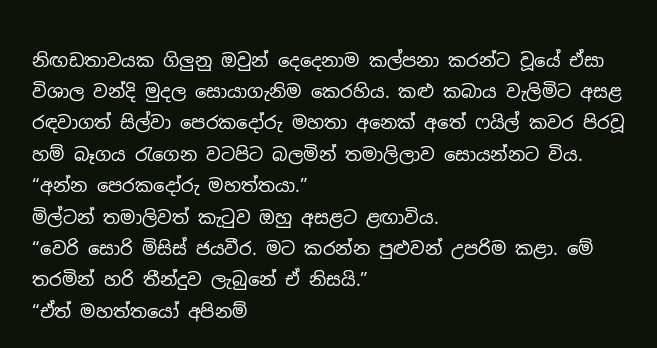නිඟඩතාවයක ගිලුනු ඔවුන් දෙදෙනාම කල්පනා කරන්ට වූයේ ඒසා විශාල වන්දි මුදල සොයාගැනිම කෙරහිය. කළු කබාය වැලිමිට අසළ රඳවාගත් සිල්වා පෙරකදෝරු මහතා අනෙක් අතේ ෆයිල් කවර පිරවූ හම් බෑගය රැගෙන වටපිට බලමින් තමාලිලාව සොයන්නට විය.
“අන්න පෙරකදෝරු මහත්තයා.”
මිල්ටන් තමාලිවත් කැටුව ඔහු අසළට ළඟාවිය.
“වෙරි සොරි මිසිස් ජයවීර. මට කරන්න පුළුවන් උපරිම කළා. මේ තරමින් හරි තීන්දුව ලැබුනේ ඒ නිසයි.”
“ඒත් මහත්තයෝ අපිනම්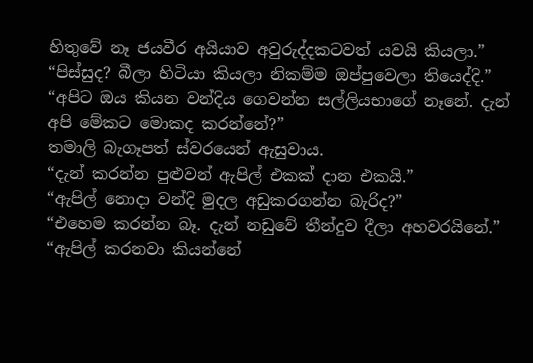හිතුවේ නෑ ජයවීර අයියාව අවුරුද්දකටවත් යවයි කියලා.”
“පිස්සුද? බීලා හිටියා කියලා නිකම්ම ඔප්පුවෙලා තියෙද්දි.”
“අපිට ඔය කියන වන්දිය ගෙවන්න සල්ලියභාගේ නෑනේ. දැන් අපි මේකට මොකද කරන්නේ?”
තමාලි බැගෑපත් ස්වරයෙන් ඇසුවාය.
“දැන් කරන්න පුළුවන් ඇපිල් එකක් දාන එකයි.”
“ඇපිල් නොදා වන්දි මුදල අඩුකරගන්න බැරිද?”
“එහෙම කරන්න බෑ. දැන් නඩුවේ තීන්දුව දීලා අහවරයිනේ.”
“ඇපිල් කරනවා කියන්නේ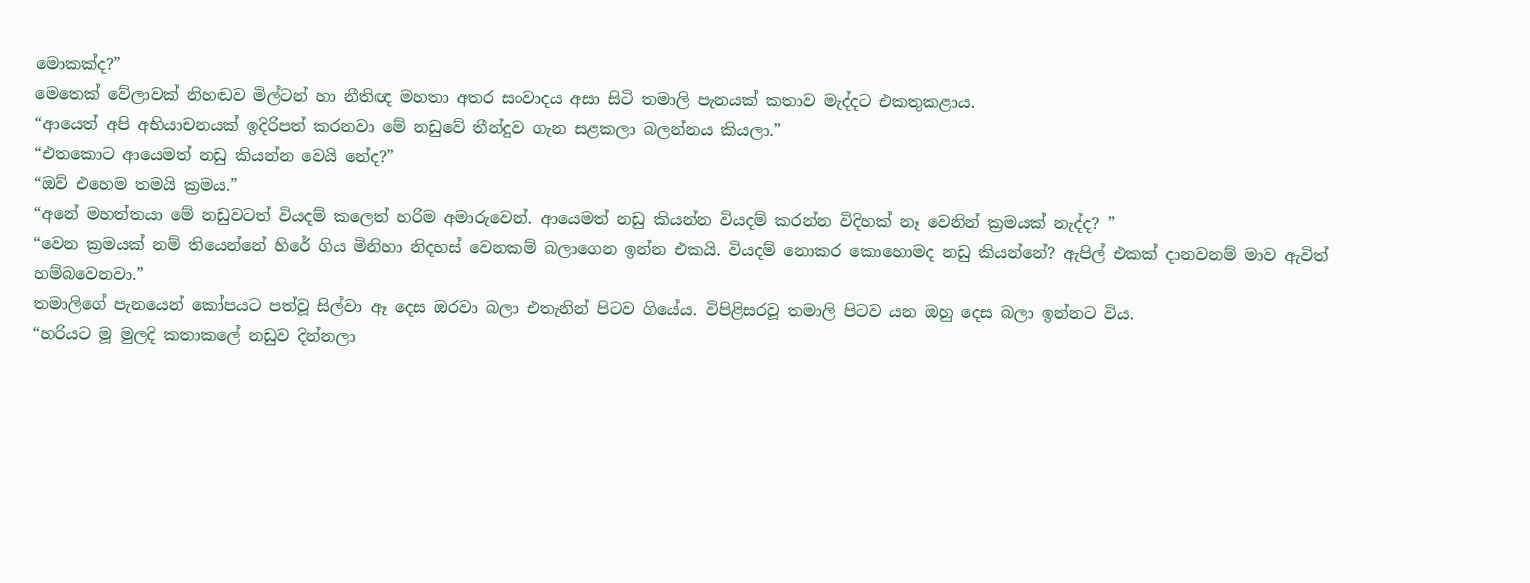මොකක්ද?”
මෙතෙක් වේලාවක් නිහඬව මිල්ටන් හා නීතිඥ මහතා අතර සංවාදය අසා සිටි තමාලි පැනයක් කතාව මැද්දට එකතුකළාය.
“ආයෙත් අපි අභියාචනයක් ඉදිරිපත් කරනවා මේ නඩුවේ තීන්දුව ගැන සළකලා බලන්නය කියලා.”
“එතකොට ආයෙමත් නඩු කියන්න වෙයි නේද?”
“ඔව් එහෙම තමයි ක්‍රමය.”
“අනේ මහත්තයා මේ නඩුවටත් වියදම් කලෙත් හරිම අමාරුවෙන්. ආයෙමත් නඩු කියන්න වියදම් කරන්න විදිහක් නෑ වෙනින් ක්‍රමයක් නැද්ද? ”
“වෙන ක්‍රමයක් නම් තියෙන්නේ හිරේ ගිය මිනිහා නිදහස් වෙනකම් බලාගෙන ඉන්න එකයි. වියදම් නොකර කොහොමද නඩු කියන්නේ? ඇපිල් එකක් දානවනම් මාව ඇවිත් හම්බවෙනවා.”
තමාලිගේ පැනයෙන් කෝපයට පත්වූ සිල්වා ඈ දෙස ඔරවා බලා එතැනින් පිටව ගියේය. විපිළිසරවූ තමාලි පිටව යන ඔහු දෙස බලා ඉන්නට විය.
“හරියට මූ මුලදි කතාකලේ නඩුව දින්නලා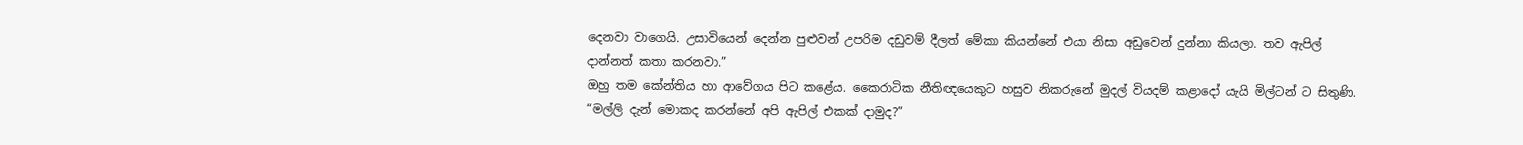දෙනවා වාගෙයි. උසාවියෙන් දෙන්න පුළුවන් උපරිම දඩුවම් දීලත් මේකා කියන්නේ එයා නිසා අඩුවෙන් දුන්නා කියලා. තව ඇපිල් දාන්නත් කතා කරනවා.”
ඔහු තම කේන්තිය හා ආවේගය පිට කළේය. කෛරාටික නීතිඥයෙකුට හසුව නිකරුනේ මුදල් වියදම් කළාදෝ යැයි මිල්ටන් ට සිතුණි.
“මල්ලි දැන් මොකද කරන්නේ අපි ඇපිල් එකක් දාමුද?”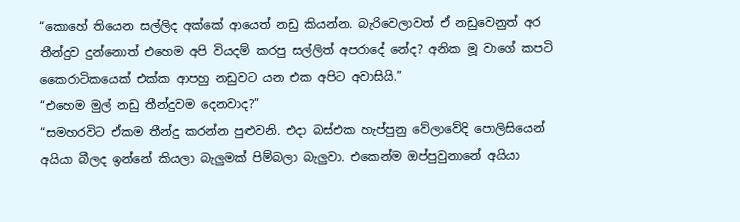“කොහේ තියෙන සල්ලිද අක්කේ ආයෙත් නඩු කියන්න. බැරිවෙලාවත් ඒ නඩුවෙනුත් අර තීන්දුව දුන්නොත් එහෙම අපි වියදම් කරපු සල්ලිත් අපරාදේ නේද? අනික මූ වාගේ කපටි කෛරාටිකයෙක් එක්ක ආපහු නඩුවට යන එක අපිට අවාසියි.”
“එහෙම මුල් නඩු තීන්දුවම දෙනවාද?”
“සමහරවිට ඒකම තීන්දු කරන්න පුළුවනි. එදා බස්එක හැප්පුනු වේලාවේදි පොලිසියෙන් අයියා බීලද ඉන්නේ කියලා බැලුමක් පිම්බලා බැලුවා. එකෙන්ම ඔප්පුවුනානේ අයියා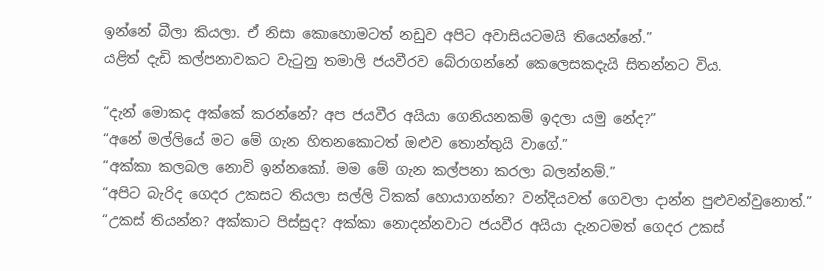ඉන්නේ බීලා කියලා. ඒ නිසා කොහොමටත් නඩුව අපිට අවාසියටමයි තියෙන්නේ.”
යළිත් දැඩි කල්පනාවකට වැටුනු තමාලි ජයවීරව බේරාගන්නේ කෙලෙසකදැයි සිතන්නට විය.

“දැන් මොකද අක්කේ කරන්නේ? අප ජයවීර අයියා ගෙනියනකම් ඉදලා යමු නේද?”
“අනේ මල්ලියේ මට මේ ගැන හිතනකොටත් ඔළුව තොන්තුයි වාගේ.”
“අක්කා කලබල නොවි ඉන්නකෝ. මම මේ ගැන කල්පනා කරලා බලන්නම්.”
“අපිට බැරිද ගෙදර උකසට තියලා සල්ලි ටිකක් හොයාගන්න? වන්දියවත් ගෙවලා දාන්න පුළුවන්වුනොත්.”
“උකස් තියන්න? අක්කාට පිස්සුද? අක්කා නොදන්නවාට ජයවීර අයියා දැනටමත් ගෙදර උකස්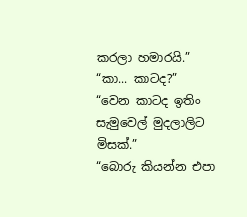කරලා හමාරයි.”
“කා... කාටද?”
“වෙන කාටද ඉතිං සැමුවෙල් මුදලාලිට මිසක්.”
“බොරු කියන්න එපා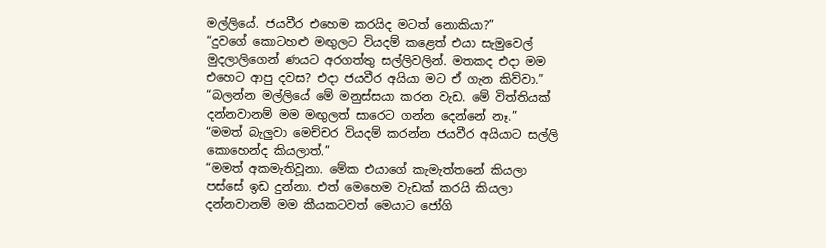මල්ලියේ. ජයවීර එහෙම කරයිද මටත් නොකියා?”
“දුවගේ කොටහළු මඟුලට වියදම් කළෙත් එයා සැමුවෙල් මුදලාලිගෙන් ණයට අරගත්තු සල්ලිවලින්. මතකද එදා මම එහෙට ආපු දවස? එදා ජයවීර අයියා මට ඒ ගැන කිව්වා.”
“බලන්න මල්ලියේ මේ මනුස්සයා කරන වැඩ. මේ විත්තියක් දන්නවානම් මම මඟුලත් සාරෙට ගන්න දෙන්නේ නෑ.”
“මමත් බැලුවා මෙච්චර වියදම් කරන්න ජයවීර අයියාට සල්ලි කොහෙන්ද කියලාත්.”
“මමත් අකමැතිවූනා. මේක එයාගේ කැමැත්තනේ කියලා පස්සේ ඉඩ දුන්නා. එත් මෙහෙම වැඩක් කරයි කියලා දන්නවානම් මම කීයකටවත් මෙයාට ජෝගි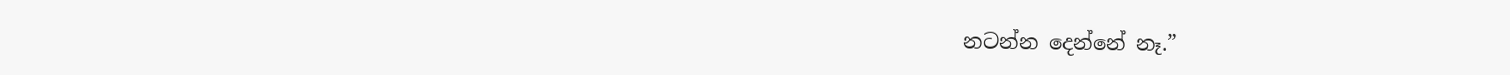නටන්න දෙන්නේ නෑ.”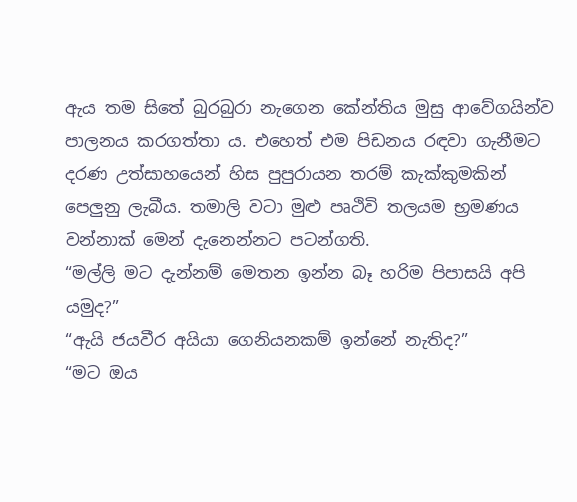ඇය තම සිතේ බුරබුරා නැගෙන කේන්තිය මුසු ආවේගයින්ව පාලනය කරගත්තා ය. එහෙත් එම පිඩනය රඳවා ගැනීමට දරණ උත්සාහයෙන් හිස පුපුරායන තරම් කැක්කුමකින් පෙලුනු ලැබීය. තමාලි වටා මුළු පෘථිවි තලයම භ්‍රමණය වන්නාක් මෙන් දැනෙන්නට පටන්ගති.
“මල්ලි මට දැන්නම් මෙතන ඉන්න බෑ හරිම පිපාසයි අපි යමුද?”
“ඇයි ජයවීර අයියා ගෙනියනකම් ඉන්නේ නැතිද?”
“මට ඔය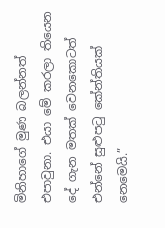මිනිහාගේ මුණ බලන්නත් එපාවුනා. එයා මේ කරලා තියෙන දේ ගැන මතක් වෙනකොටත් එන්නේ සුළුපටු කේන්තියක් නෙමෙයි.”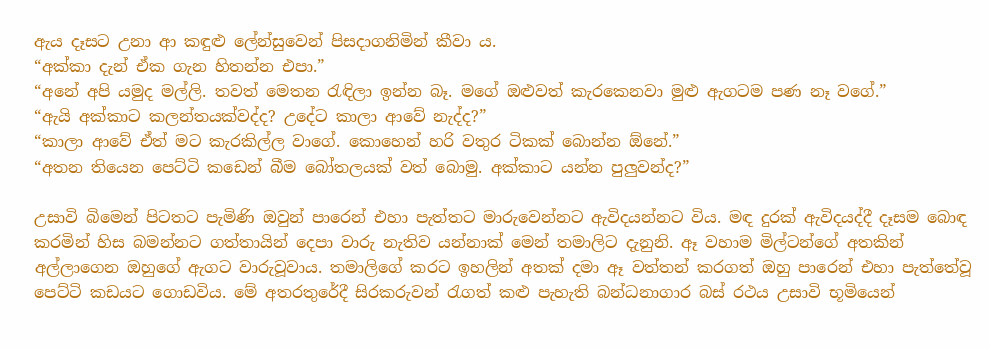ඇය දෑසට උනා ආ කඳුළු ලේන්සුවෙන් පිසදාගනිමින් කීවා ය.
“අක්කා දැන් ඒක ගැන හිතන්න එපා.”
“අනේ අපි යමුද මල්ලි. තවත් මෙතන රැඳිලා ඉන්න බෑ. මගේ ඔළුවත් කැරකෙනවා මුළු ඇගටම පණ නෑ වගේ.”
“ඇයි අක්කාට කලන්තයක්වද්ද? උදේට කාලා ආවේ නැද්ද?”
“කාලා ආවේ ඒත් මට කැරකිල්ල වාගේ. කොහෙන් හරි වතුර ටිකක් බොන්න ඕනේ.”
“අතන තියෙන පෙට්ටි කඩෙන් බීම බෝතලයක් වත් බොමු. අක්කාට යන්න පුලුවන්ද?”

උසාවි බිමෙන් පිටතට පැමිණි ඔවුන් පාරෙන් එහා පැත්තට මාරුවෙන්නට ඇවිදයන්නට විය. මඳ දුරක් ඇවිදයද්දී දෑසම බොඳ කරමින් හිස බමන්නට ගත්තායින් දෙපා වාරු නැතිව යන්නාක් මෙන් තමාලිට දැනුනි. ඈ වහාම මිල්ටන්ගේ අතකින් අල්ලාගෙන ඔහුගේ ඇගට වාරුවූවාය. තමාලිගේ කරට ඉහලින් අතක් දමා ඈ වත්තන් කරගත් ඔහු පාරෙන් එහා පැත්තේවූ පෙට්ටි කඩයට ගොඩවිය. මේ අතරතුරේදී සිරකරුවන් රැගත් කළු පැහැති බන්ධනාගාර බස් රථය උසාවි භූමියෙන්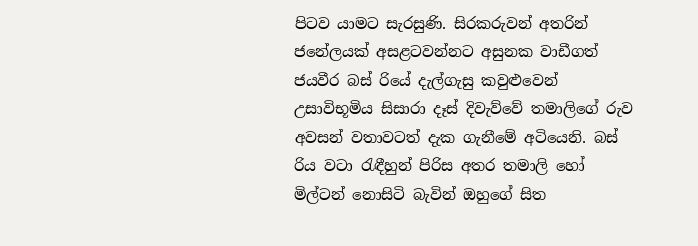පිටව යාමට සැරසුණි. සිරකරුවන් අතරින් ජනේලයක් අසළටවන්නට අසුනක වාඩීගත් ජයවීර බස් රියේ දැල්ගැසු කවුළුවෙන් උසාවිභූමිය සිසාරා දෑස් දිවැව්වේ තමාලිගේ රුව අවසන් වතාවටත් දැක ගැනීමේ අටියෙනි. බස් රිය වටා රැඳීහුන් පිරිස අතර තමාලි හෝ මිල්ටන් නොසිටි බැවින් ඔහුගේ සිත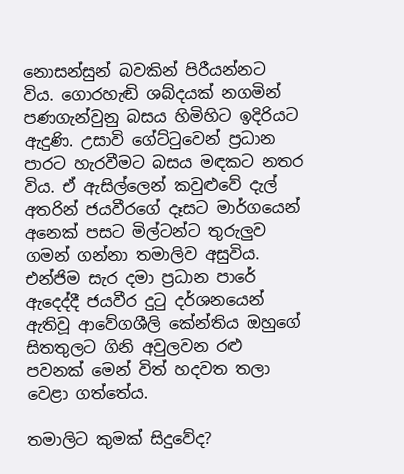නොසන්සුන් බවකින් පිරීයන්නට විය. ගොරහැඬි ශබ්දයක් නගමින් පණගැන්වුනු බසය හිමිහිට ඉදිරියට ඇදුණි. උසාවි ගේට්ටුවෙන් ප්‍රධාන පාරට හැරවීමට බසය මඳකට නතර විය. ඒ ඇසිල්ලෙන් කවුළුවේ දැල් අතරින් ජයවීරගේ දෑසට මාර්ගයෙන් අනෙක් පසට මිල්ටන්ට තුරුලුව ගමන් ගන්නා තමාලිව අසුවිය. එන්ජිම සැර දමා ප්‍රධාන පාරේ ඇදෙද්දී ජයවීර දුටු දර්ශනයෙන් ඇතිවූ ආවේගශීලි කේන්තිය ඔහුගේ සිතතුලට ගිනි අවුලවන රළු පවනක් මෙන් විත් හදවත තලා වෙළා ගත්තේය.

තමාලිට කුමක් සිදුවේද?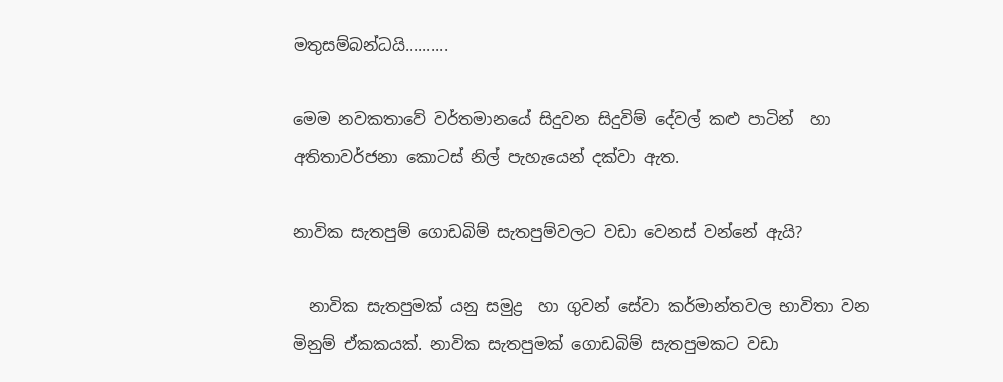මතුසම්බන්ධයි..........

මෙම නවකතාවේ වර්තමානයේ සිදුවන සිදුවිම් දේවල් කළු පාටින්  හා අතිතාවර්ජනා කොටස් නිල් පැහැයෙන් දක්වා ඇත.

නාවික සැතපුම් ගොඩබිම් සැතපුම්වලට වඩා වෙනස් වන්නේ ඇයි?

  නාවික සැතපුමක් යනු සමුද්‍ර  හා ගුවන් සේවා කර්මාන්තවල භාවිතා වන මිනුම් ඒකකයක්. නාවික සැතපුමක් ගොඩබිම් සැතපුමකට වඩා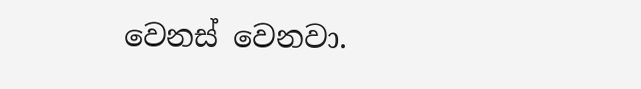වෙනස් වෙනවා.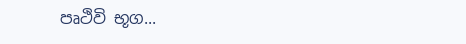පෘථිවි භූග...